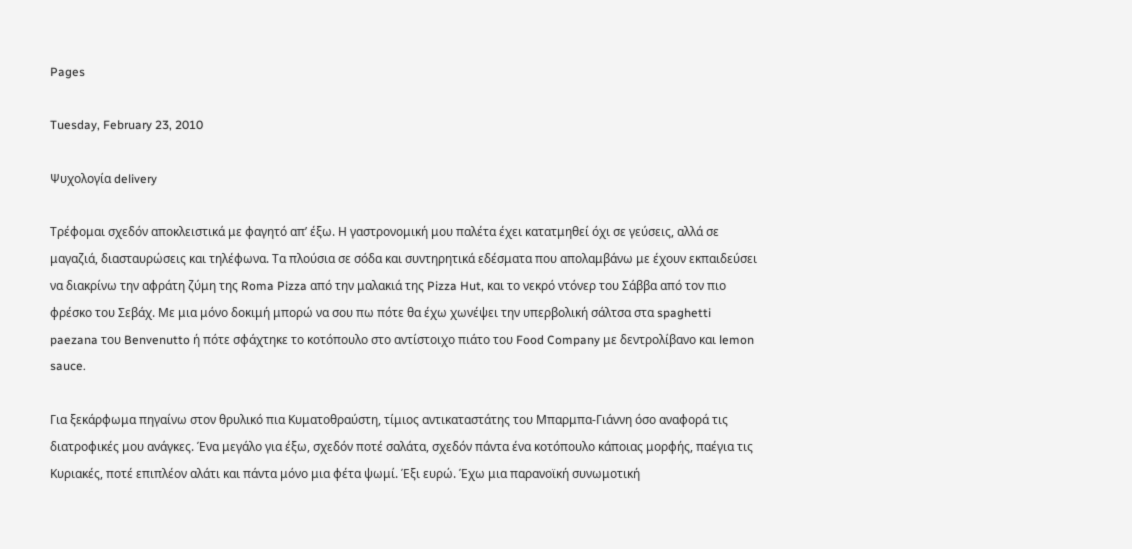Pages

Tuesday, February 23, 2010

Ψυχολογία delivery

Τρέφομαι σχεδόν αποκλειστικά με φαγητό απ’ έξω. Η γαστρονομική μου παλέτα έχει κατατμηθεί όχι σε γεύσεις, αλλά σε μαγαζιά, διασταυρώσεις και τηλέφωνα. Τα πλούσια σε σόδα και συντηρητικά εδέσματα που απολαμβάνω με έχουν εκπαιδεύσει να διακρίνω την αφράτη ζύμη της Roma Pizza από την μαλακιά της Pizza Hut, και το νεκρό ντόνερ του Σάββα από τον πιο φρέσκο του Σεβάχ. Με μια μόνο δοκιμή μπορώ να σου πω πότε θα έχω χωνέψει την υπερβολική σάλτσα στα spaghetti paezana του Benvenutto ή πότε σφάχτηκε το κοτόπουλο στο αντίστοιχο πιάτο του Food Company με δεντρολίβανο και lemon sauce.

Για ξεκάρφωμα πηγαίνω στον θρυλικό πια Κυματοθραύστη, τίμιος αντικαταστάτης του Μπαρμπα-Γιάννη όσο αναφορά τις διατροφικές μου ανάγκες. Ένα μεγάλο για έξω, σχεδόν ποτέ σαλάτα, σχεδόν πάντα ένα κοτόπουλο κάποιας μορφής, παέγια τις Κυριακές, ποτέ επιπλέον αλάτι και πάντα μόνο μια φέτα ψωμί. Έξι ευρώ. Έχω μια παρανοϊκή συνωμοτική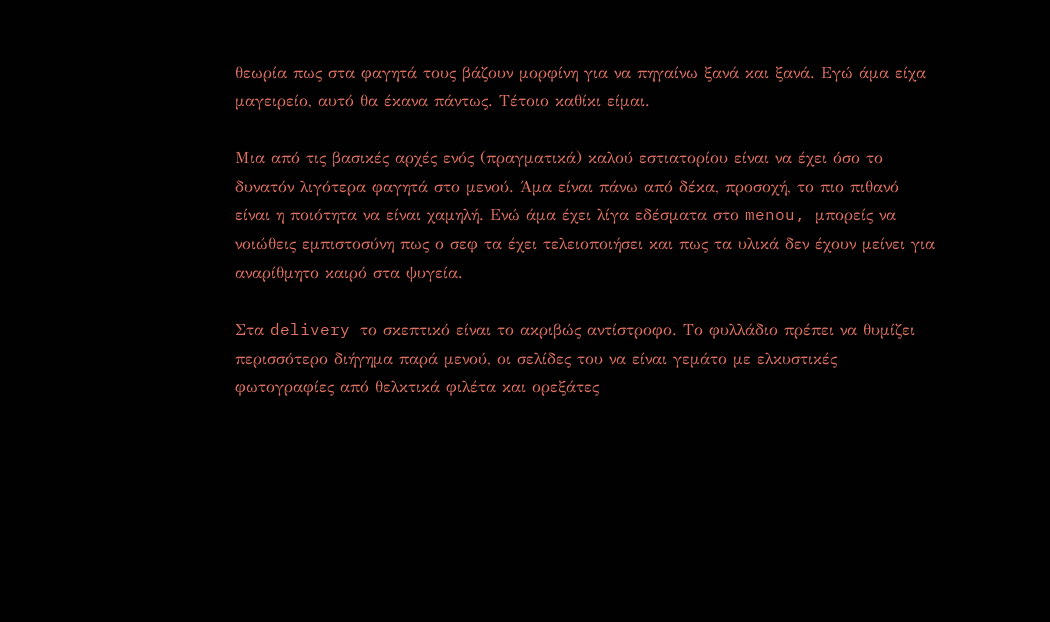θεωρία πως στα φαγητά τους βάζουν μορφίνη για να πηγαίνω ξανά και ξανά. Εγώ άμα είχα μαγειρείο, αυτό θα έκανα πάντως. Τέτοιο καθίκι είμαι.

Μια από τις βασικές αρχές ενός (πραγματικά) καλού εστιατορίου είναι να έχει όσο το δυνατόν λιγότερα φαγητά στο μενού. Άμα είναι πάνω από δέκα, προσοχή, το πιο πιθανό είναι η ποιότητα να είναι χαμηλή. Ενώ άμα έχει λίγα εδέσματα στο menou, μπορείς να νοιώθεις εμπιστοσύνη πως ο σεφ τα έχει τελειοποιήσει και πως τα υλικά δεν έχουν μείνει για αναρίθμητο καιρό στα ψυγεία.

Στα delivery το σκεπτικό είναι το ακριβώς αντίστροφο. Το φυλλάδιο πρέπει να θυμίζει περισσότερο διήγημα παρά μενού, οι σελίδες του να είναι γεμάτο με ελκυστικές φωτογραφίες από θελκτικά φιλέτα και ορεξάτες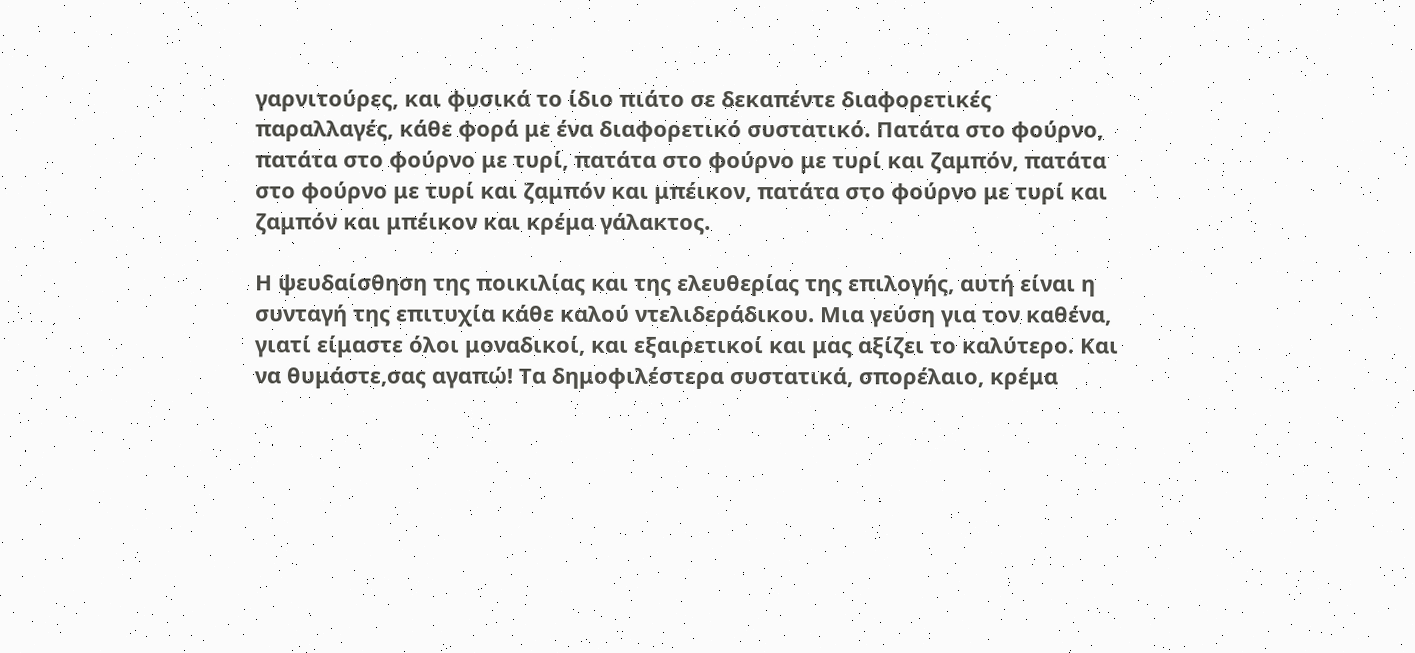γαρνιτούρες, και φυσικά το ίδιο πιάτο σε δεκαπέντε διαφορετικές παραλλαγές, κάθε φορά με ένα διαφορετικό συστατικό. Πατάτα στο φούρνο, πατάτα στο φούρνο με τυρί, πατάτα στο φούρνο με τυρί και ζαμπόν, πατάτα στο φούρνο με τυρί και ζαμπόν και μπέικον, πατάτα στο φούρνο με τυρί και ζαμπόν και μπέικον και κρέμα γάλακτος.

Η ψευδαίσθηση της ποικιλίας και της ελευθερίας της επιλογής, αυτή είναι η συνταγή της επιτυχία κάθε καλού ντελιδεράδικου. Μια γεύση για τον καθένα, γιατί είμαστε όλοι μοναδικοί, και εξαιρετικοί και μας αξίζει το καλύτερο. Και να θυμάστε,σας αγαπώ! Τα δημοφιλέστερα συστατικά, σπορέλαιο, κρέμα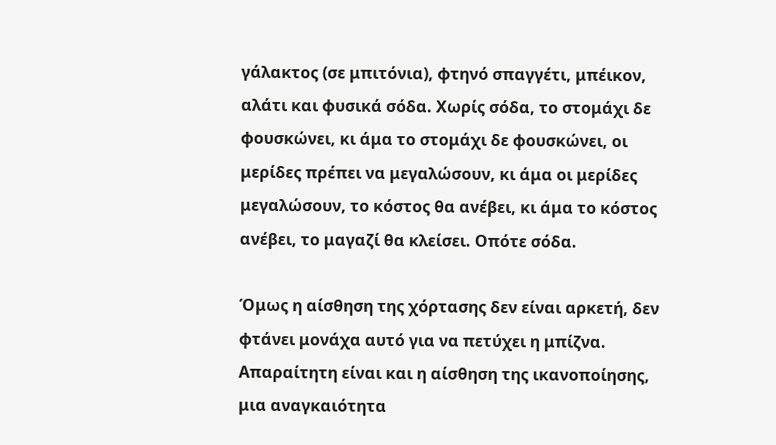γάλακτος (σε μπιτόνια), φτηνό σπαγγέτι, μπέικον, αλάτι και φυσικά σόδα. Χωρίς σόδα, το στομάχι δε φουσκώνει, κι άμα το στομάχι δε φουσκώνει, οι μερίδες πρέπει να μεγαλώσουν, κι άμα οι μερίδες μεγαλώσουν, το κόστος θα ανέβει, κι άμα το κόστος ανέβει, το μαγαζί θα κλείσει. Οπότε σόδα.

Όμως η αίσθηση της χόρτασης δεν είναι αρκετή, δεν φτάνει μονάχα αυτό για να πετύχει η μπίζνα. Απαραίτητη είναι και η αίσθηση της ικανοποίησης, μια αναγκαιότητα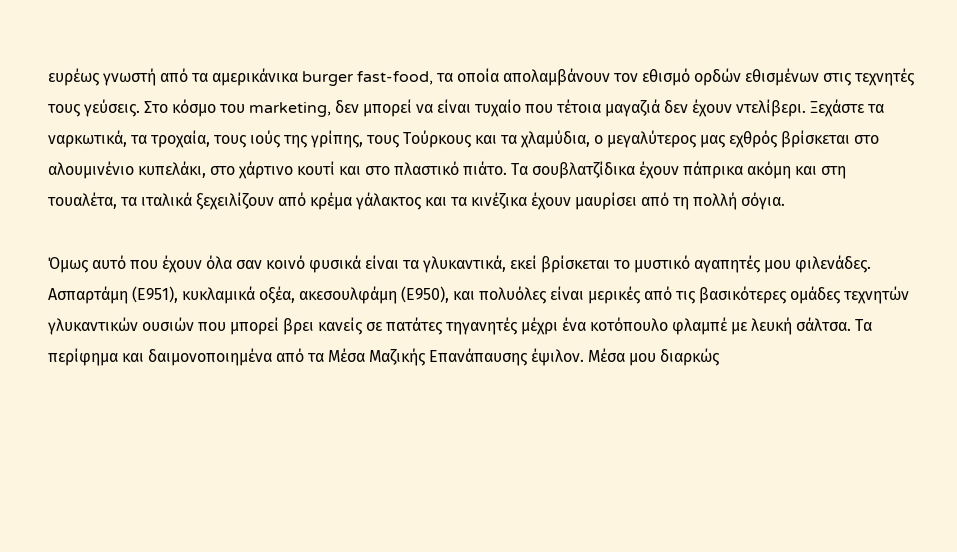ευρέως γνωστή από τα αμερικάνικα burger fast-food, τα οποία απολαμβάνουν τον εθισμό ορδών εθισμένων στις τεχνητές τους γεύσεις. Στο κόσμο του marketing, δεν μπορεί να είναι τυχαίο που τέτοια μαγαζιά δεν έχουν ντελίβερι. Ξεχάστε τα ναρκωτικά, τα τροχαία, τους ιούς της γρίπης, τους Τούρκους και τα χλαμύδια, ο μεγαλύτερος μας εχθρός βρίσκεται στο αλουμινένιο κυπελάκι, στο χάρτινο κουτί και στο πλαστικό πιάτο. Τα σουβλατζίδικα έχουν πάπρικα ακόμη και στη τουαλέτα, τα ιταλικά ξεχειλίζουν από κρέμα γάλακτος και τα κινέζικα έχουν μαυρίσει από τη πολλή σόγια.

Όμως αυτό που έχουν όλα σαν κοινό φυσικά είναι τα γλυκαντικά, εκεί βρίσκεται το μυστικό αγαπητές μου φιλενάδες. Ασπαρτάμη (Ε951), κυκλαμικά οξέα, ακεσουλφάμη (Ε950), και πολυόλες είναι μερικές από τις βασικότερες ομάδες τεχνητών γλυκαντικών ουσιών που μπορεί βρει κανείς σε πατάτες τηγανητές μέχρι ένα κοτόπουλο φλαμπέ με λευκή σάλτσα. Τα περίφημα και δαιμονοποιημένα από τα Μέσα Μαζικής Επανάπαυσης έψιλον. Μέσα μου διαρκώς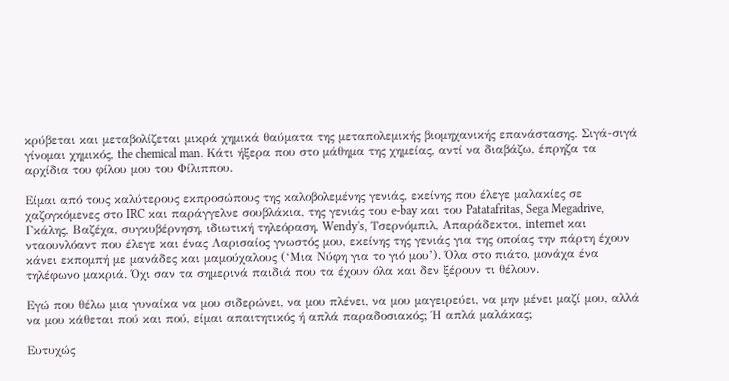κρύβεται και μεταβολίζεται μικρά χημικά θαύματα της μεταπολεμικής βιομηχανικής επανάστασης. Σιγά-σιγά γίνομαι χημικός, the chemical man. Κάτι ήξερα που στο μάθημα της χημείας, αντί να διαβάζω, έπρηζα τα αρχίδια του φίλου μου του Φίλιππου.

Είμαι από τους καλύτερους εκπροσώπους της καλοβολεμένης γενιάς, εκείνης που έλεγε μαλακίες σε χαζογκόμενες στο IRC και παράγγελνε σουβλάκια, της γενιάς του e-bay και του Patatafritas, Sega Megadrive, Γκάλης, Βαζέχα, συγκυβέρνηση, ιδιωτική τηλεόραση, Wendy's, Τσερνόμπιλ, Απαράδεκτοι, internet και νταουνλόαντ που έλεγε και ένας Λαρισαίος γνωστός μου, εκείνης της γενιάς για της οποίας την πάρτη έχουν κάνει εκπομπή με μανάδες και μαμούχαλους (‘Μια Νύφη για το γιό μου’). Όλα στο πιάτο, μονάχα ένα τηλέφωνο μακριά. Όχι σαν τα σημερινά παιδιά που τα έχουν όλα και δεν ξέρουν τι θέλουν.

Εγώ που θέλω μια γυναίκα να μου σιδερώνει, να μου πλένει, να μου μαγειρεύει, να μην μένει μαζί μου, αλλά να μου κάθεται πού και πού, είμαι απαιτητικός ή απλά παραδοσιακός; Ή απλά μαλάκας;

Ευτυχώς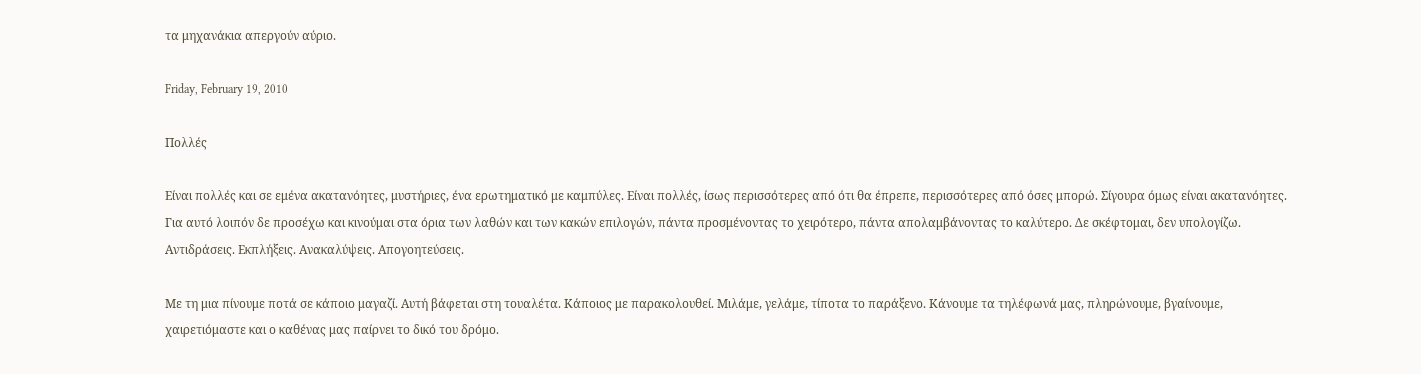τα μηχανάκια απεργούν αύριο.

Friday, February 19, 2010

Πολλές

Είναι πολλές και σε εμένα ακατανόητες, μυστήριες, ένα ερωτηματικό με καμπύλες. Είναι πολλές, ίσως περισσότερες από ότι θα έπρεπε, περισσότερες από όσες μπορώ. Σίγουρα όμως είναι ακατανόητες. Για αυτό λοιπόν δε προσέχω και κινούμαι στα όρια των λαθών και των κακών επιλογών, πάντα προσμένοντας το χειρότερο, πάντα απολαμβάνοντας το καλύτερο. Δε σκέφτομαι, δεν υπολογίζω. Αντιδράσεις. Εκπλήξεις. Ανακαλύψεις. Απογοητεύσεις.

Με τη μια πίνουμε ποτά σε κάποιο μαγαζί. Αυτή βάφεται στη τουαλέτα. Κάποιος με παρακολουθεί. Μιλάμε, γελάμε, τίποτα το παράξενο. Κάνουμε τα τηλέφωνά μας, πληρώνουμε, βγαίνουμε, χαιρετιόμαστε και ο καθένας μας παίρνει το δικό του δρόμο.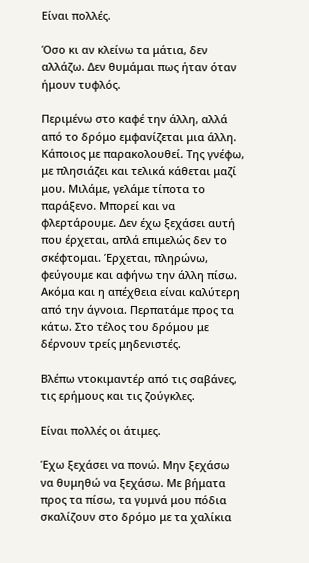Είναι πολλές.

Όσο κι αν κλείνω τα μάτια, δεν αλλάζω. Δεν θυμάμαι πως ήταν όταν ήμουν τυφλός.

Περιμένω στο καφέ την άλλη, αλλά από το δρόμο εμφανίζεται μια άλλη. Κάποιος με παρακολουθεί. Της γνέφω, με πλησιάζει και τελικά κάθεται μαζί μου. Μιλάμε, γελάμε τίποτα το παράξενο. Μπορεί και να φλερτάρουμε. Δεν έχω ξεχάσει αυτή που έρχεται, απλά επιμελώς δεν το σκέφτομαι. Έρχεται, πληρώνω, φεύγουμε και αφήνω την άλλη πίσω. Ακόμα και η απέχθεια είναι καλύτερη από την άγνοια. Περπατάμε προς τα κάτω. Στο τέλος του δρόμου με δέρνουν τρείς μηδενιστές.

Βλέπω ντοκιμαντέρ από τις σαβάνες, τις ερήμους και τις ζούγκλες.

Είναι πολλές οι άτιμες.

Έχω ξεχάσει να πονώ. Μην ξεχάσω να θυμηθώ να ξεχάσω. Με βήματα προς τα πίσω, τα γυμνά μου πόδια σκαλίζουν στο δρόμο με τα χαλίκια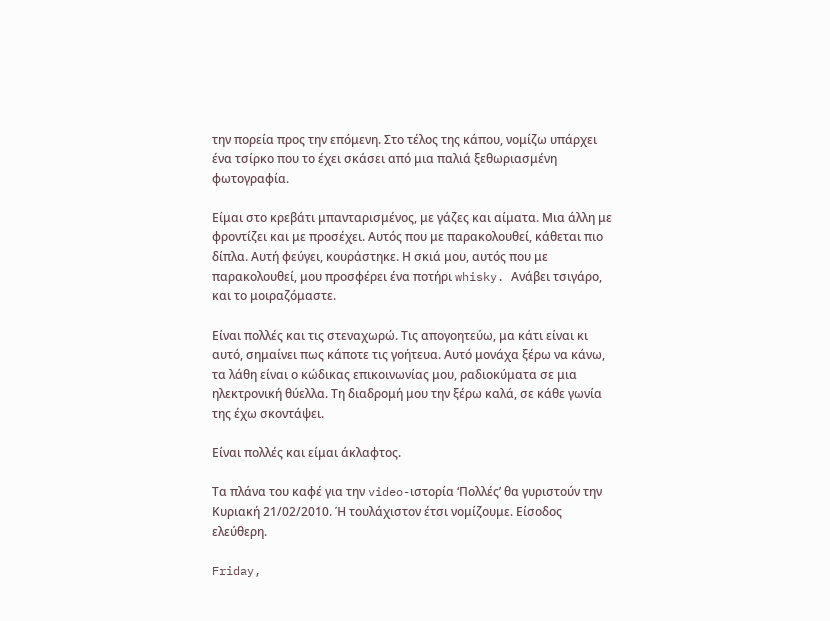την πορεία προς την επόμενη. Στο τέλος της κάπου, νομίζω υπάρχει ένα τσίρκο που το έχει σκάσει από μια παλιά ξεθωριασμένη φωτογραφία.

Είμαι στο κρεβάτι μπανταρισμένος, με γάζες και αίματα. Μια άλλη με φροντίζει και με προσέχει. Αυτός που με παρακολουθεί, κάθεται πιο δίπλα. Αυτή φεύγει, κουράστηκε. Η σκιά μου, αυτός που με παρακολουθεί, μου προσφέρει ένα ποτήρι whisky. Ανάβει τσιγάρο, και το μοιραζόμαστε.

Είναι πολλές και τις στεναχωρώ. Τις απογοητεύω, μα κάτι είναι κι αυτό, σημαίνει πως κάποτε τις γοήτευα. Αυτό μονάχα ξέρω να κάνω, τα λάθη είναι ο κώδικας επικοινωνίας μου, ραδιοκύματα σε μια ηλεκτρονική θύελλα. Τη διαδρομή μου την ξέρω καλά, σε κάθε γωνία της έχω σκοντάψει.

Είναι πολλές και είμαι άκλαφτος.

Τα πλάνα του καφέ για την video-ιστορία ‘Πολλές’ θα γυριστούν την Κυριακή 21/02/2010. Ή τουλάχιστον έτσι νομίζουμε. Είσοδος ελεύθερη.

Friday,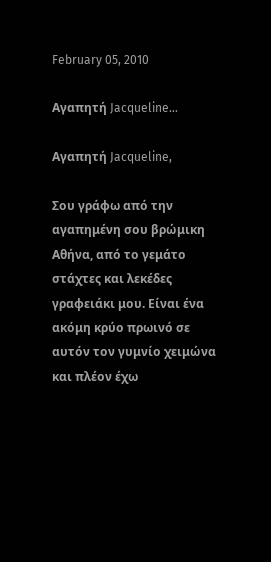February 05, 2010

Αγαπητή Jacqueline...

Αγαπητή Jacqueline,

Σου γράφω από την αγαπημένη σου βρώμικη Αθήνα, από το γεμάτο στάχτες και λεκέδες γραφειάκι μου. Είναι ένα ακόμη κρύο πρωινό σε αυτόν τον γυμνίο χειμώνα και πλέον έχω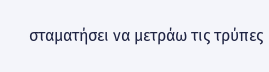σταματήσει να μετράω τις τρύπες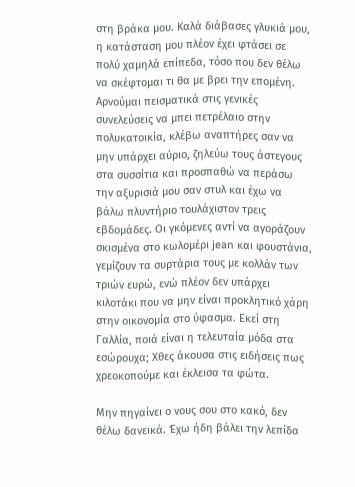στη βράκα μου. Καλά διάβασες γλυκιά μου, η κατάσταση μου πλέον έχει φτάσει σε πολύ χαμηλά επίπεδα, τόσο που δεν θέλω να σκέφτομαι τι θα με βρει την επομένη. Αρνούμαι πεισματικά στις γενικές συνελεύσεις να μπει πετρέλαιο στην πολυκατοικία, κλέβω αναπτήρες σαν να μην υπάρχει αύριο, ζηλεύω τους άστεγους στα συσσίτια και προσπαθώ να περάσω την αξυρισιά μου σαν στυλ και έχω να βάλω πλυντήριο τουλάχιστον τρεις εβδομάδες. Οι γκόμενες αντί να αγοράζουν σκισμένα στο κωλομέρι jean και φουστάνια, γεμίζουν τα συρτάρια τους με κολλάν των τριών ευρώ, ενώ πλέον δεν υπάρχει κιλοτάκι που να μην είναι προκλητικό χάρη στην οικονομία στο ύφασμα. Εκεί στη Γαλλία, ποιά είναι η τελευταία μόδα στα εσώρουχα; Χθες άκουσα στις ειδήσεις πως χρεοκοπούμε και έκλεισα τα φώτα.

Μην πηγαίνει ο νους σου στο κακό, δεν θέλω δανεικά. Έχω ήδη βάλει την λεπίδα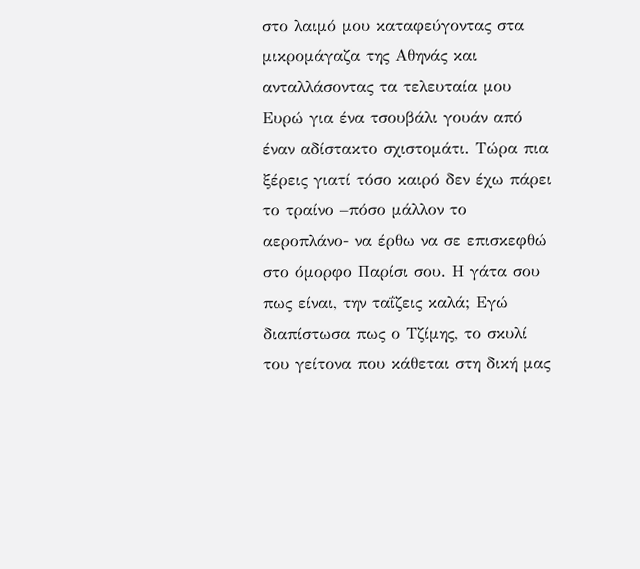στο λαιμό μου καταφεύγοντας στα μικρομάγαζα της Αθηνάς και ανταλλάσοντας τα τελευταία μου Ευρώ για ένα τσουβάλι γουάν από έναν αδίστακτο σχιστομάτι. Τώρα πια ξέρεις γιατί τόσο καιρό δεν έχω πάρει το τραίνο –πόσο μάλλον το αεροπλάνο- να έρθω να σε επισκεφθώ στο όμορφο Παρίσι σου. Η γάτα σου πως είναι, την ταΐζεις καλά; Εγώ διαπίστωσα πως ο Τζίμης, το σκυλί του γείτονα που κάθεται στη δική μας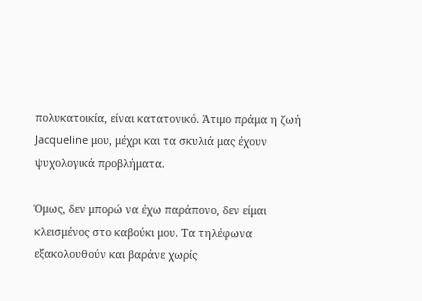πολυκατοικία, είναι κατατονικό. Άτιμο πράμα η ζωή Jacqueline μου, μέχρι και τα σκυλιά μας έχουν ψυχολογικά προβλήματα.

Όμως, δεν μπορώ να έχω παράπονο, δεν είμαι κλεισμένος στο καβούκι μου. Τα τηλέφωνα εξακολουθούν και βαράνε χωρίς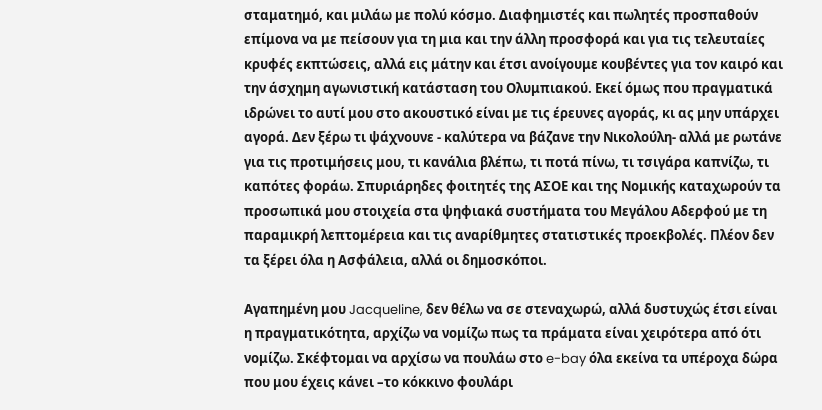σταματημό, και μιλάω με πολύ κόσμο. Διαφημιστές και πωλητές προσπαθούν επίμονα να με πείσουν για τη μια και την άλλη προσφορά και για τις τελευταίες κρυφές εκπτώσεις, αλλά εις μάτην και έτσι ανοίγουμε κουβέντες για τον καιρό και την άσχημη αγωνιστική κατάσταση του Ολυμπιακού. Εκεί όμως που πραγματικά ιδρώνει το αυτί μου στο ακουστικό είναι με τις έρευνες αγοράς, κι ας μην υπάρχει αγορά. Δεν ξέρω τι ψάχνουνε - καλύτερα να βάζανε την Νικολούλη- αλλά με ρωτάνε για τις προτιμήσεις μου, τι κανάλια βλέπω, τι ποτά πίνω, τι τσιγάρα καπνίζω, τι καπότες φοράω. Σπυριάρηδες φοιτητές της ΑΣΟΕ και της Νομικής καταχωρούν τα προσωπικά μου στοιχεία στα ψηφιακά συστήματα του Μεγάλου Αδερφού με τη παραμικρή λεπτομέρεια και τις αναρίθμητες στατιστικές προεκβολές. Πλέον δεν τα ξέρει όλα η Ασφάλεια, αλλά οι δημοσκόποι.

Αγαπημένη μου Jacqueline, δεν θέλω να σε στεναχωρώ, αλλά δυστυχώς έτσι είναι η πραγματικότητα, αρχίζω να νομίζω πως τα πράματα είναι χειρότερα από ότι νομίζω. Σκέφτομαι να αρχίσω να πουλάω στο e-bay όλα εκείνα τα υπέροχα δώρα που μου έχεις κάνει –το κόκκινο φουλάρι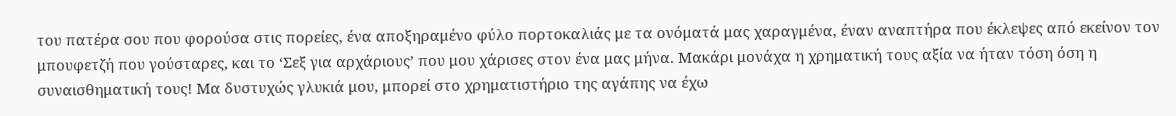του πατέρα σου που φορούσα στις πορείες, ένα αποξηραμένο φύλο πορτοκαλιάς με τα ονόματά μας χαραγμένα, έναν αναπτήρα που έκλεψες από εκείνον τον μπουφετζή που γούσταρες, και το ‘Σεξ για αρχάριους’ που μου χάρισες στον ένα μας μήνα. Μακάρι μονάχα η χρηματική τους αξία να ήταν τόση όση η συναισθηματική τους! Μα δυστυχώς γλυκιά μου, μπορεί στο χρηματιστήριο της αγάπης να έχω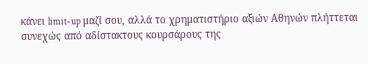κάνει limit-up μαζί σου, αλλά το χρηματιστήριο αξιών Αθηνών πλήττεται συνεχώς από αδίστακτους κουρσάρους της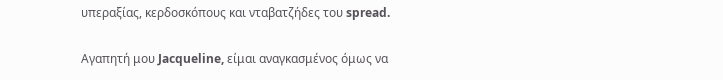υπεραξίας, κερδοσκόπους και νταβατζήδες του spread.

Αγαπητή μου Jacqueline, είμαι αναγκασμένος όμως να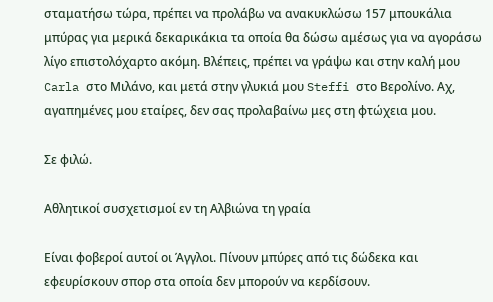σταματήσω τώρα, πρέπει να προλάβω να ανακυκλώσω 157 μπουκάλια μπύρας για μερικά δεκαρικάκια τα οποία θα δώσω αμέσως για να αγοράσω λίγο επιστολόχαρτο ακόμη. Βλέπεις, πρέπει να γράψω και στην καλή μου Carla στο Μιλάνο, και μετά στην γλυκιά μου Steffi στο Βερολίνο. Αχ, αγαπημένες μου εταίρες, δεν σας προλαβαίνω μες στη φτώχεια μου.

Σε φιλώ.

Αθλητικοί συσχετισμοί εν τη Αλβιώνα τη γραία

Είναι φοβεροί αυτοί οι Άγγλοι. Πίνουν μπύρες από τις δώδεκα και εφευρίσκουν σπορ στα οποία δεν μπορούν να κερδίσουν.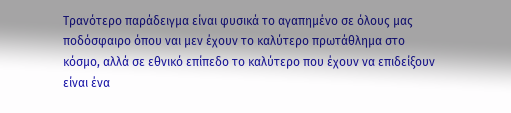Τρανότερο παράδειγμα είναι φυσικά το αγαπημένο σε όλους μας ποδόσφαιρο όπου ναι μεν έχουν το καλύτερο πρωτάθλημα στο κόσμο, αλλά σε εθνικό επίπεδο το καλύτερο που έχουν να επιδείξουν είναι ένα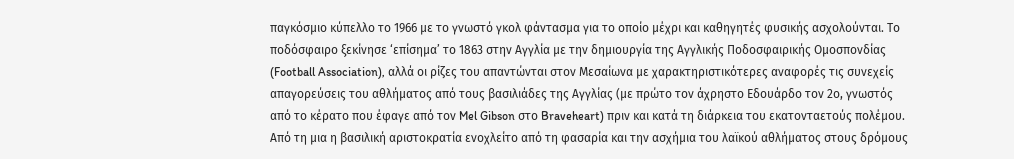παγκόσμιο κύπελλο το 1966 με το γνωστό γκολ φάντασμα για το οποίο μέχρι και καθηγητές φυσικής ασχολούνται. Το ποδόσφαιρο ξεκίνησε ‘επίσημα’ το 1863 στην Αγγλία με την δημιουργία της Αγγλικής Ποδοσφαιρικής Ομοσπονδίας (Football Association), αλλά οι ρίζες του απαντώνται στον Μεσαίωνα με χαρακτηριστικότερες αναφορές τις συνεχείς απαγορεύσεις του αθλήματος από τους βασιλιάδες της Αγγλίας (με πρώτο τον άχρηστο Εδουάρδο τον 2ο, γνωστός από το κέρατο που έφαγε από τον Mel Gibson στο Braveheart) πριν και κατά τη διάρκεια του εκατονταετούς πολέμου. Από τη μια η βασιλική αριστοκρατία ενοχλείτο από τη φασαρία και την ασχήμια του λαϊκού αθλήματος στους δρόμους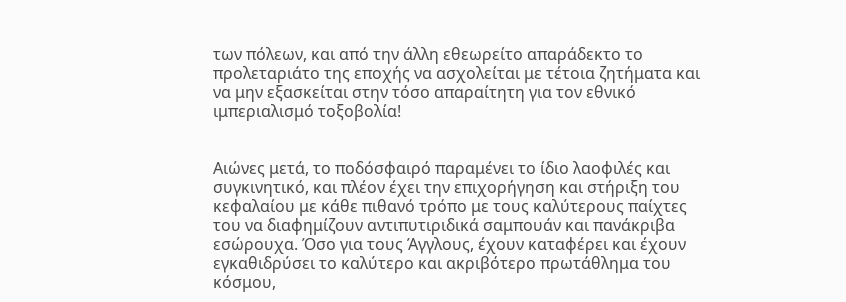των πόλεων, και από την άλλη εθεωρείτο απαράδεκτο το προλεταριάτο της εποχής να ασχολείται με τέτοια ζητήματα και να μην εξασκείται στην τόσο απαραίτητη για τον εθνικό ιμπεριαλισμό τοξοβολία!


Αιώνες μετά, το ποδόσφαιρό παραμένει το ίδιο λαοφιλές και συγκινητικό, και πλέον έχει την επιχορήγηση και στήριξη του κεφαλαίου με κάθε πιθανό τρόπο με τους καλύτερους παίχτες του να διαφημίζουν αντιπυτιριδικά σαμπουάν και πανάκριβα εσώρουχα. Όσο για τους Άγγλους, έχουν καταφέρει και έχουν εγκαθιδρύσει το καλύτερο και ακριβότερο πρωτάθλημα του κόσμου,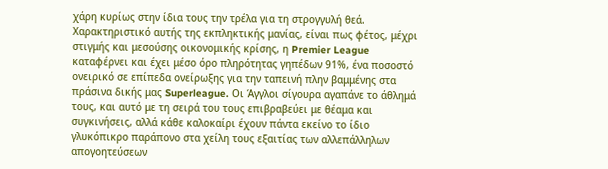χάρη κυρίως στην ίδια τους την τρέλα για τη στρογγυλή θεά. Χαρακτηριστικό αυτής της εκπληκτικής μανίας, είναι πως φέτος, μέχρι στιγμής και μεσούσης οικονομικής κρίσης, η Premier League καταφέρνει και έχει μέσο όρο πληρότητας γηπέδων 91%, ένα ποσοστό ονειρικό σε επίπεδα ονείρωξης για την ταπεινή πλην βαμμένης στα πράσινα δικής μας Superleague. Οι Άγγλοι σίγουρα αγαπάνε το άθλημά τους, και αυτό με τη σειρά του τους επιβραβεύει με θέαμα και συγκινήσεις, αλλά κάθε καλοκαίρι έχουν πάντα εκείνο το ίδιο γλυκόπικρο παράπονο στα χείλη τους εξαιτίας των αλλεπάλληλων απογοητεύσεων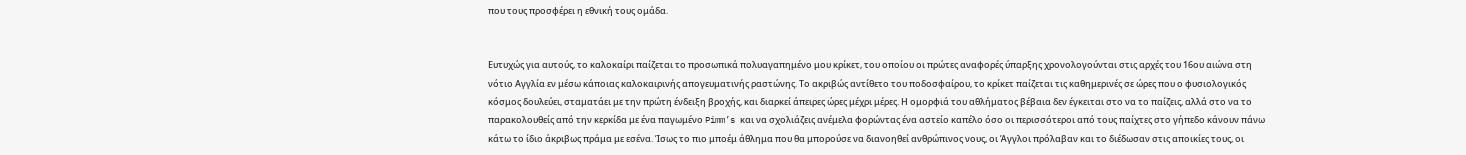που τους προσφέρει η εθνική τους ομάδα.


Ευτυχώς για αυτούς, το καλοκαίρι παίζεται το προσωπικά πολυαγαπημένο μου κρίκετ, του οποίου οι πρώτες αναφορές ύπαρξης χρονολογούνται στις αρχές του 16ου αιώνα στη νότιο Αγγλία εν μέσω κάποιας καλοκαιρινής απογευματινής ραστώνης. Το ακριβώς αντίθετο του ποδοσφαίρου, το κρίκετ παίζεται τις καθημερινές σε ώρες που ο φυσιολογικός κόσμος δουλεύει, σταματάει με την πρώτη ένδειξη βροχής, και διαρκεί άπειρες ώρες μέχρι μέρες. Η ομορφιά του αθλήματος βέβαια δεν έγκειται στο να το παίζεις, αλλά στο να το παρακολουθείς από την κερκίδα με ένα παγωμένο Pimm’s και να σχολιάζεις ανέμελα φορώντας ένα αστείο καπέλο όσο οι περισσότεροι από τους παίχτες στο γήπεδο κάνουν πάνω κάτω το ίδιο άκριβως πράμα με εσένα. Ίσως το πιο μποέμ άθλημα που θα μπορούσε να διανοηθεί ανθρώπινος νους, οι Άγγλοι πρόλαβαν και το διέδωσαν στις αποικίες τους, οι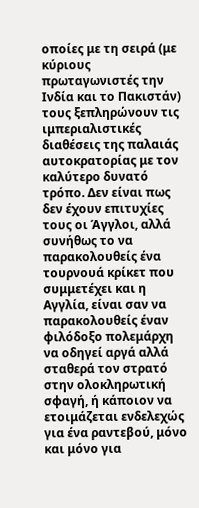οποίες με τη σειρά (με κύριους πρωταγωνιστές την Ινδία και το Πακιστάν) τους ξεπληρώνουν τις ιμπεριαλιστικές διαθέσεις της παλαιάς αυτοκρατορίας με τον καλύτερο δυνατό τρόπο. Δεν είναι πως δεν έχουν επιτυχίες τους οι Άγγλοι, αλλά συνήθως το να παρακολουθείς ένα τουρνουά κρίκετ που συμμετέχει και η Αγγλία, είναι σαν να παρακολουθείς έναν φιλόδοξο πολεμάρχη να οδηγεί αργά αλλά σταθερά τον στρατό στην ολοκληρωτική σφαγή, ή κάποιον να ετοιμάζεται ενδελεχώς για ένα ραντεβού, μόνο και μόνο για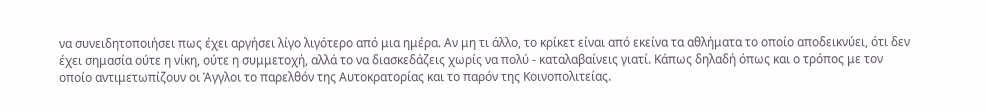να συνειδητοποιήσει πως έχει αργήσει λίγο λιγότερο από μια ημέρα. Αν μη τι άλλο, το κρίκετ είναι από εκείνα τα αθλήματα το οποίο αποδεικνύει, ότι δεν έχει σημασία ούτε η νίκη, ούτε η συμμετοχή, αλλά το να διασκεδάζεις χωρίς να πολύ - καταλαβαίνεις γιατί. Κάπως δηλαδή όπως και ο τρόπος με τον οποίο αντιμετωπίζουν οι Άγγλοι το παρελθόν της Αυτοκρατορίας και το παρόν της Κοινοπολιτείας.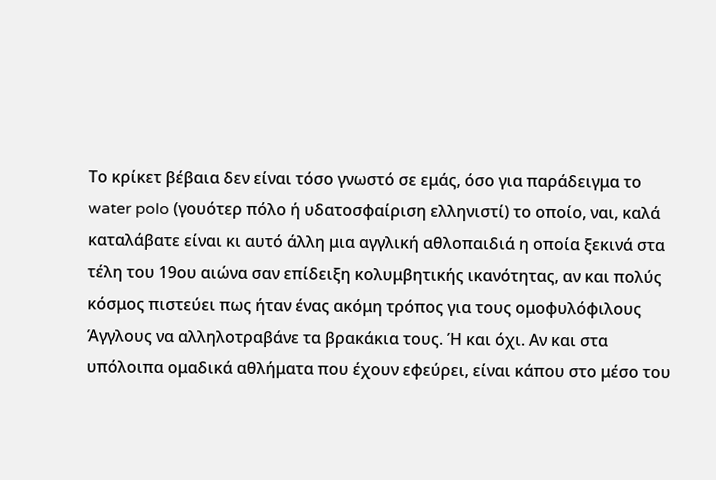Το κρίκετ βέβαια δεν είναι τόσο γνωστό σε εμάς, όσο για παράδειγμα το water polo (γουότερ πόλο ή υδατοσφαίριση ελληνιστί) το οποίο, ναι, καλά καταλάβατε είναι κι αυτό άλλη μια αγγλική αθλοπαιδιά η οποία ξεκινά στα τέλη του 19ου αιώνα σαν επίδειξη κολυμβητικής ικανότητας, αν και πολύς κόσμος πιστεύει πως ήταν ένας ακόμη τρόπος για τους ομοφυλόφιλους Άγγλους να αλληλοτραβάνε τα βρακάκια τους. Ή και όχι. Αν και στα υπόλοιπα ομαδικά αθλήματα που έχουν εφεύρει, είναι κάπου στο μέσο του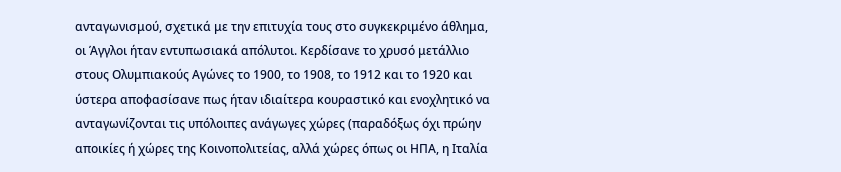ανταγωνισμού, σχετικά με την επιτυχία τους στο συγκεκριμένο άθλημα, οι Άγγλοι ήταν εντυπωσιακά απόλυτοι. Κερδίσανε το χρυσό μετάλλιο στους Ολυμπιακούς Αγώνες το 1900, το 1908, το 1912 και το 1920 και ύστερα αποφασίσανε πως ήταν ιδιαίτερα κουραστικό και ενοχλητικό να ανταγωνίζονται τις υπόλοιπες ανάγωγες χώρες (παραδόξως όχι πρώην αποικίες ή χώρες της Κοινοπολιτείας, αλλά χώρες όπως οι ΗΠΑ, η Ιταλία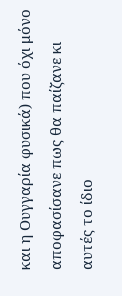και η Ουγγαρία φυσικά) που όχι μόνο αποφασίσανε πως θα παίζανε κι αυτές το ίδιο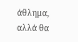άθλημα, αλλά θα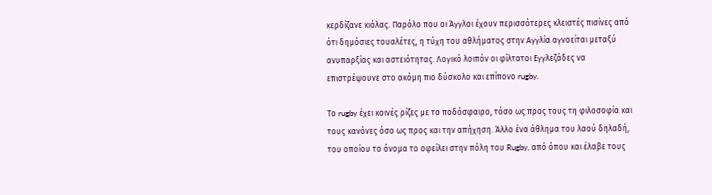κερδίζανε κιόλας. Παρόλο που οι Άγγλοι έχουν περισσότερες κλειστές πισίνες από ότι δημόσιες τουαλέτες, η τύχη του αθλήματος στην Αγγλία αγνοείται μεταξύ ανυπαρξίας και αστειότητας. Λογικό λοιπόν οι φίλτατοι Εγγλεζάδες να επιστρέψουνε στο ακόμη πιο δύσκολο και επίπονο rugby.

Το rugby έχει κοινές ρίζες με το ποδόσφαιρο, τόσο ως προς τους τη φιλοσοφία και τους κανόνες όσο ως προς και την απήχηση. Άλλο ένα άθλημα του λαού δηλαδή, του οποίου το όνομα το οφείλει στην πόλη του Rugby, από όπου και έλαβε τους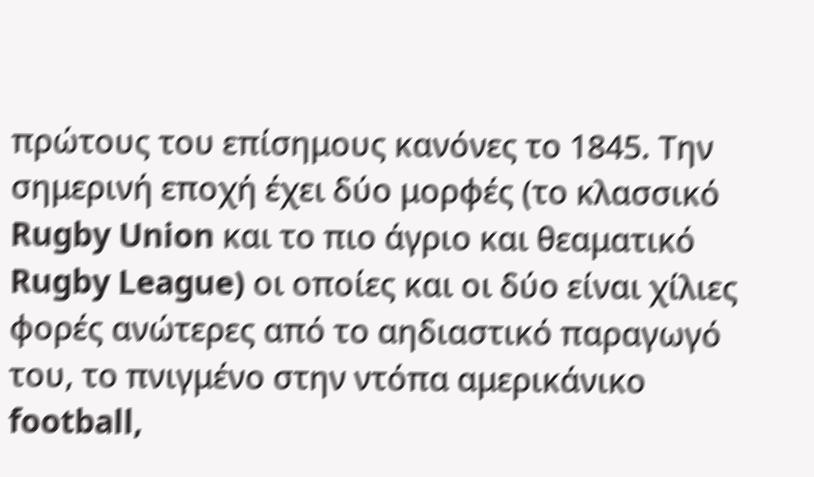πρώτους του επίσημους κανόνες το 1845. Την σημερινή εποχή έχει δύο μορφές (το κλασσικό Rugby Union και το πιο άγριο και θεαματικό Rugby League) οι οποίες και οι δύο είναι χίλιες φορές ανώτερες από το αηδιαστικό παραγωγό του, το πνιγμένο στην ντόπα αμερικάνικο football,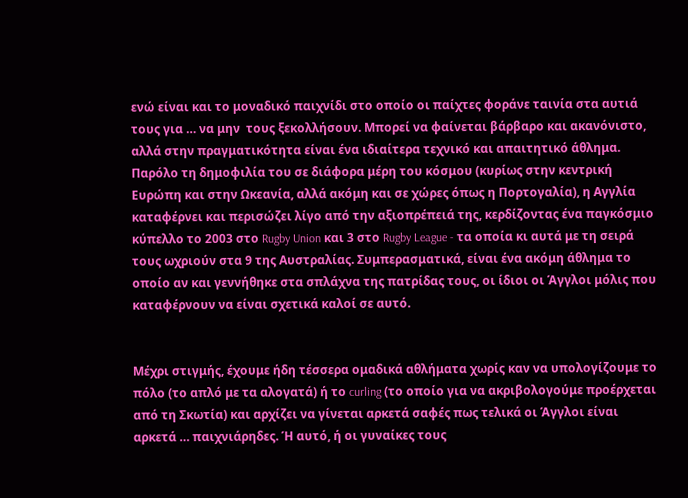ενώ είναι και το μοναδικό παιχνίδι στο οποίο οι παίχτες φοράνε ταινία στα αυτιά τους για … να μην  τους ξεκολλήσουν. Μπορεί να φαίνεται βάρβαρο και ακανόνιστο, αλλά στην πραγματικότητα είναι ένα ιδιαίτερα τεχνικό και απαιτητικό άθλημα. Παρόλο τη δημοφιλία του σε διάφορα μέρη του κόσμου (κυρίως στην κεντρική Ευρώπη και στην Ωκεανία, αλλά ακόμη και σε χώρες όπως η Πορτογαλία), η Αγγλία καταφέρνει και περισώζει λίγο από την αξιοπρέπειά της, κερδίζοντας ένα παγκόσμιο κύπελλο το 2003 στο Rugby Union και 3 στο Rugby League - τα οποία κι αυτά με τη σειρά τους ωχριούν στα 9 της Αυστραλίας. Συμπερασματικά, είναι ένα ακόμη άθλημα το οποίο αν και γεννήθηκε στα σπλάχνα της πατρίδας τους, οι ίδιοι οι Άγγλοι μόλις που καταφέρνουν να είναι σχετικά καλοί σε αυτό.


Μέχρι στιγμής, έχουμε ήδη τέσσερα ομαδικά αθλήματα χωρίς καν να υπολογίζουμε το πόλο (το απλό με τα αλογατά) ή το curling (το οποίο για να ακριβολογούμε προέρχεται από τη Σκωτία) και αρχίζει να γίνεται αρκετά σαφές πως τελικά οι Άγγλοι είναι αρκετά … παιχνιάρηδες. Ή αυτό, ή οι γυναίκες τους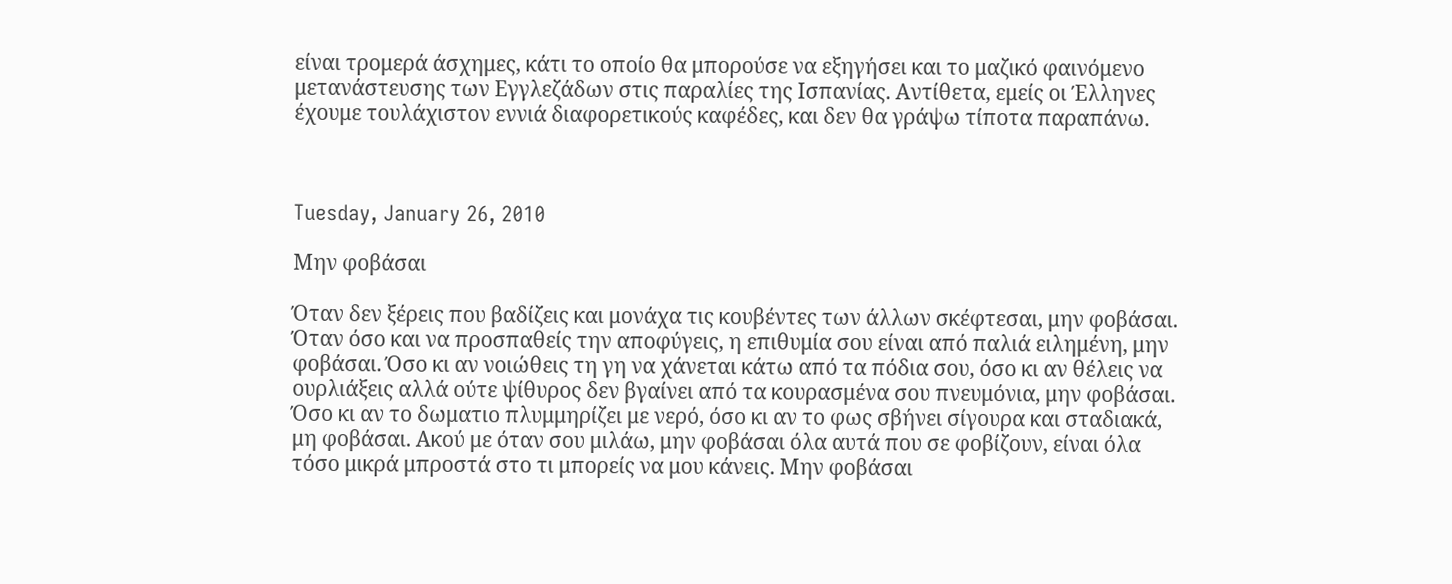είναι τρομερά άσχημες, κάτι το οποίο θα μπορούσε να εξηγήσει και το μαζικό φαινόμενο μετανάστευσης των Εγγλεζάδων στις παραλίες της Ισπανίας. Αντίθετα, εμείς οι Έλληνες έχουμε τουλάχιστον εννιά διαφορετικούς καφέδες, και δεν θα γράψω τίποτα παραπάνω.



Tuesday, January 26, 2010

Mην φοβάσαι

Όταν δεν ξέρεις που βαδίζεις και μονάχα τις κουβέντες των άλλων σκέφτεσαι, μην φοβάσαι. Όταν όσο και να προσπαθείς την αποφύγεις, η επιθυμία σου είναι από παλιά ειλημένη, μην φοβάσαι. Όσο κι αν νοιώθεις τη γη να χάνεται κάτω από τα πόδια σου, όσο κι αν θέλεις να ουρλιάξεις αλλά ούτε ψίθυρος δεν βγαίνει από τα κουρασμένα σου πνευμόνια, μην φοβάσαι. Όσο κι αν το δωματιο πλυμμηρίζει με νερό, όσο κι αν το φως σβήνει σίγουρα και σταδιακά, μη φοβάσαι. Ακού με όταν σου μιλάω, μην φοβάσαι όλα αυτά που σε φοβίζουν, είναι όλα τόσο μικρά μπροστά στο τι μπορείς να μου κάνεις. Μην φοβάσαι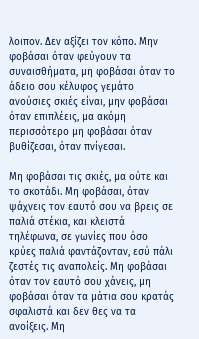λοιπον. Δεν αξίζει τον κόπο. Μην φοβάσαι όταν φεύγουν τα συναισθήματα, μη φοβάσαι όταν το άδειο σου κέλυφος γεμάτο ανούσιες σκιές είναι, μην φοβάσαι όταν επιπλέεις, μα ακόμη περισσότερο μη φοβάσαι όταν βυθίζεσαι, όταν πνίγεσαι.

Μη φοβάσαι τις σκιές, μα ούτε και το σκοτάδι. Μη φοβάσαι, όταν ψάχνεις τον εαυτό σου να βρεις σε παλιά στέκια, και κλειστά τηλέφωνα, σε γωνίες που όσο κρύες παλιά φαντάζονταν, εσύ πάλι ζεστές τις αναπολείς. Μη φοβάσαι όταν τον εαυτό σου χάνεις, μη φοβάσαι όταν τα μάτια σου κρατάς σφαλιστά και δεν θες να τα ανοίξεις. Μη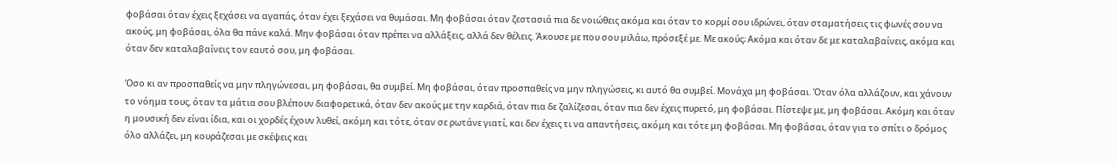φοβάσαι όταν έχεις ξεχάσει να αγαπάς, όταν έχει ξεχάσει να θυμάσαι. Μη φοβάσαι όταν ζεστασιά πια δε νοιώθεις ακόμα και όταν το κορμί σου ιδρώνει, όταν σταματήσεις τις φωνές σου να ακούς, μη φοβάσαι, όλα θα πάνε καλά. Μην φοβάσαι όταν πρέπει να αλλάξεις, αλλά δεν θέλεις. Άκουσε με που σου μιλάω, πρόσεξέ με. Με ακούς; Ακόμα και όταν δε με καταλαβαίνεις, ακόμα και όταν δεν καταλαβαίνεις τον εαυτό σου, μη φοβάσαι.

Όσο κι αν προσπαθείς να μην πληγώνεσαι, μη φοβάσαι, θα συμβεί. Μη φοβάσαι, όταν προσπαθείς να μην πληγώσεις, κι αυτό θα συμβεί. Μονάχα μη φοβάσαι. Όταν όλα αλλάζουν, και χάνουν το νόημα τους, όταν τα μάτια σου βλέπουν διαφορετικά, όταν δεν ακούς με την καρδιά, όταν πια δε ζαλίζεσαι, όταν πια δεν έχεις πυρετό, μη φοβάσαι. Πίστεψε με, μη φοβάσαι. Ακόμη και όταν η μουσική δεν είναι ίδια, και οι χορδές έχουν λυθεί, ακόμη και τότε, όταν σε ρωτάνε γιατί, και δεν έχεις τι να απαντήσεις, ακόμη και τότε μη φοβάσαι. Μη φοβάσαι, όταν για το σπίτι ο δρόμος όλο αλλάζει, μη κουράζεσαι με σκέψεις και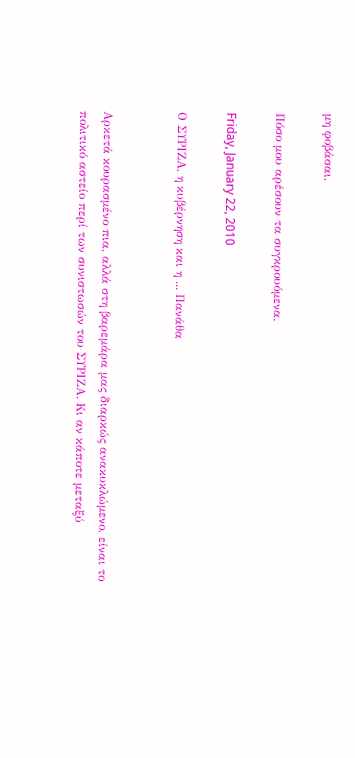μη φοβάσαι.

Πόσο μου αρέσουν τα συγκρουόμενα.

Friday, January 22, 2010

Ο ΣΥΡΙΖΑ, η κυβέρνηση και η ... Πανάθα


Αρκετά κουρασμένο πια, αλλά στη βαρεμάρα μας διαρκώς ανακυκλώμενο, είναι το πολιτικό αστείο περί των συνιστωσών του ΣΥΡΙΖΑ. Κι αν κάποτε μεταξύ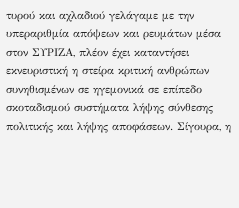τυρού και αχλαδιού γελάγαμε με την υπεραριθμία απόψεων και ρευμάτων μέσα στον ΣΥΡΙΖΑ, πλέον έχει καταντήσει εκνευριστική η στείρα κριτική ανθρώπων συνηθισμένων σε ηγεμονικά σε επίπεδο σκοταδισμού συστήματα λήψης σύνθεσης πολιτικής και λήψης αποφάσεων. Σίγουρα, η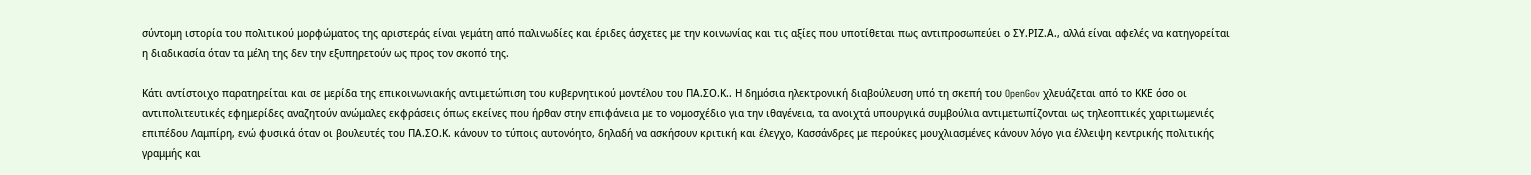σύντομη ιστορία του πολιτικού μορφώματος της αριστεράς είναι γεμάτη από παλινωδίες και έριδες άσχετες με την κοινωνίας και τις αξίες που υποτίθεται πως αντιπροσωπεύει ο ΣΥ.ΡΙΖ.Α., αλλά είναι αφελές να κατηγορείται η διαδικασία όταν τα μέλη της δεν την εξυπηρετούν ως προς τον σκοπό της.

Κάτι αντίστοιχο παρατηρείται και σε μερίδα της επικοινωνιακής αντιμετώπιση του κυβερνητικού μοντέλου του ΠΑ.ΣΟ.Κ.. Η δημόσια ηλεκτρονική διαβούλευση υπό τη σκεπή του OpenGov χλευάζεται από το ΚΚΕ όσο οι αντιπολιτευτικές εφημερίδες αναζητούν ανώμαλες εκφράσεις όπως εκείνες που ήρθαν στην επιφάνεια με το νομοσχέδιο για την ιθαγένεια, τα ανοιχτά υπουργικά συμβούλια αντιμετωπίζονται ως τηλεοπτικές χαριτωμενιές επιπέδου Λαμπίρη, ενώ φυσικά όταν οι βουλευτές του ΠΑ.ΣΟ.Κ. κάνουν το τύποις αυτονόητο, δηλαδή να ασκήσουν κριτική και έλεγχο, Κασσάνδρες με περούκες μουχλιασμένες κάνουν λόγο για έλλειψη κεντρικής πολιτικής γραμμής και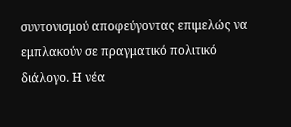συντονισμού αποφεύγοντας επιμελώς να εμπλακούν σε πραγματικό πολιτικό διάλογο. Η νέα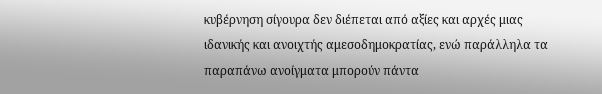κυβέρνηση σίγουρα δεν διέπεται από αξίες και αρχές μιας ιδανικής και ανοιχτής αμεσοδημοκρατίας, ενώ παράλληλα τα παραπάνω ανοίγματα μπορούν πάντα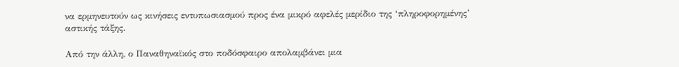να ερμηνευτούν ως κινήσεις εντυπωσιασμού προς ένα μικρό αφελές μερίδιο της ‘πληροφορημένης’ αστικής τάξης.

Από την άλλη, ο Παναθηναϊκός στο ποδόσφαιρο απολαμβάνει μια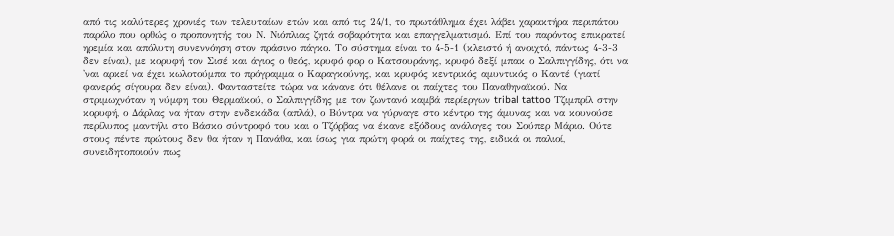από τις καλύτερες χρονιές των τελευταίων ετών και από τις 24/1, το πρωτάθλημα έχει λάβει χαρακτήρα περιπάτου παρόλο που ορθώς ο προπονητής του Ν. Νιόπλιας ζητά σοβαρότητα και επαγγελματισμό. Επί του παρόντος επικρατεί ηρεμία και απόλυτη συνεννόηση στον πράσινο πάγκο. Το σύστημα είναι το 4-5-1 (κλειστό ή ανοιχτό, πάντως 4-3-3 δεν είναι), με κορυφή τον Σισέ και άγιος ο θεός, κρυφό φορ ο Κατσουράνης, κρυφό δεξί μπακ ο Σαλπιγγίδης, ότι να 'ναι αρκεί να έχει κωλοτούμπα το πρόγραμμα ο Καραγκούνης, και κρυφός κεντρικός αμυντικός ο Καντέ (γιατί φανερός σίγουρα δεν είναι). Φανταστείτε τώρα να κάνανε ότι θέλανε οι παίχτες του Παναθηναϊκού. Να στριμωχνόταν η νύμφη του Θερμαϊκού, ο Σαλπιγγίδης με τον ζωντανό καμβά περίεργων tribal tattoo Τζιμπρίλ στην κορυφή, ο Δάρλας να ήταν στην ενδεκάδα (απλά), ο Βύντρα να γύρναγε στο κέντρο της άμυνας και να κουνούσε περίλυπος μαντήλι στο Βάσκο σύντροφό του και ο Τζόρβας να έκανε εξόδους ανάλογες του Σούπερ Μάριο. Ούτε στους πέντε πρώτους δεν θα ήταν η Πανάθα, και ίσως για πρώτη φορά οι παίχτες της, ειδικά οι παλιοί, συνειδητοποιούν πως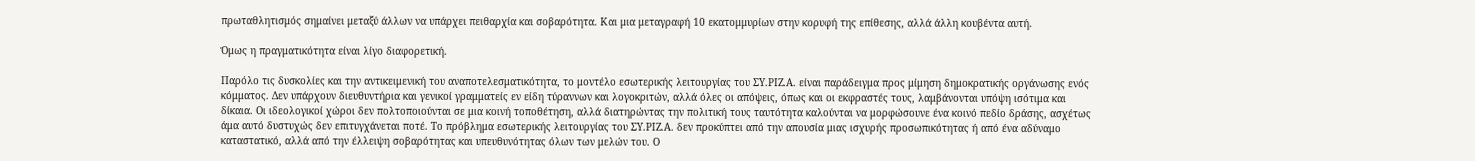πρωταθλητισμός σημαίνει μεταξύ άλλων να υπάρχει πειθαρχία και σοβαρότητα. Και μια μεταγραφή 10 εκατομμυρίων στην κορυφή της επίθεσης, αλλά άλλη κουβέντα αυτή.

Όμως η πραγματικότητα είναι λίγο διαφορετική.

Παρόλο τις δυσκολίες και την αντικειμενική του αναποτελεσματικότητα, το μοντέλο εσωτερικής λειτουργίας του ΣΥ.ΡΙΖ.Α. είναι παράδειγμα προς μίμηση δημοκρατικής οργάνωσης ενός κόμματος. Δεν υπάρχουν διευθυντήρια και γενικοί γραμματείς εν είδη τύραννων και λογοκριτών, αλλά όλες οι απόψεις, όπως και οι εκφραστές τους, λαμβάνονται υπόψη ισότιμα και δίκαια. Οι ιδεολογικοί χώροι δεν πολτοποιούνται σε μια κοινή τοποθέτηση, αλλά διατηρώντας την πολιτική τους ταυτότητα καλούνται να μορφώσουνε ένα κοινό πεδίο δράσης, ασχέτως άμα αυτό δυστυχώς δεν επιτυγχάνεται ποτέ. Το πρόβλημα εσωτερικής λειτουργίας του ΣΥ.ΡΙΖ.Α. δεν προκύπτει από την απουσία μιας ισχυρής προσωπικότητας ή από ένα αδύναμο καταστατικό, αλλά από την έλλειψη σοβαρότητας και υπευθυνότητας όλων των μελών του. Ο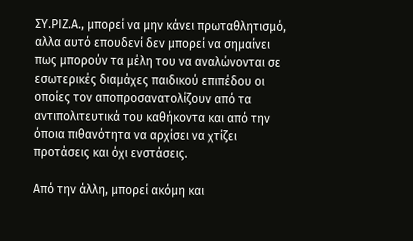ΣΥ.ΡΙΖ.Α., μπορεί να μην κάνει πρωταθλητισμό, αλλα αυτό επουδενί δεν μπορεί να σημαίνει πως μπορούν τα μέλη του να αναλώνονται σε εσωτερικές διαμάχες παιδικού επιπέδου οι οποίες τον αποπροσανατολίζουν από τα αντιπολιτευτικά του καθήκοντα και από την όποια πιθανότητα να αρχίσει να χτίζει προτάσεις και όχι ενστάσεις.

Από την άλλη, μπορεί ακόμη και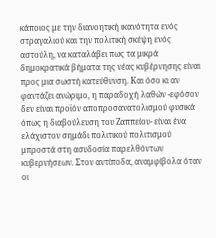κάποιος με την διανοητική ικανότητα ενός στραγαλιού και την πολιτική σκέψη ενός αστούλη, να καταλάβει πως τα μικρά δημοκρατικά βήματα της νέας κυβέρνησης είναι προς μια σωστή κατεύθυνση. Και όσο κι αν φαντάζει ανώριμο, η παραδοχή λαθών -εφόσον δεν είναι προϊόν αποπροσανατολισμού φυσικά όπως η διαβούλευση του Ζαππείου- είναι ένα ελάχιστον σημάδι πολιτικού πολιτισμού μπροστά στη ασυδοσία παρελθόντων κυβερνήσεων. Στον αντίποδα, αναμφίβολα όταν οι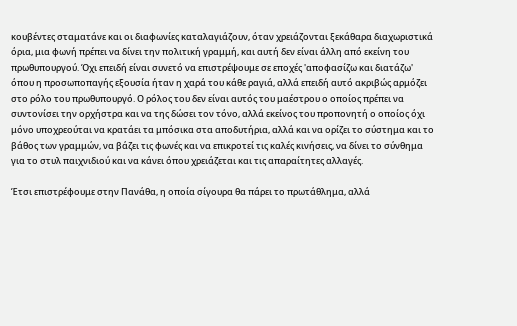κουβέντες σταματάνε και οι διαφωνίες καταλαγιάζουν, όταν χρειάζονται ξεκάθαρα διαχωριστικά όρια, μια φωνή πρέπει να δίνει την πολιτική γραμμή, και αυτή δεν είναι άλλη από εκείνη του πρωθυπουργού. Όχι επειδή είναι συνετό να επιστρέψουμε σε εποχές 'αποφασίζω και διατάζω' όπου η προσωποπαγής εξουσία ήταν η χαρά του κάθε ραγιά, αλλά επειδή αυτό ακριβώς αρμόζει στο ρόλο του πρωθυπουργό. Ο ρόλος του δεν είναι αυτός του μαέστρου ο οποίος πρέπει να συντονίσει την ορχήστρα και να της δώσει τον τόνο, αλλά εκείνος του προπονητή ο οποίος όχι μόνο υποχρεούται να κρατάει τα μπόσικα στα αποδυτήρια, αλλά και να ορίζει το σύστημα και το βάθος των γραμμών, να βάζει τις φωνές και να επικροτεί τις καλές κινήσεις, να δίνει το σύνθημα για το στυλ παιχνιδιού και να κάνει όπου χρειάζεται και τις απαραίτητες αλλαγές.

Έτσι επιστρέφουμε στην Πανάθα, η οποία σίγουρα θα πάρει το πρωτάθλημα, αλλά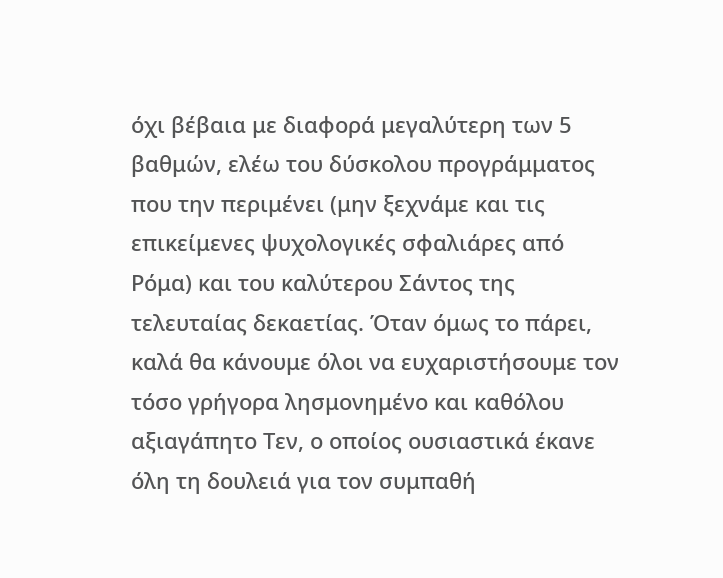όχι βέβαια με διαφορά μεγαλύτερη των 5 βαθμών, ελέω του δύσκολου προγράμματος που την περιμένει (μην ξεχνάμε και τις επικείμενες ψυχολογικές σφαλιάρες από Ρόμα) και του καλύτερου Σάντος της τελευταίας δεκαετίας. Όταν όμως το πάρει, καλά θα κάνουμε όλοι να ευχαριστήσουμε τον τόσο γρήγορα λησμονημένο και καθόλου αξιαγάπητο Τεν, ο οποίος ουσιαστικά έκανε όλη τη δουλειά για τον συμπαθή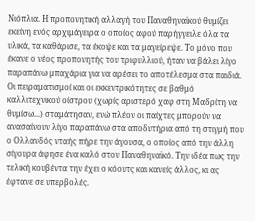Νιόπλια. Η προπονητική αλλαγή του Παναθηναϊκού θυμίζει εκείνη ενός αρχιμάγειρα ο οποίος αφού παρήγγειλε όλα τα υλικά, τα καθάρισε, τα έκοψε και τα μαγείρεψε. Το μόνο που έκανε ο νέος προπονητής του τριφυλλιού, ήταν να βάλει λίγο παραπάνω μπαχάρια για να αρέσει το αποτέλεσμα στα παιδιά. Οι πειραματισμοί και οι εκκεντρικότητες σε βαθμό καλλιτεχνικού οίστρου (χωρίς αριστερό χαφ στη Μαδρίτη να θυμίσω...) σταμάτησαν, ενώ πλέον οι παίχτες μπορούν να ανασαίνουν λίγο παραπάνω στα αποδυτήρια από τη στιγμή που ο Ολλανδός νταής πήρε την άγουσα, ο οποίος από την άλλη σίγουρα άφησε ένα καλό στον Παναθηναϊκό. Την ιδέα πως την τελική κουβέντα την έχει ο κόουτς και κανείς άλλος, κι ας έφτανε σε υπερβολές.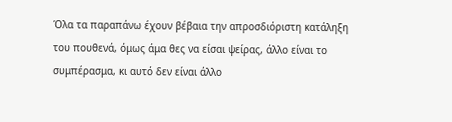Όλα τα παραπάνω έχουν βέβαια την απροσδιόριστη κατάληξη του πουθενά, όμως άμα θες να είσαι ψείρας, άλλο είναι το συμπέρασμα, κι αυτό δεν είναι άλλο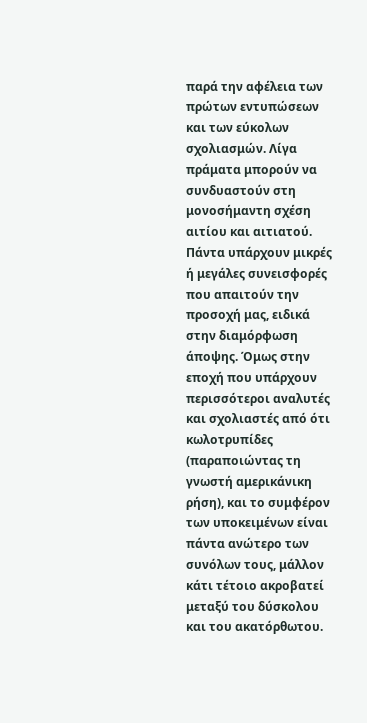παρά την αφέλεια των πρώτων εντυπώσεων και των εύκολων σχολιασμών. Λίγα πράματα μπορούν να συνδυαστούν στη μονοσήμαντη σχέση αιτίου και αιτιατού. Πάντα υπάρχουν μικρές ή μεγάλες συνεισφορές που απαιτούν την προσοχή μας, ειδικά στην διαμόρφωση άποψης. Όμως στην εποχή που υπάρχουν περισσότεροι αναλυτές και σχολιαστές από ότι κωλοτρυπίδες (παραποιώντας τη γνωστή αμερικάνικη ρήση), και το συμφέρον των υποκειμένων είναι πάντα ανώτερο των συνόλων τους, μάλλον κάτι τέτοιο ακροβατεί μεταξύ του δύσκολου και του ακατόρθωτου.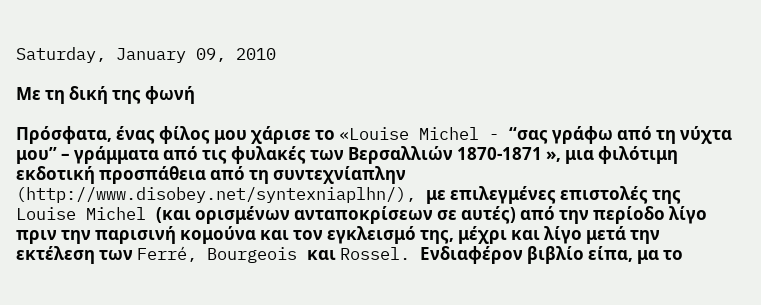Saturday, January 09, 2010

Με τη δική της φωνή

Πρόσφατα, ένας φίλος μου χάρισε το «Louise Michel - ‘‘σας γράφω από τη νύχτα μου’’ – γράμματα από τις φυλακές των Βερσαλλιών 1870-1871 », μια φιλότιμη εκδοτική προσπάθεια από τη συντεχνίαπλην (http://www.disobey.net/syntexniaplhn/), με επιλεγμένες επιστολές της Louise Michel (και ορισμένων ανταποκρίσεων σε αυτές) από την περίοδο λίγο πριν την παρισινή κομούνα και τον εγκλεισμό της, μέχρι και λίγο μετά την εκτέλεση των Ferré, Bourgeois και Rossel. Ενδιαφέρον βιβλίο είπα, μα το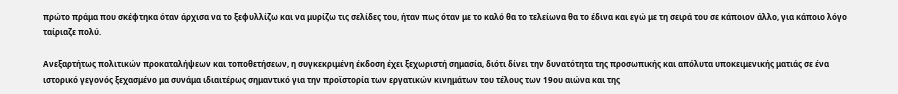πρώτο πράμα που σκέφτηκα όταν άρχισα να το ξεφυλλίζω και να μυρίζω τις σελίδες του, ήταν πως όταν με το καλό θα το τελείωνα θα το έδινα και εγώ με τη σειρά του σε κάποιον άλλο, για κάποιο λόγο ταίριαζε πολύ.

Ανεξαρτήτως πολιτικών προκαταλήψεων και τοποθετήσεων, η συγκεκριμένη έκδοση έχει ξεχωριστή σημασία, διότι δίνει την δυνατότητα της προσωπικής και απόλυτα υποκειμενικής ματιάς σε ένα ιστορικό γεγονός ξεχασμένο μα συνάμα ιδιαιτέρως σημαντικό για την προϊστορία των εργατικών κινημάτων του τέλους των 19ου αιώνα και της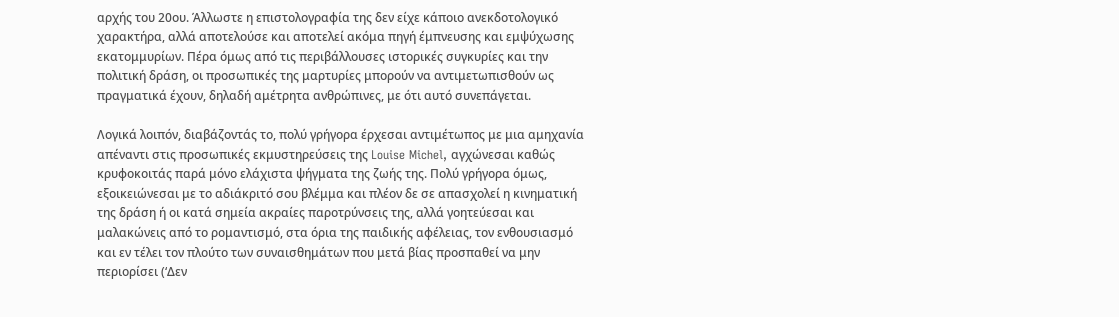αρχής του 20ου. Άλλωστε η επιστολογραφία της δεν είχε κάποιο ανεκδοτολογικό χαρακτήρα, αλλά αποτελούσε και αποτελεί ακόμα πηγή έμπνευσης και εμψύχωσης εκατομμυρίων. Πέρα όμως από τις περιβάλλουσες ιστορικές συγκυρίες και την πολιτική δράση, οι προσωπικές της μαρτυρίες μπορούν να αντιμετωπισθούν ως πραγματικά έχουν, δηλαδή αμέτρητα ανθρώπινες, με ότι αυτό συνεπάγεται.

Λογικά λοιπόν, διαβάζοντάς το, πολύ γρήγορα έρχεσαι αντιμέτωπος με μια αμηχανία απέναντι στις προσωπικές εκμυστηρεύσεις της Louise Michel, αγχώνεσαι καθώς κρυφοκοιτάς παρά μόνο ελάχιστα ψήγματα της ζωής της. Πολύ γρήγορα όμως, εξοικειώνεσαι με το αδιάκριτό σου βλέμμα και πλέον δε σε απασχολεί η κινηματική της δράση ή οι κατά σημεία ακραίες παροτρύνσεις της, αλλά γοητεύεσαι και μαλακώνεις από το ρομαντισμό, στα όρια της παιδικής αφέλειας, τον ενθουσιασμό και εν τέλει τον πλούτο των συναισθημάτων που μετά βίας προσπαθεί να μην περιορίσει (‘Δεν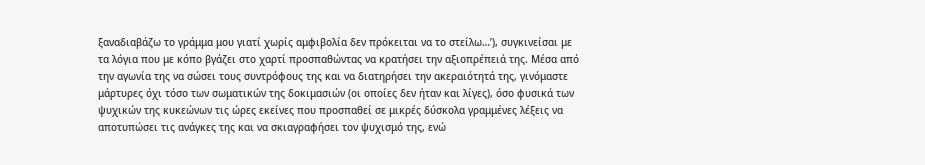ξαναδιαβάζω το γράμμα μου γιατί χωρίς αμφιβολία δεν πρόκειται να το στείλω…’), συγκινείσαι με τα λόγια που με κόπο βγάζει στο χαρτί προσπαθώντας να κρατήσει την αξιοπρέπειά της. Μέσα από την αγωνία της να σώσει τους συντρόφους της και να διατηρήσει την ακεραιότητά της, γινόμαστε μάρτυρες όχι τόσο των σωματικών της δοκιμασιών (οι οποίες δεν ήταν και λίγες), όσο φυσικά των ψυχικών της κυκεώνων τις ώρες εκείνες που προσπαθεί σε μικρές δύσκολα γραμμένες λέξεις να αποτυπώσει τις ανάγκες της και να σκιαγραφήσει τον ψυχισμό της, ενώ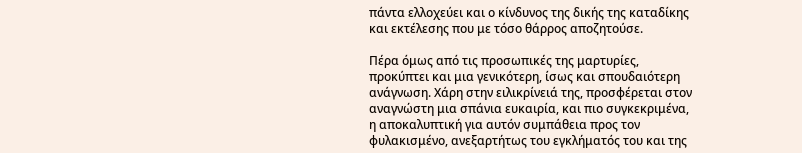πάντα ελλοχεύει και ο κίνδυνος της δικής της καταδίκης και εκτέλεσης που με τόσο θάρρος αποζητούσε.

Πέρα όμως από τις προσωπικές της μαρτυρίες, προκύπτει και μια γενικότερη, ίσως και σπουδαιότερη ανάγνωση. Χάρη στην ειλικρίνειά της, προσφέρεται στον αναγνώστη μια σπάνια ευκαιρία, και πιο συγκεκριμένα, η αποκαλυπτική για αυτόν συμπάθεια προς τον φυλακισμένο, ανεξαρτήτως του εγκλήματός του και της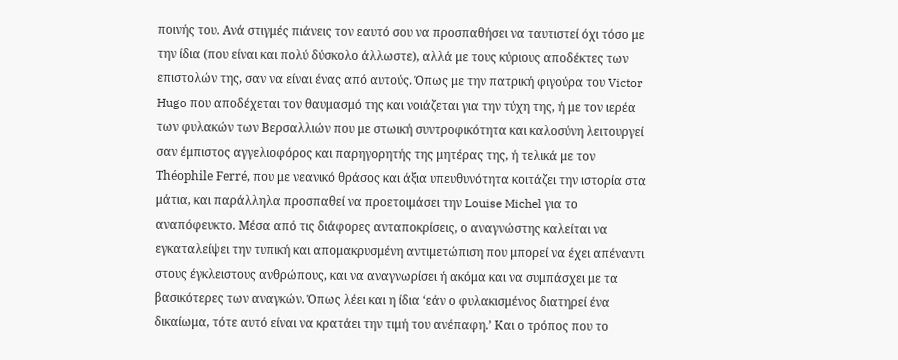ποινής του. Ανά στιγμές πιάνεις τον εαυτό σου να προσπαθήσει να ταυτιστεί όχι τόσο με την ίδια (που είναι και πολύ δύσκολο άλλωστε), αλλά με τους κύριους αποδέκτες των επιστολών της, σαν να είναι ένας από αυτούς. Όπως με την πατρική φιγούρα του Victor Hugo που αποδέχεται τον θαυμασμό της και νοιάζεται για την τύχη της, ή με τον ιερέα των φυλακών των Βερσαλλιών που με στωική συντροφικότητα και καλοσύνη λειτουργεί σαν έμπιστος αγγελιοφόρος και παρηγορητής της μητέρας της, ή τελικά με τον Théophile Ferré, που με νεανικό θράσος και άξια υπευθυνότητα κοιτάζει την ιστορία στα μάτια, και παράλληλα προσπαθεί να προετοιμάσει την Louise Michel για το αναπόφευκτο. Μέσα από τις διάφορες ανταποκρίσεις, ο αναγνώστης καλείται να εγκαταλείψει την τυπική και απομακρυσμένη αντιμετώπιση που μπορεί να έχει απέναντι στους έγκλειστους ανθρώπους, και να αναγνωρίσει ή ακόμα και να συμπάσχει με τα βασικότερες των αναγκών. Όπως λέει και η ίδια ‘εάν ο φυλακισμένος διατηρεί ένα δικαίωμα, τότε αυτό είναι να κρατάει την τιμή του ανέπαφη.’ Και ο τρόπος που το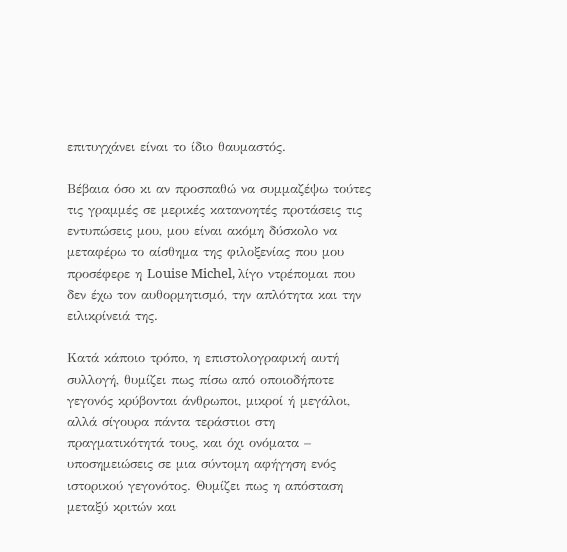επιτυγχάνει είναι το ίδιο θαυμαστός.

Βέβαια όσο κι αν προσπαθώ να συμμαζέψω τούτες τις γραμμές σε μερικές κατανοητές προτάσεις τις εντυπώσεις μου, μου είναι ακόμη δύσκολο να μεταφέρω το αίσθημα της φιλοξενίας που μου προσέφερε η Louise Michel, λίγο ντρέπομαι που δεν έχω τον αυθορμητισμό, την απλότητα και την ειλικρίνειά της.

Κατά κάποιο τρόπο, η επιστολογραφική αυτή συλλογή, θυμίζει πως πίσω από οποιοδήποτε γεγονός κρύβονται άνθρωποι, μικροί ή μεγάλοι, αλλά σίγουρα πάντα τεράστιοι στη πραγματικότητά τους, και όχι ονόματα – υποσημειώσεις σε μια σύντομη αφήγηση ενός ιστορικού γεγονότος. Θυμίζει πως η απόσταση μεταξύ κριτών και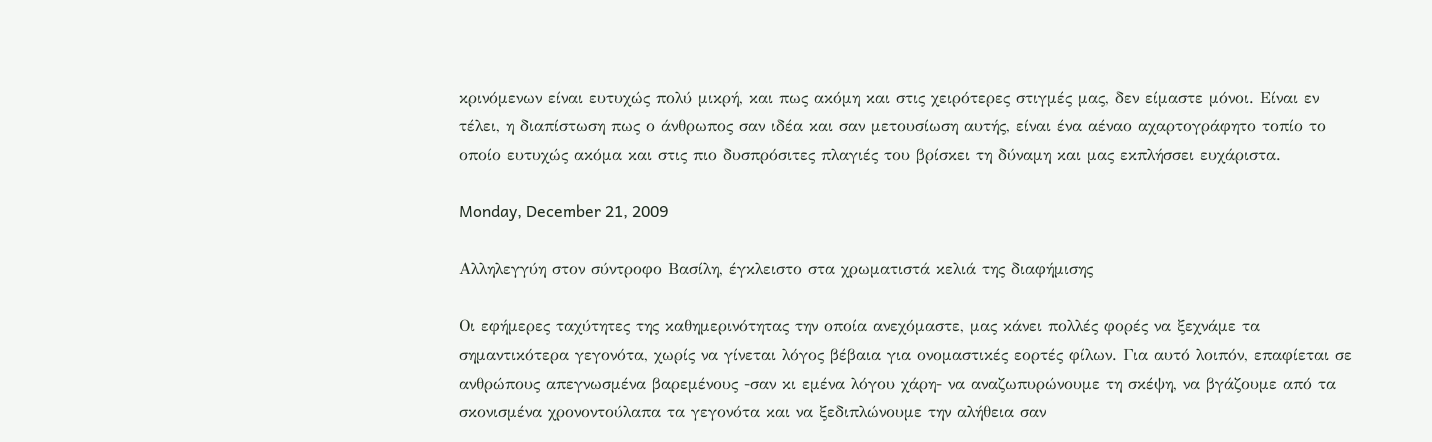κρινόμενων είναι ευτυχώς πολύ μικρή, και πως ακόμη και στις χειρότερες στιγμές μας, δεν είμαστε μόνοι. Είναι εν τέλει, η διαπίστωση πως ο άνθρωπος σαν ιδέα και σαν μετουσίωση αυτής, είναι ένα αέναο αχαρτογράφητο τοπίο το οποίο ευτυχώς ακόμα και στις πιο δυσπρόσιτες πλαγιές του βρίσκει τη δύναμη και μας εκπλήσσει ευχάριστα.

Monday, December 21, 2009

Αλληλεγγύη στον σύντροφο Βασίλη, έγκλειστο στα χρωματιστά κελιά της διαφήμισης

Οι εφήμερες ταχύτητες της καθημερινότητας την οποία ανεχόμαστε, μας κάνει πολλές φορές να ξεχνάμε τα σημαντικότερα γεγονότα, χωρίς να γίνεται λόγος βέβαια για ονομαστικές εορτές φίλων. Για αυτό λοιπόν, επαφίεται σε ανθρώπους απεγνωσμένα βαρεμένους -σαν κι εμένα λόγου χάρη- να αναζωπυρώνουμε τη σκέψη, να βγάζουμε από τα σκονισμένα χρονοντούλαπα τα γεγονότα και να ξεδιπλώνουμε την αλήθεια σαν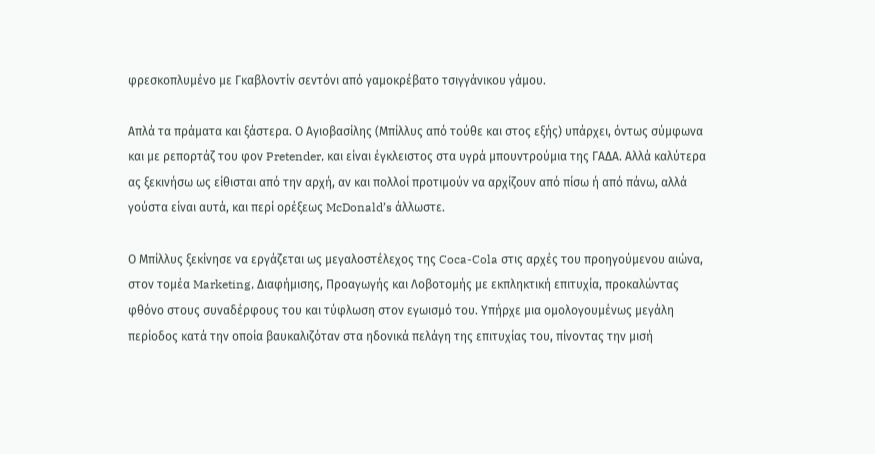φρεσκοπλυμένο με Γκαβλοντίν σεντόνι από γαμοκρέβατο τσιγγάνικου γάμου.

Απλά τα πράματα και ξάστερα. Ο Αγιοβασίλης (Μπίλλυς από τούθε και στος εξής) υπάρχει, όντως σύμφωνα και με ρεπορτάζ του φον Pretender, και είναι έγκλειστος στα υγρά μπουντρούμια της ΓΑΔΑ. Αλλά καλύτερα ας ξεκινήσω ως είθισται από την αρχή, αν και πολλοί προτιμούν να αρχίζουν από πίσω ή από πάνω, αλλά γούστα είναι αυτά, και περί ορέξεως McDonald’s άλλωστε.

Ο Μπίλλυς ξεκίνησε να εργάζεται ως μεγαλοστέλεχος της Coca-Cola στις αρχές του προηγούμενου αιώνα, στον τομέα Marketing, Διαφήμισης, Προαγωγής και Λοβοτομής με εκπληκτική επιτυχία, προκαλώντας φθόνο στους συναδέρφους του και τύφλωση στον εγωισμό του. Υπήρχε μια ομολογουμένως μεγάλη περίοδος κατά την οποία βαυκαλιζόταν στα ηδονικά πελάγη της επιτυχίας του, πίνοντας την μισή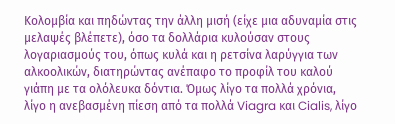Κολομβία και πηδώντας την άλλη μισή (είχε μια αδυναμία στις μελαψές βλέπετε), όσο τα δολλάρια κυλούσαν στους λογαριασμούς του, όπως κυλά και η ρετσίνα λαρύγγια των αλκοολικών, διατηρώντας ανέπαφο το προφίλ του καλού γιάπη με τα ολόλευκα δόντια. Όμως λίγο τα πολλά χρόνια, λίγο η ανεβασμένη πίεση από τα πολλά Viagra και Cialis, λίγο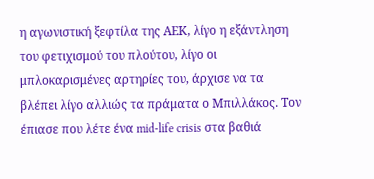η αγωνιστική ξεφτίλα της ΑΕΚ, λίγο η εξάντληση του φετιχισμού του πλούτου, λίγο οι μπλοκαρισμένες αρτηρίες του, άρχισε να τα βλέπει λίγο αλλιώς τα πράματα ο Μπιλλάκος. Τον έπιασε που λέτε ένα mid-life crisis στα βαθιά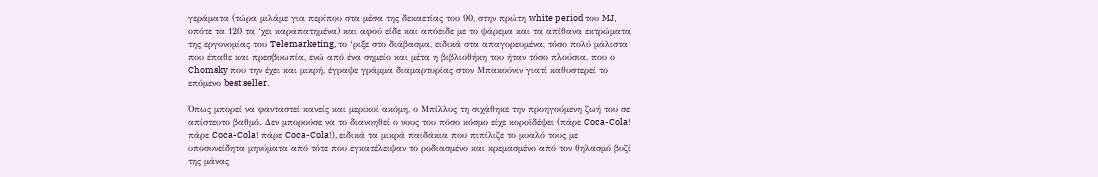γεράματα (τώρα μιλάμε για περίπου στα μέσα της δεκαετίας του 90, στην πρώτη white period του MJ, οπότε τα 120 τα ‘χει καραπατημένα) και αφού είδε και απόειδε με το ψάρεμα και τα απίθανα εκτρώματα της εργονομίας του Telemarketing, το ‘ριξε στο διάβασμα, ειδικά στα απαγορευμένα, τόσο πολύ μάλιστα που έπαθε και πρεσβυωπία, ενώ από ένα σημείο και μέτα η βιβλιοθήκη του ήταν τόσο πλούσια, που ο Chomsky που την έχει και μικρή, έγραψε γράμμα διαμαρτυρίας στον Μπακούνιν γιατί καθυστερεί το επόμενο best seller.

Όπως μπορεί να φανταστεί κανείς και μερικοί ακόμη, ο Μπίλλυς τη σιχάθηκε την προηγούμενη ζωή του σε απίστευτο βαθμό. Δεν μπορούσε να το διανοηθεί ο νους του πόσο κόσμο είχε κοροϊδέψει (πάρε Coca-Cola! πάρε Coca-Cola! πάρε Coca-Cola!), ειδικά τα μικρά παιδάκια που πιπίλιζε το μυαλό τους με υποσυνείδητα μηνύματα από τότε που εγκατέλειψαν το ροδιασμένο και κρεμασμένο από τον θηλασμό βυζί της μάνας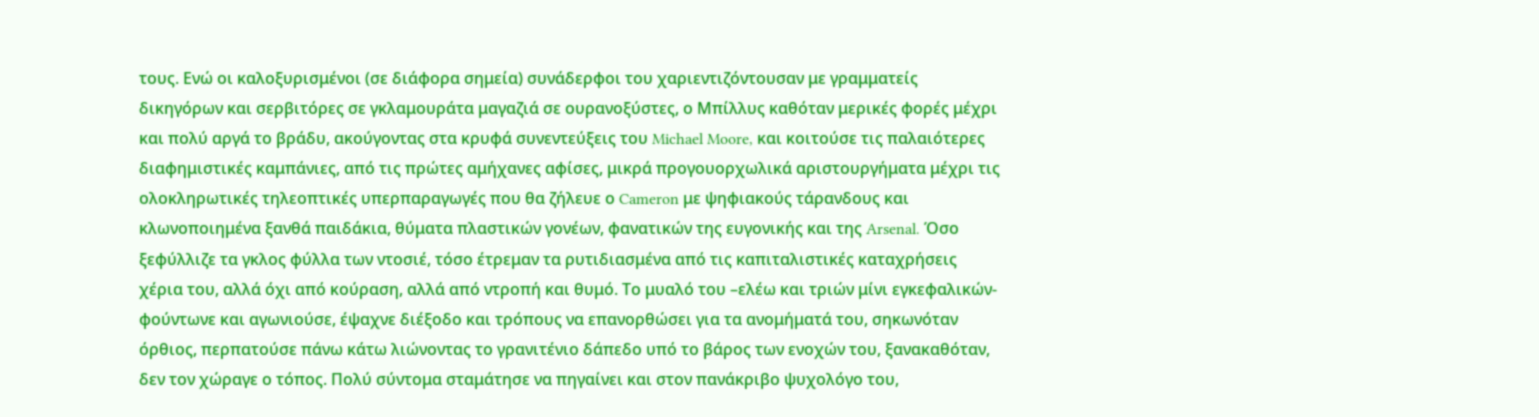τους. Ενώ οι καλοξυρισμένοι (σε διάφορα σημεία) συνάδερφοι του χαριεντιζόντουσαν με γραμματείς δικηγόρων και σερβιτόρες σε γκλαμουράτα μαγαζιά σε ουρανοξύστες, ο Μπίλλυς καθόταν μερικές φορές μέχρι και πολύ αργά το βράδυ, ακούγοντας στα κρυφά συνεντεύξεις του Michael Moore, και κοιτούσε τις παλαιότερες διαφημιστικές καμπάνιες, από τις πρώτες αμήχανες αφίσες, μικρά προγουορχωλικά αριστουργήματα μέχρι τις ολοκληρωτικές τηλεοπτικές υπερπαραγωγές που θα ζήλευε ο Cameron με ψηφιακούς τάρανδους και κλωνοποιημένα ξανθά παιδάκια, θύματα πλαστικών γονέων, φανατικών της ευγονικής και της Arsenal. Όσο ξεφύλλιζε τα γκλος φύλλα των ντοσιέ, τόσο έτρεμαν τα ρυτιδιασμένα από τις καπιταλιστικές καταχρήσεις χέρια του, αλλά όχι από κούραση, αλλά από ντροπή και θυμό. Το μυαλό του –ελέω και τριών μίνι εγκεφαλικών- φούντωνε και αγωνιούσε, έψαχνε διέξοδο και τρόπους να επανορθώσει για τα ανομήματά του, σηκωνόταν όρθιος, περπατούσε πάνω κάτω λιώνοντας το γρανιτένιο δάπεδο υπό το βάρος των ενοχών του, ξανακαθόταν, δεν τον χώραγε ο τόπος. Πολύ σύντομα σταμάτησε να πηγαίνει και στον πανάκριβο ψυχολόγο του,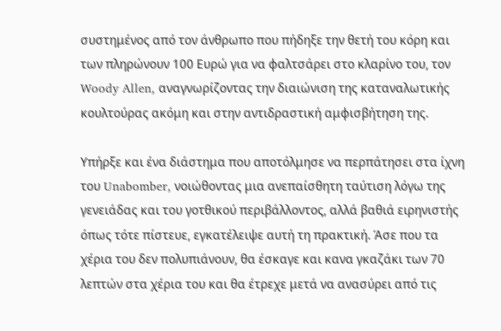συστημένος από τον άνθρωπο που πήδηξε την θετή του κόρη και των πληρώνουν 100 Ευρώ για να φαλτσάρει στο κλαρίνο του, τον Woody Allen, αναγνωρίζοντας την διαιώνιση της καταναλωτικής κουλτούρας ακόμη και στην αντιδραστική αμφισβήτηση της.

Υπήρξε και ένα διάστημα που αποτόλμησε να περπάτησει στα ίχνη του Unabomber, νοιώθοντας μια ανεπαίσθητη ταύτιση λόγω της γενειάδας και του γοτθικού περιβάλλοντος, αλλά βαθιά ειρηνιστής όπως τότε πίστευε, εγκατέλειψε αυτή τη πρακτική. Άσε που τα χέρια του δεν πολυπιάνουν, θα έσκαγε και κανα γκαζάκι των 70 λεπτών στα χέρια του και θα έτρεχε μετά να ανασύρει από τις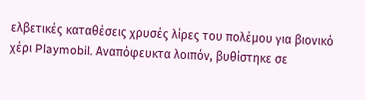ελβετικές καταθέσεις χρυσές λίρες του πολέμου για βιονικό χέρι Playmobil. Αναπόφευκτα λοιπόν, βυθίστηκε σε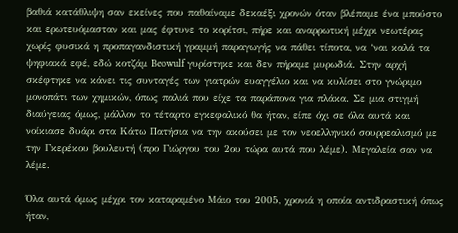βαθιά κατάθλιψη σαν εκείνες που παθαίναμε δεκαέξι χρονών όταν βλέπαμε ένα μπούστο και ερωτευόμασταν και μας έφτυνε το κορίτσι, πήρε και αναρρωτική μέχρι νεωτέρας χωρίς φυσικά η προπαγανδιστική γραμμή παραγωγής να πάθει τίποτα, να ‘ναι καλά τα ψηφιακά εφέ, εδώ κοτζάμ Beowulf γυρίστηκε και δεν πήραμε μυρωδιά. Στην αρχή σκέφτηκε να κάνει τις συνταγές των γιατρών ευαγγέλιο και να κυλίσει στο γνώριμο μονοπάτι των χημικών, όπως παλιά που είχε τα παράπονα για πλάκα. Σε μια στιγμή διαύγειας όμως, μάλλον το τέταρτο εγκεφαλικό θα ήταν, είπε όχι σε όλα αυτά και νοίκιασε δυάρι στα Κάτω Πατήσια να την ακούσει με τον νεοελληνικό σουρρεαλισμό με την Γκερέκου βουλευτή (προ Γιώργου του 2ου τώρα αυτά που λέμε). Μεγαλεία σαν να λέμε.

Όλα αυτά όμως μέχρι τον καταραμένο Μάιο του 2005, χρονιά η οποία αντιδραστική όπως ήταν,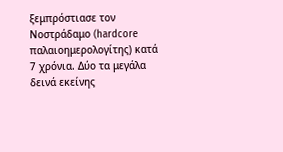ξεμπρόστιασε τον Νοστράδαμο (hardcore παλαιοημερολογίτης) κατά 7 χρόνια. Δύο τα μεγάλα δεινά εκείνης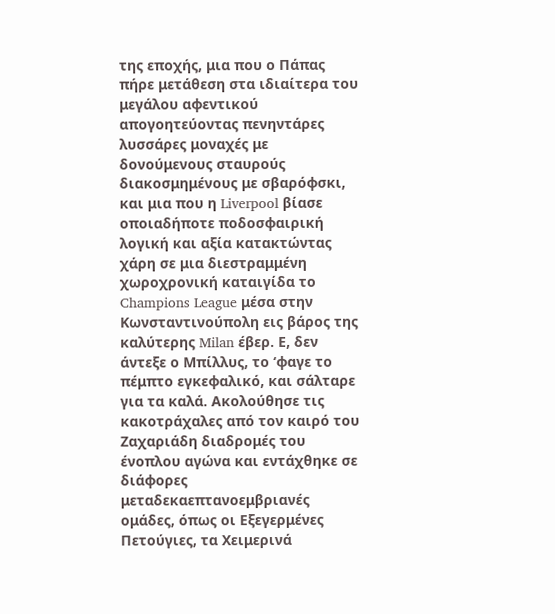της εποχής, μια που ο Πάπας πήρε μετάθεση στα ιδιαίτερα του μεγάλου αφεντικού απογοητεύοντας πενηντάρες λυσσάρες μοναχές με δονούμενους σταυρούς διακοσμημένους με σβαρόφσκι, και μια που η Liverpool βίασε οποιαδήποτε ποδοσφαιρική λογική και αξία κατακτώντας χάρη σε μια διεστραμμένη χωροχρονική καταιγίδα το Champions League μέσα στην Κωνσταντινούπολη εις βάρος της καλύτερης Milan έβερ. Ε, δεν άντεξε ο Μπίλλυς, το ‘φαγε το πέμπτο εγκεφαλικό, και σάλταρε για τα καλά. Ακολούθησε τις κακοτράχαλες από τον καιρό του Ζαχαριάδη διαδρομές του ένοπλου αγώνα και εντάχθηκε σε διάφορες μεταδεκαεπτανοεμβριανές ομάδες, όπως οι Εξεγερμένες Πετούγιες, τα Χειμερινά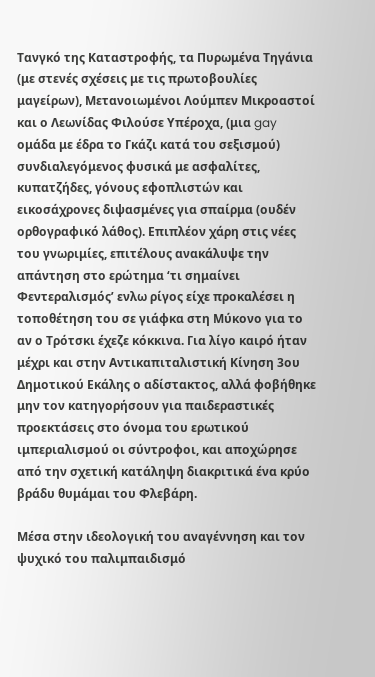Τανγκό της Καταστροφής, τα Πυρωμένα Τηγάνια (με στενές σχέσεις με τις πρωτοβουλίες μαγείρων), Μετανοιωμένοι Λούμπεν Μικροαστοί και ο Λεωνίδας Φιλούσε Υπέροχα, (μια gay ομάδα με έδρα το Γκάζι κατά του σεξισμού) συνδιαλεγόμενος φυσικά με ασφαλίτες, κυπατζήδες, γόνους εφοπλιστών και εικοσάχρονες διψασμένες για σπαίρμα (ουδέν ορθογραφικό λάθος). Επιπλέον χάρη στις νέες του γνωριμίες, επιτέλους ανακάλυψε την απάντηση στο ερώτημα ‘τι σημαίνει Φεντεραλισμός’ ενλω ρίγος είχε προκαλέσει η τοποθέτηση του σε γιάφκα στη Μύκονο για το αν ο Τρότσκι έχεζε κόκκινα. Για λίγο καιρό ήταν μέχρι και στην Αντικαπιταλιστική Κίνηση 3ου Δημοτικού Εκάλης ο αδίστακτος, αλλά φοβήθηκε μην τον κατηγορήσουν για παιδεραστικές προεκτάσεις στο όνομα του ερωτικού ιμπεριαλισμού οι σύντροφοι, και αποχώρησε από την σχετική κατάληψη διακριτικά ένα κρύο βράδυ θυμάμαι του Φλεβάρη.

Μέσα στην ιδεολογική του αναγέννηση και τον ψυχικό του παλιμπαιδισμό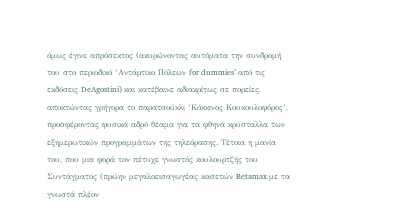όμως έγινε απρόσεκτος (ακυρώνοντας αυτόματα την συνδρομή του στο περιοδικό ‘Αντάρτικο Πόλεων for dummies’ από τις εκδόσεις DeAgostini) και κατέβαινε αδιακρίτως σε πορείες, αποκτώντας γρήγορα το παρατσούκλι ‘Κόκκινος Κουκουλοφόρος’, προσφέροντας φυσικά αδρό θέαμα για τα φθηνά κρύσταλλα των εξημερωτικών προγραμμάτων της τηλεόρασης. Τέτοια η μανία του, που μια φορά τον πέτυχε γνωστός κουλουρτζής του Συντάγματος (πρώην μεγαλοεισαγωγέας κασετών Betamax με τα γνωστά πλέον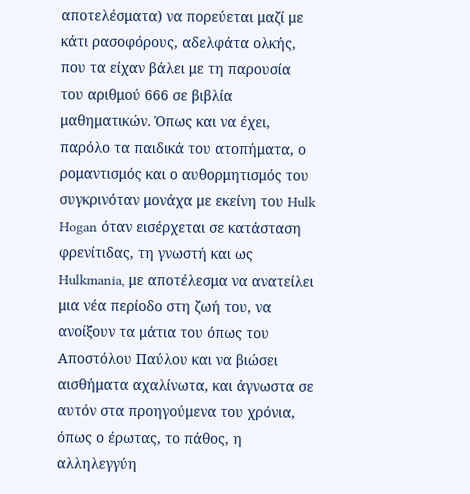αποτελέσματα) να πορεύεται μαζί με κάτι ρασοφόρους, αδελφάτα ολκής, που τα είχαν βάλει με τη παρουσία του αριθμού 666 σε βιβλία μαθηματικών. Όπως και να έχει, παρόλο τα παιδικά του ατοπήματα, ο ρομαντισμός και ο αυθορμητισμός του συγκρινόταν μονάχα με εκείνη του Hulk Hogan όταν εισέρχεται σε κατάσταση φρενίτιδας, τη γνωστή και ως Hulkmania, με αποτέλεσμα να ανατείλει μια νέα περίοδο στη ζωή του, να ανοίξουν τα μάτια του όπως του Αποστόλου Παύλου και να βιώσει αισθήματα αχαλίνωτα, και άγνωστα σε αυτόν στα προηγούμενα του χρόνια, όπως ο έρωτας, το πάθος, η αλληλεγγύη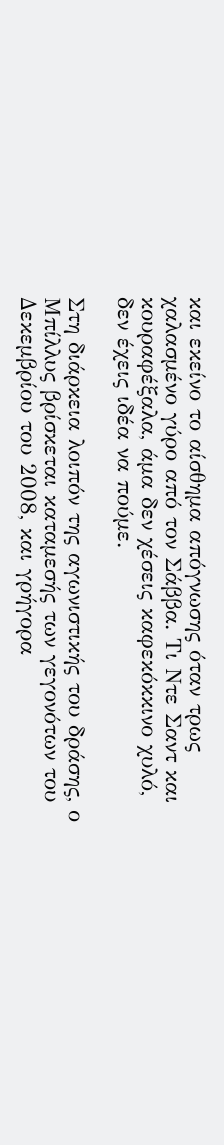και εκείνο το αίσθημα απόγνωσης όταν τρως χαλασμένο γύρο από τον Σάββα. Τι Ντε Σαντ και κουραφέξαλα, άμα δεν χέσεις καφεκόκκινο χυλό, δεν έχεις ιδέα να πούμε.

Στη διάρκεια λοιπόν της αγωνιστικής του δράσης, ο Μπίλλυς βρίσκεται καταμεσής των γεγονότων του Δεκεμβρίου του 2008, και γρήγορα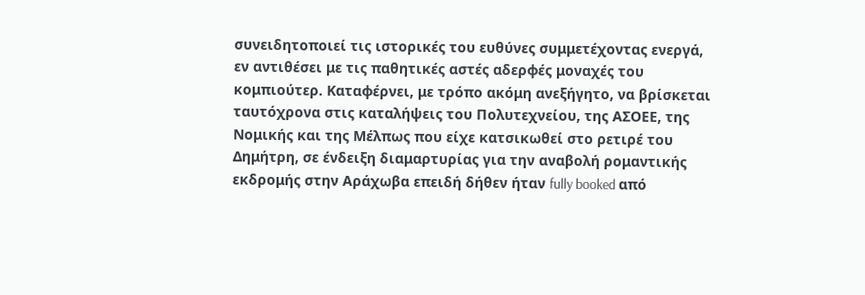συνειδητοποιεί τις ιστορικές του ευθύνες συμμετέχοντας ενεργά, εν αντιθέσει με τις παθητικές αστές αδερφές μοναχές του κομπιούτερ. Καταφέρνει, με τρόπο ακόμη ανεξήγητο, να βρίσκεται ταυτόχρονα στις καταλήψεις του Πολυτεχνείου, της ΑΣΟΕΕ, της Νομικής και της Μέλπως που είχε κατσικωθεί στο ρετιρέ του Δημήτρη, σε ένδειξη διαμαρτυρίας για την αναβολή ρομαντικής εκδρομής στην Αράχωβα επειδή δήθεν ήταν fully booked από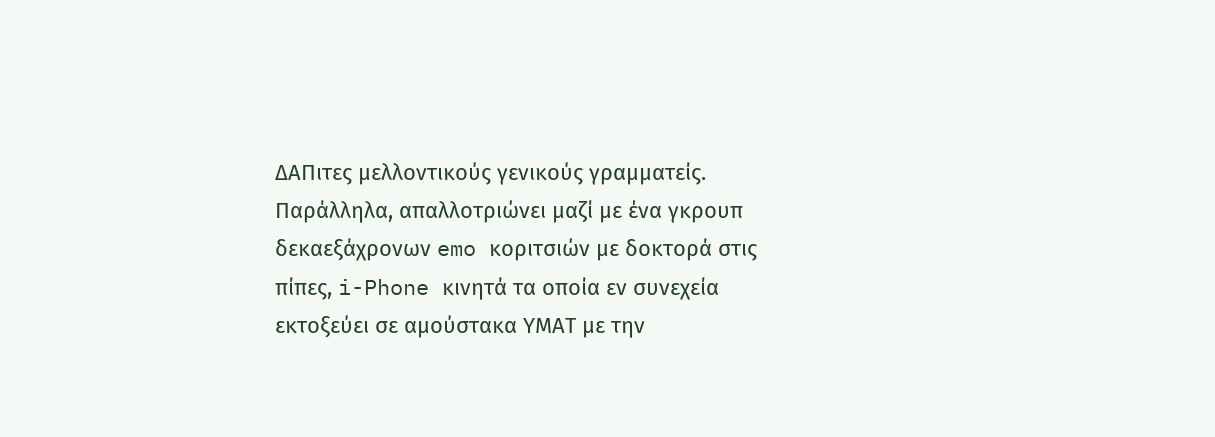ΔΑΠιτες μελλοντικούς γενικούς γραμματείς. Παράλληλα, απαλλοτριώνει μαζί με ένα γκρουπ δεκαεξάχρονων emo κοριτσιών με δοκτορά στις πίπες, i-Phone κινητά τα οποία εν συνεχεία εκτοξεύει σε αμούστακα ΥΜΑΤ με την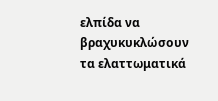ελπίδα να βραχυκυκλώσουν τα ελαττωματικά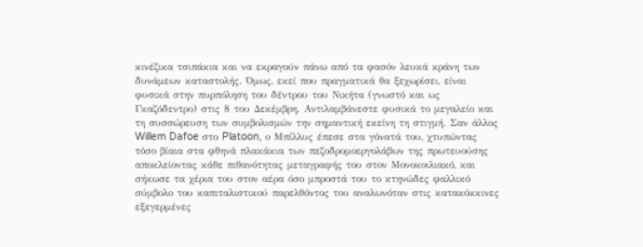κινέζικα τσιπάκια και να εκραγούν πάνω από τα φασόν λευκά κράνη των δυνάμεων καταστολής. Όμως, εκεί που πραγματικά θα ξεχωρίσει, είναι φυσικά στην πυρπόληση του δέντρου του Νικήτα (γνωστό και ως Γκαζόδεντρο) στις 8 του Δεκέμβρη. Αντιλαμβάνεστε φυσικά το μεγαλείο και τη συσσώρευση των συμβολισμών την σημαντική εκείνη τη στιγμή. Σαν άλλος Willem Dafoe στο Platoon, ο Μπίλλυς έπεσε στα γόνατά του, χτυπώντας τόσο βίαια στα φθηνά πλακάκια των πεζοδρομοεργολάβων της πρωτευούσης αποκλείοντας κάθε πιθανότητας μεταγραφής του στον Μονοκοιλιακό, και σήκωσε τα χέρια του στον αέρα όσο μπροστά του το κτηνώδες φαλλικό σύμβολο του καπιταλιστικού παρελθόντος του αναλωνόταν στις κατακόκκινες εξεγερμένες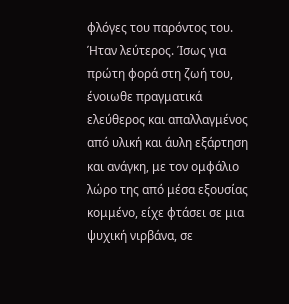φλόγες του παρόντος του. Ήταν λεύτερος. Ίσως για πρώτη φορά στη ζωή του, ένοιωθε πραγματικά ελεύθερος και απαλλαγμένος από υλική και άυλη εξάρτηση και ανάγκη, με τον ομφάλιο λώρο της από μέσα εξουσίας κομμένο, είχε φτάσει σε μια ψυχική νιρβάνα, σε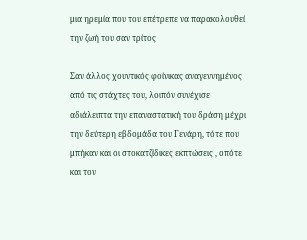μια ηρεμία που του επέτρεπε να παρακολουθεί την ζωή του σαν τρίτος

Σαν άλλος χουντικός φοίνικας αναγεννημένος από τις στάχτες του, λοιπόν συνέχισε αδιάλειπτα την επαναστατική του δράση μέχρι την δεύτερη εβδομάδα του Γενάρη, τότε που μπήκαν και οι στοκατζίδικες εκπτώσεις , οπότε και τον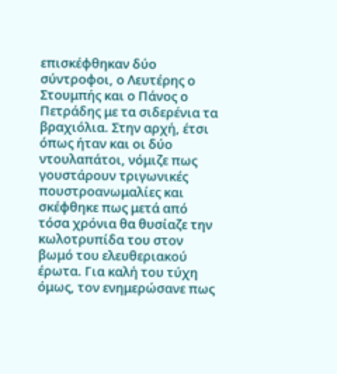επισκέφθηκαν δύο σύντροφοι, ο Λευτέρης ο Στουμπής και ο Πάνος ο Πετράδης με τα σιδερένια τα βραχιόλια. Στην αρχή, έτσι όπως ήταν και οι δύο ντουλαπάτοι, νόμιζε πως γουστάρουν τριγωνικές πουστροανωμαλίες και σκέφθηκε πως μετά από τόσα χρόνια θα θυσίαζε την κωλοτρυπίδα του στον βωμό του ελευθεριακού έρωτα. Για καλή του τύχη όμως, τον ενημερώσανε πως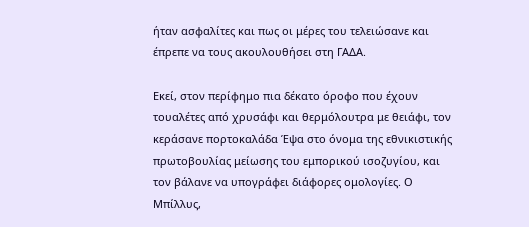ήταν ασφαλίτες και πως οι μέρες του τελειώσανε και έπρεπε να τους ακουλουθήσει στη ΓΑΔΑ.

Εκεί, στον περίφημο πια δέκατο όροφο που έχουν τουαλέτες από χρυσάφι και θερμόλουτρα με θειάφι, τον κεράσανε πορτοκαλάδα Έψα στο όνομα της εθνικιστικής πρωτοβουλίας μείωσης του εμπορικού ισοζυγίου, και τον βάλανε να υπογράφει διάφορες ομολογίες. Ο Μπίλλυς,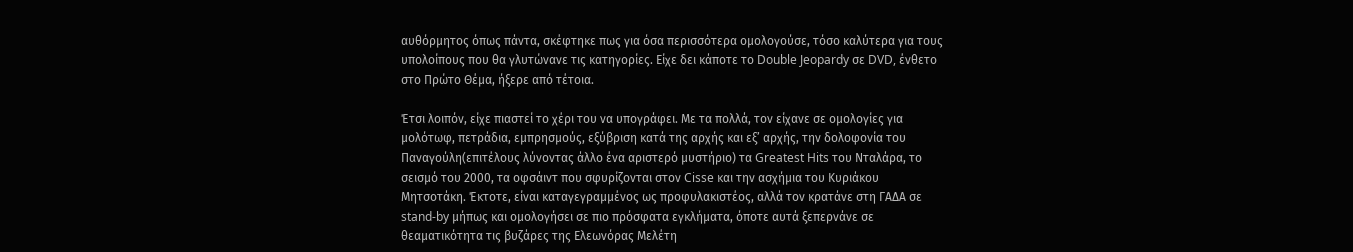αυθόρμητος όπως πάντα, σκέφτηκε πως για όσα περισσότερα ομολογούσε, τόσο καλύτερα για τους υπολοίπους που θα γλυτώνανε τις κατηγορίες. Είχε δει κάποτε το Double Jeopardy σε DVD, ένθετο στο Πρώτο Θέμα, ήξερε από τέτοια.

Έτσι λοιπόν, είχε πιαστεί το χέρι του να υπογράφει. Με τα πολλά, τον είχανε σε ομολογίες για μολότωφ, πετράδια, εμπρησμούς, εξύβριση κατά της αρχής και εξ’ αρχής, την δολοφονία του Παναγούλη(επιτέλους λύνοντας άλλο ένα αριστερό μυστήριο) τα Greatest Hits του Νταλάρα, το σεισμό του 2000, τα οφσάιντ που σφυρίζονται στον Cisse και την ασχήμια του Κυριάκου Μητσοτάκη. Έκτοτε, είναι καταγεγραμμένος ως προφυλακιστέος, αλλά τον κρατάνε στη ΓΑΔΑ σε stand-by μήπως και ομολογήσει σε πιο πρόσφατα εγκλήματα, όποτε αυτά ξεπερνάνε σε θεαματικότητα τις βυζάρες της Ελεωνόρας Μελέτη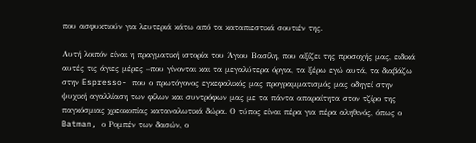που ασφυκτιούν για λευτεριά κάτω από τα καταπιεστικά σουτιέν της.

Αυτή λοιπόν είναι η πραγματική ιστορία του Άγιου Βασίλη, που αξίζει της προσοχής μας, ειδικά αυτές τις άγιες μέρες –που γίνονται και τα μεγαλύτερα όργια, τα ξέρω εγώ αυτά, τα διαβάζω στην Espresso- που ο πρωτόγονος εγκεφαλικός μας προγραμματισμός μας οδηγεί στην ψυχική αγαλλίαση των φίλων και συντρόφων μας με τα πάντα απαραίτητα στον τζίρο της παγκόσμιας χρεοκοπίας καταναλωτικά δώρα. Ο τύπος είναι πέρα για πέρα αληθινός, όπως ο Batman, ο Ρομπέν των δασών, ο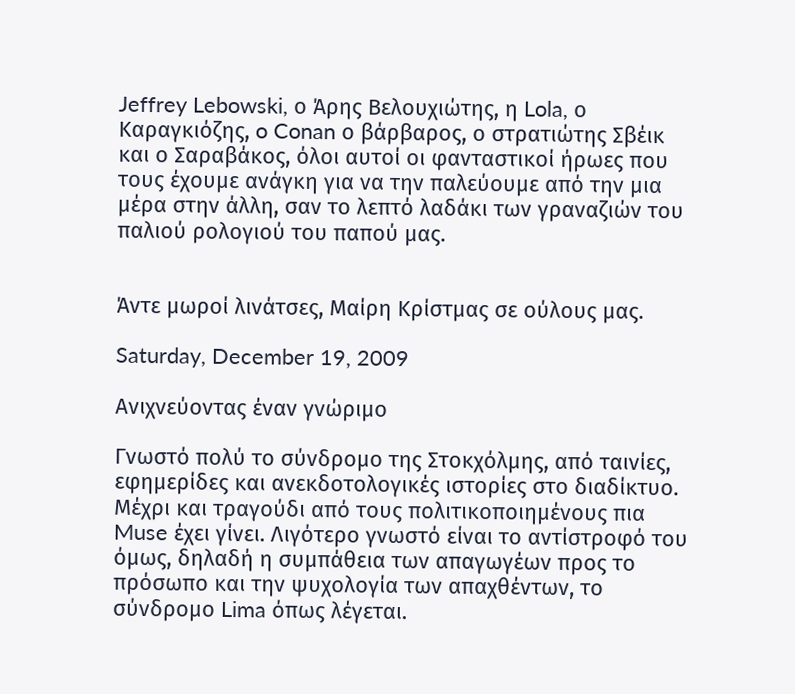Jeffrey Lebowski, ο Άρης Βελουχιώτης, η Lola, ο Καραγκιόζης, o Conan ο βάρβαρος, ο στρατιώτης Σβέικ και ο Σαραβάκος, όλοι αυτοί οι φανταστικοί ήρωες που τους έχουμε ανάγκη για να την παλεύουμε από την μια μέρα στην άλλη, σαν το λεπτό λαδάκι των γραναζιών του παλιού ρολογιού του παπού μας.


Άντε μωροί λινάτσες, Μαίρη Κρίστμας σε ούλους μας.

Saturday, December 19, 2009

Ανιχνεύοντας έναν γνώριμο

Γνωστό πολύ το σύνδρομο της Στοκχόλμης, από ταινίες, εφημερίδες και ανεκδοτολογικές ιστορίες στο διαδίκτυο. Μέχρι και τραγούδι από τους πολιτικοποιημένους πια Muse έχει γίνει. Λιγότερο γνωστό είναι το αντίστροφό του όμως, δηλαδή η συμπάθεια των απαγωγέων προς το πρόσωπο και την ψυχολογία των απαχθέντων, το σύνδρομο Lima όπως λέγεται.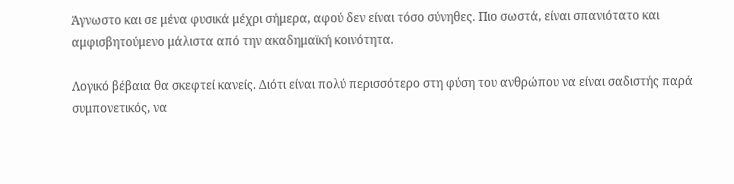Άγνωστο και σε μένα φυσικά μέχρι σήμερα, αφού δεν είναι τόσο σύνηθες. Πιο σωστά, είναι σπανιότατο και αμφισβητούμενο μάλιστα από την ακαδημαϊκή κοινότητα.

Λογικό βέβαια θα σκεφτεί κανείς. Διότι είναι πολύ περισσότερο στη φύση του ανθρώπου να είναι σαδιστής παρά συμπονετικός, να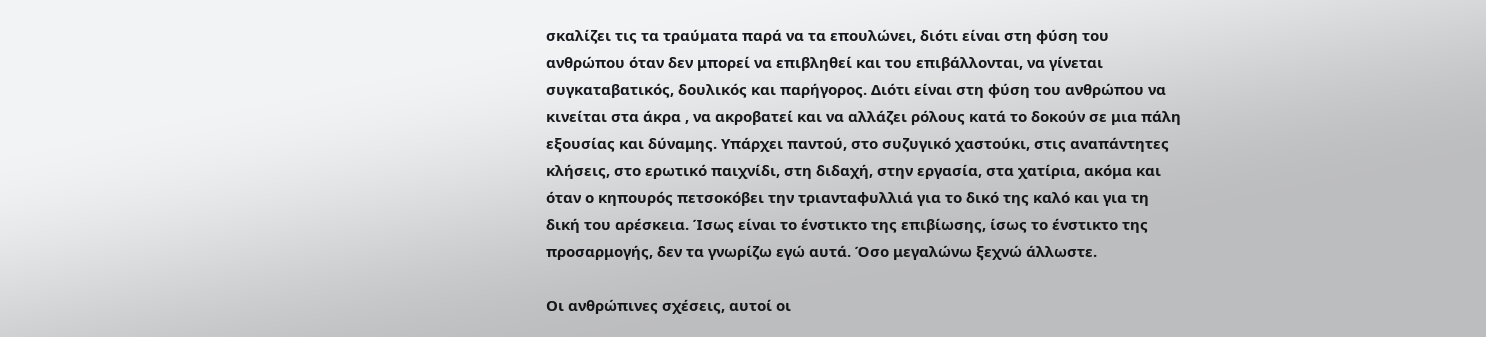σκαλίζει τις τα τραύματα παρά να τα επουλώνει, διότι είναι στη φύση του ανθρώπου όταν δεν μπορεί να επιβληθεί και του επιβάλλονται, να γίνεται συγκαταβατικός, δουλικός και παρήγορος. Διότι είναι στη φύση του ανθρώπου να κινείται στα άκρα , να ακροβατεί και να αλλάζει ρόλους κατά το δοκούν σε μια πάλη εξουσίας και δύναμης. Υπάρχει παντού, στο συζυγικό χαστούκι, στις αναπάντητες κλήσεις, στο ερωτικό παιχνίδι, στη διδαχή, στην εργασία, στα χατίρια, ακόμα και όταν ο κηπουρός πετσοκόβει την τριανταφυλλιά για το δικό της καλό και για τη δική του αρέσκεια. Ίσως είναι το ένστικτο της επιβίωσης, ίσως το ένστικτο της προσαρμογής, δεν τα γνωρίζω εγώ αυτά. Όσο μεγαλώνω ξεχνώ άλλωστε.

Οι ανθρώπινες σχέσεις, αυτοί οι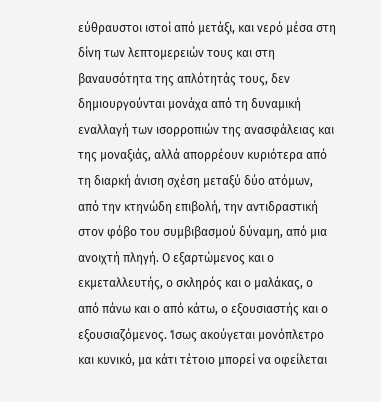εύθραυστοι ιστοί από μετάξι, και νερό μέσα στη δίνη των λεπτομερειών τους και στη βαναυσότητα της απλότητάς τους, δεν δημιουργούνται μονάχα από τη δυναμική εναλλαγή των ισορροπιών της ανασφάλειας και της μοναξιάς, αλλά απορρέουν κυριότερα από τη διαρκή άνιση σχέση μεταξύ δύο ατόμων, από την κτηνώδη επιβολή, την αντιδραστική στον φόβο του συμβιβασμού δύναμη, από μια ανοιχτή πληγή. Ο εξαρτώμενος και ο εκμεταλλευτής, ο σκληρός και ο μαλάκας, ο από πάνω και ο από κάτω, ο εξουσιαστής και ο εξουσιαζόμενος. Ίσως ακούγεται μονόπλετρο και κυνικό, μα κάτι τέτοιο μπορεί να οφείλεται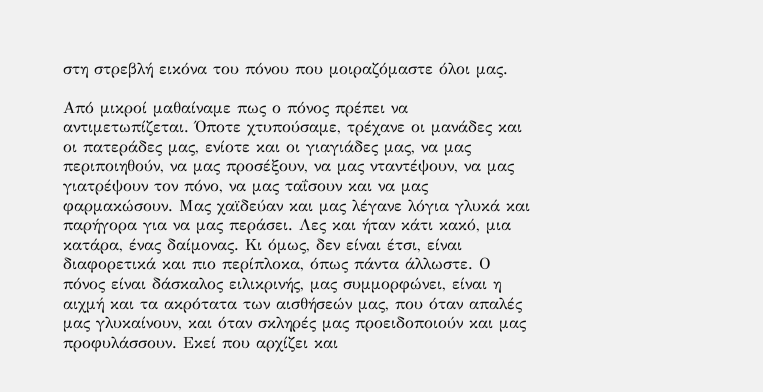στη στρεβλή εικόνα του πόνου που μοιραζόμαστε όλοι μας.

Από μικροί μαθαίναμε πως ο πόνος πρέπει να αντιμετωπίζεται. Όποτε χτυπούσαμε, τρέχανε οι μανάδες και οι πατεράδες μας, ενίοτε και οι γιαγιάδες μας, να μας περιποιηθούν, να μας προσέξουν, να μας νταντέψουν, να μας γιατρέψουν τον πόνο, να μας ταΐσουν και να μας φαρμακώσουν. Μας χαϊδεύαν και μας λέγανε λόγια γλυκά και παρήγορα για να μας περάσει. Λες και ήταν κάτι κακό, μια κατάρα, ένας δαίμονας. Κι όμως, δεν είναι έτσι, είναι διαφορετικά και πιο περίπλοκα, όπως πάντα άλλωστε. Ο πόνος είναι δάσκαλος ειλικρινής, μας συμμορφώνει, είναι η αιχμή και τα ακρότατα των αισθήσεών μας, που όταν απαλές μας γλυκαίνουν, και όταν σκληρές μας προειδοποιούν και μας προφυλάσσουν. Εκεί που αρχίζει και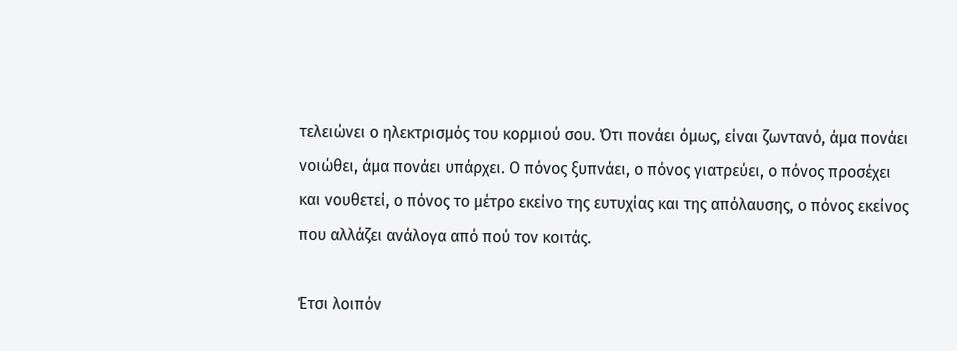τελειώνει ο ηλεκτρισμός του κορμιού σου. Ότι πονάει όμως, είναι ζωντανό, άμα πονάει νοιώθει, άμα πονάει υπάρχει. Ο πόνος ξυπνάει, ο πόνος γιατρεύει, ο πόνος προσέχει και νουθετεί, ο πόνος το μέτρο εκείνο της ευτυχίας και της απόλαυσης, ο πόνος εκείνος που αλλάζει ανάλογα από πού τον κοιτάς.

Έτσι λοιπόν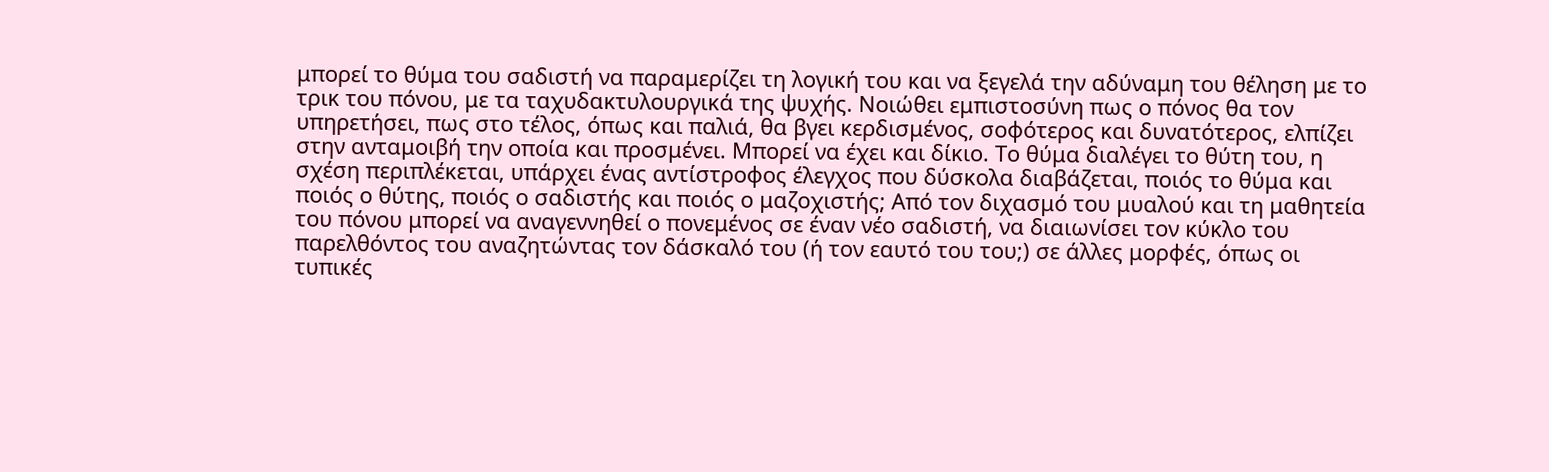μπορεί το θύμα του σαδιστή να παραμερίζει τη λογική του και να ξεγελά την αδύναμη του θέληση με το τρικ του πόνου, με τα ταχυδακτυλουργικά της ψυχής. Νοιώθει εμπιστοσύνη πως ο πόνος θα τον υπηρετήσει, πως στο τέλος, όπως και παλιά, θα βγει κερδισμένος, σοφότερος και δυνατότερος, ελπίζει στην ανταμοιβή την οποία και προσμένει. Μπορεί να έχει και δίκιο. Το θύμα διαλέγει το θύτη του, η σχέση περιπλέκεται, υπάρχει ένας αντίστροφος έλεγχος που δύσκολα διαβάζεται, ποιός το θύμα και ποιός ο θύτης, ποιός ο σαδιστής και ποιός ο μαζοχιστής; Από τον διχασμό του μυαλού και τη μαθητεία του πόνου μπορεί να αναγεννηθεί ο πονεμένος σε έναν νέο σαδιστή, να διαιωνίσει τον κύκλο του παρελθόντος του αναζητώντας τον δάσκαλό του (ή τον εαυτό του του;) σε άλλες μορφές, όπως οι τυπικές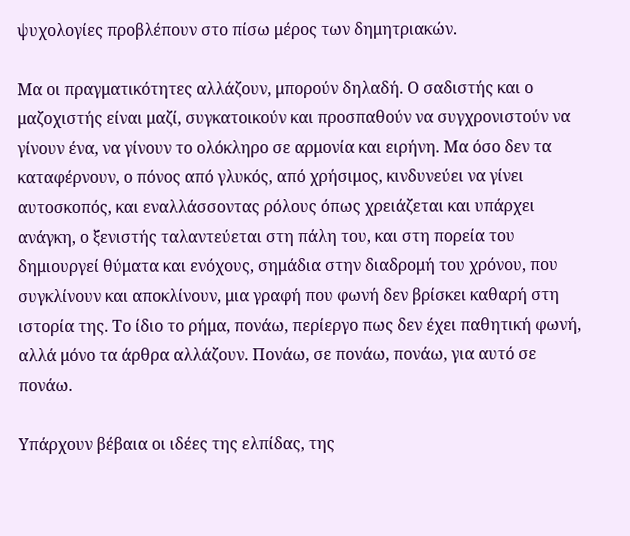ψυχολογίες προβλέπουν στο πίσω μέρος των δημητριακών.

Μα οι πραγματικότητες αλλάζουν, μπορούν δηλαδή. Ο σαδιστής και ο μαζοχιστής είναι μαζί, συγκατοικούν και προσπαθούν να συγχρονιστούν να γίνουν ένα, να γίνουν το ολόκληρο σε αρμονία και ειρήνη. Μα όσο δεν τα καταφέρνουν, ο πόνος από γλυκός, από χρήσιμος, κινδυνεύει να γίνει αυτοσκοπός, και εναλλάσσοντας ρόλους όπως χρειάζεται και υπάρχει ανάγκη, ο ξενιστής ταλαντεύεται στη πάλη του, και στη πορεία του δημιουργεί θύματα και ενόχους, σημάδια στην διαδρομή του χρόνου, που συγκλίνουν και αποκλίνουν, μια γραφή που φωνή δεν βρίσκει καθαρή στη ιστορία της. Το ίδιο το ρήμα, πονάω, περίεργο πως δεν έχει παθητική φωνή, αλλά μόνο τα άρθρα αλλάζουν. Πονάω, σε πονάω, πονάω, για αυτό σε πονάω.

Υπάρχουν βέβαια οι ιδέες της ελπίδας, της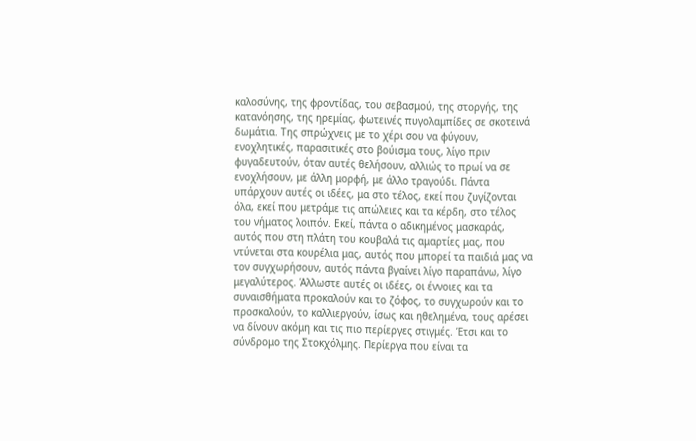καλοσύνης, της φροντίδας, του σεβασμού, της στοργής, της κατανόησης, της ηρεμίας, φωτεινές πυγολαμπίδες σε σκοτεινά δωμάτια. Της σπρώχνεις με το χέρι σου να φύγουν, ενοχλητικές, παρασιτικές στο βούισμα τους, λίγο πριν φυγαδευτούν, όταν αυτές θελήσουν, αλλιώς το πρωί να σε ενοχλήσουν, με άλλη μορφή, με άλλο τραγούδι. Πάντα υπάρχουν αυτές οι ιδέες, μα στο τέλος, εκεί που ζυγίζονται όλα, εκεί που μετράμε τις απώλειες και τα κέρδη, στο τέλος του νήματος λοιπόν. Εκεί, πάντα ο αδικημένος μασκαράς, αυτός που στη πλάτη του κουβαλά τις αμαρτίες μας, που ντύνεται στα κουρέλια μας, αυτός που μπορεί τα παιδιά μας να τον συγχωρήσουν, αυτός πάντα βγαίνει λίγο παραπάνω, λίγο μεγαλύτερος. Άλλωστε αυτές οι ιδέες, οι έννοιες και τα συναισθήματα προκαλούν και το ζόφος, το συγχωρούν και το προσκαλούν, το καλλιεργούν, ίσως και ηθελημένα, τους αρέσει να δίνουν ακόμη και τις πιο περίεργες στιγμές. Έτσι και το σύνδρομο της Στοκχόλμης. Περίεργα που είναι τα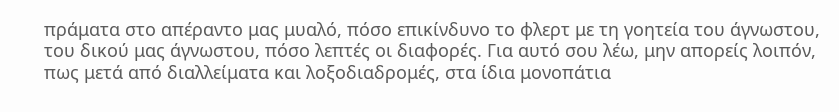πράματα στο απέραντο μας μυαλό, πόσο επικίνδυνο το φλερτ με τη γοητεία του άγνωστου, του δικού μας άγνωστου, πόσο λεπτές οι διαφορές. Για αυτό σου λέω, μην απορείς λοιπόν, πως μετά από διαλλείματα και λοξοδιαδρομές, στα ίδια μονοπάτια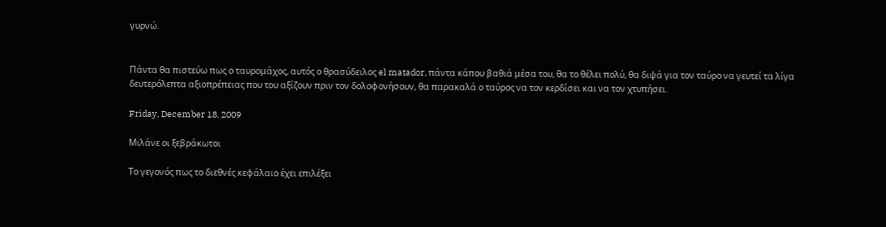γυρνώ.


Πάντα θα πιστεύω πως ο ταυρομάχος, αυτός ο θρασύδειλος el matador, πάντα κάπου βαθιά μέσα του, θα το θέλει πολύ, θα διψά για τον ταύρο να γευτεί τα λίγα δευτερόλεπτα αξιοπρέπειας που του αξίζουν πριν τον δολοφονήσουν, θα παρακαλά ο ταύρος να τον κερδίσει και να τον χτυπήσει.

Friday, December 18, 2009

Μιλάνε οι ξεβράκωτοι

Το γεγονός πως το διεθνές κεφάλαιο έχει επιλέξει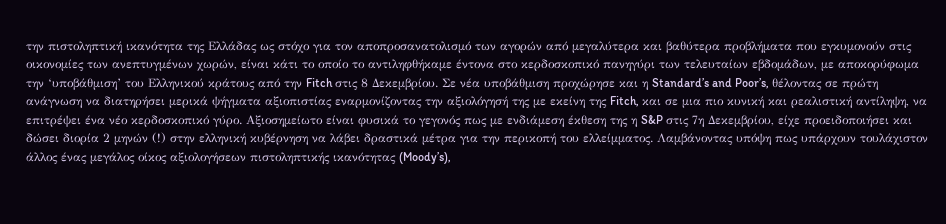την πιστοληπτική ικανότητα της Ελλάδας ως στόχο για τον αποπροσανατολισμό των αγορών από μεγαλύτερα και βαθύτερα προβλήματα που εγκυμονούν στις οικονομίες των ανεπτυγμένων χωρών, είναι κάτι το οποίο το αντιληφθήκαμε έντονα στο κερδοσκοπικό πανηγύρι των τελευταίων εβδομάδων, με αποκορύφωμα την ‘υποβάθμιση’ του Ελληνικού κράτους από την Fitch στις 8 Δεκεμβρίου. Σε νέα υποβάθμιση προχώρησε και η Standard’s and Poor’s, θέλοντας σε πρώτη ανάγνωση να διατηρήσει μερικά ψήγματα αξιοπιστίας εναρμονίζοντας την αξιολόγησή της με εκείνη της Fitch, και σε μια πιο κυνική και ρεαλιστική αντίληψη, να επιτρέψει ένα νέο κερδοσκοπικό γύρο. Αξιοσημείωτο είναι φυσικά το γεγονός πως με ενδιάμεση έκθεση της η S&P στις 7η Δεκεμβρίου, είχε προειδοποιήσει και δώσει διορία 2 μηνών (!) στην ελληνική κυβέρνηση να λάβει δραστικά μέτρα για την περικοπή του ελλείμματος. Λαμβάνοντας υπόψη πως υπάρχουν τουλάχιστον άλλος ένας μεγάλος οίκος αξιολογήσεων πιστοληπτικής ικανότητας (Moody’s),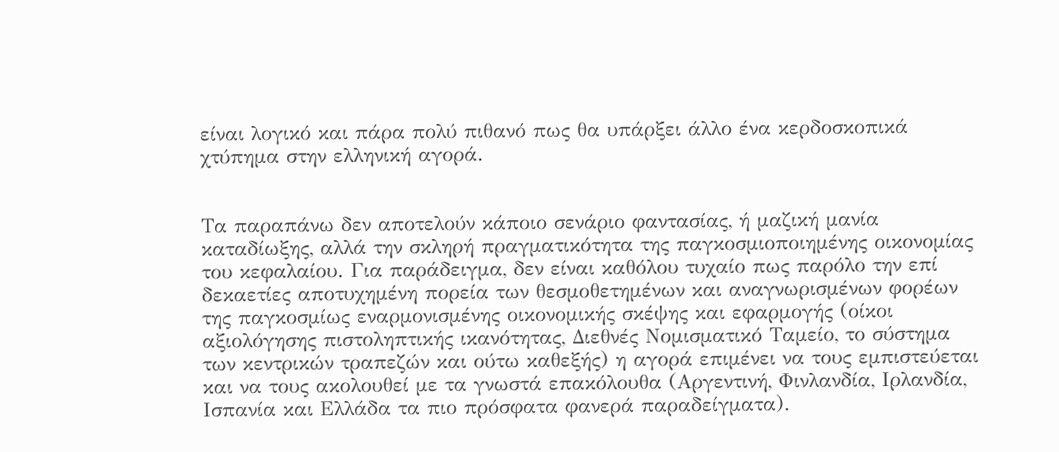είναι λογικό και πάρα πολύ πιθανό πως θα υπάρξει άλλο ένα κερδοσκοπικά χτύπημα στην ελληνική αγορά.


Τα παραπάνω δεν αποτελούν κάποιο σενάριο φαντασίας, ή μαζική μανία καταδίωξης, αλλά την σκληρή πραγματικότητα της παγκοσμιοποιημένης οικονομίας του κεφαλαίου. Για παράδειγμα, δεν είναι καθόλου τυχαίο πως παρόλο την επί δεκαετίες αποτυχημένη πορεία των θεσμοθετημένων και αναγνωρισμένων φορέων της παγκοσμίως εναρμονισμένης οικονομικής σκέψης και εφαρμογής (οίκοι αξιολόγησης πιστοληπτικής ικανότητας, Διεθνές Νομισματικό Ταμείο, το σύστημα των κεντρικών τραπεζών και ούτω καθεξής) η αγορά επιμένει να τους εμπιστεύεται και να τους ακολουθεί με τα γνωστά επακόλουθα (Αργεντινή, Φινλανδία, Ιρλανδία, Ισπανία και Ελλάδα τα πιο πρόσφατα φανερά παραδείγματα).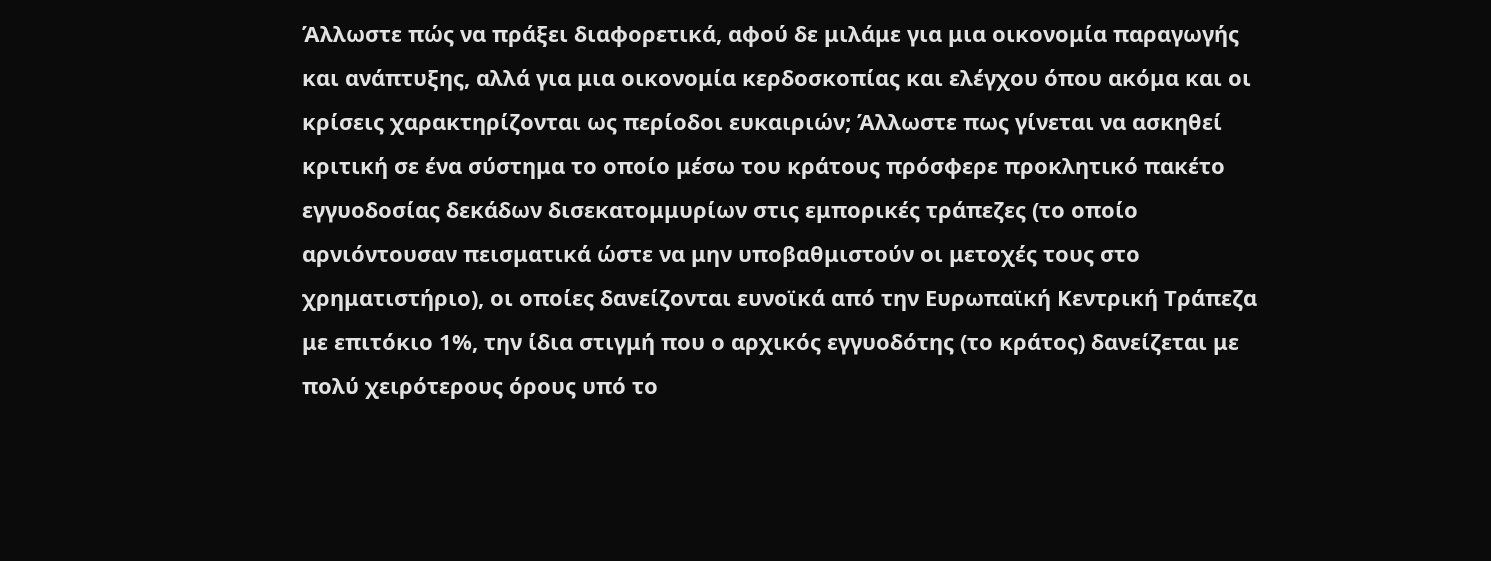Άλλωστε πώς να πράξει διαφορετικά, αφού δε μιλάμε για μια οικονομία παραγωγής και ανάπτυξης, αλλά για μια οικονομία κερδοσκοπίας και ελέγχου όπου ακόμα και οι κρίσεις χαρακτηρίζονται ως περίοδοι ευκαιριών; Άλλωστε πως γίνεται να ασκηθεί κριτική σε ένα σύστημα το οποίο μέσω του κράτους πρόσφερε προκλητικό πακέτο εγγυοδοσίας δεκάδων δισεκατομμυρίων στις εμπορικές τράπεζες (το οποίο αρνιόντουσαν πεισματικά ώστε να μην υποβαθμιστούν οι μετοχές τους στο χρηματιστήριο), οι οποίες δανείζονται ευνοϊκά από την Ευρωπαϊκή Κεντρική Τράπεζα με επιτόκιο 1%, την ίδια στιγμή που ο αρχικός εγγυοδότης (το κράτος) δανείζεται με πολύ χειρότερους όρους υπό το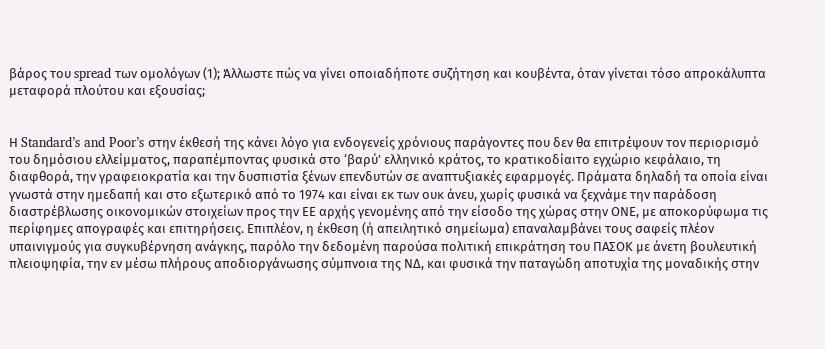βάρος του spread των ομολόγων (1); Άλλωστε πώς να γίνει οποιαδήποτε συζήτηση και κουβέντα, όταν γίνεται τόσο απροκάλυπτα μεταφορά πλούτου και εξουσίας;


Η Standard’s and Poor’s στην έκθεσή της κάνει λόγο για ενδογενείς χρόνιους παράγοντες που δεν θα επιτρέψουν τον περιορισμό του δημόσιου ελλείμματος, παραπέμποντας φυσικά στο ‘βαρύ’ ελληνικό κράτος, το κρατικοδίαιτο εγχώριο κεφάλαιο, τη διαφθορά, την γραφειοκρατία και την δυσπιστία ξένων επενδυτών σε αναπτυξιακές εφαρμογές. Πράματα δηλαδή τα οποία είναι γνωστά στην ημεδαπή και στο εξωτερικό από το 1974 και είναι εκ των ουκ άνευ, χωρίς φυσικά να ξεχνάμε την παράδοση διαστρέβλωσης οικονομικών στοιχείων προς την ΕΕ αρχής γενομένης από την είσοδο της χώρας στην ΟΝΕ, με αποκορύφωμα τις περίφημες απογραφές και επιτηρήσεις. Επιπλέον, η έκθεση (ή απειλητικό σημείωμα) επαναλαμβάνει τους σαφείς πλέον υπαινιγμούς για συγκυβέρνηση ανάγκης, παρόλο την δεδομένη παρούσα πολιτική επικράτηση του ΠΑΣΟΚ με άνετη βουλευτική πλειοψηφία, την εν μέσω πλήρους αποδιοργάνωσης σύμπνοια της ΝΔ, και φυσικά την παταγώδη αποτυχία της μοναδικής στην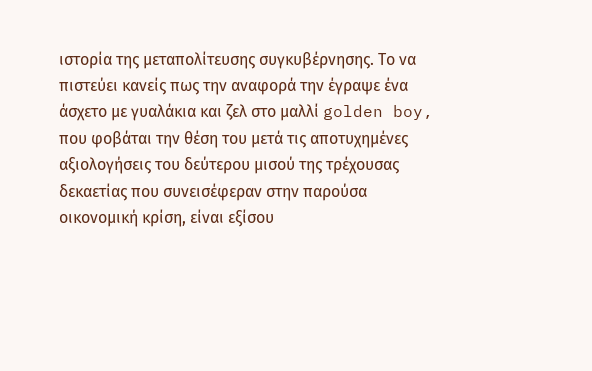ιστορία της μεταπολίτευσης συγκυβέρνησης. Το να πιστεύει κανείς πως την αναφορά την έγραψε ένα άσχετο με γυαλάκια και ζελ στο μαλλί golden boy, που φοβάται την θέση του μετά τις αποτυχημένες αξιολογήσεις του δεύτερου μισού της τρέχουσας δεκαετίας που συνεισέφεραν στην παρούσα οικονομική κρίση, είναι εξίσου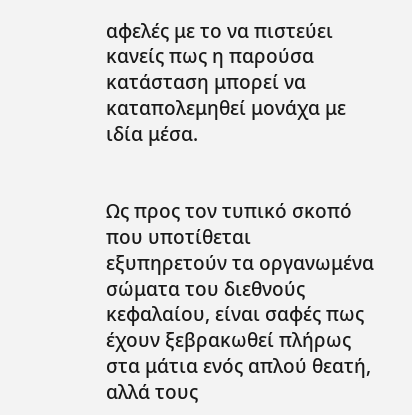αφελές με το να πιστεύει κανείς πως η παρούσα κατάσταση μπορεί να καταπολεμηθεί μονάχα με ιδία μέσα.


Ως προς τον τυπικό σκοπό που υποτίθεται εξυπηρετούν τα οργανωμένα σώματα του διεθνούς κεφαλαίου, είναι σαφές πως έχουν ξεβρακωθεί πλήρως στα μάτια ενός απλού θεατή, αλλά τους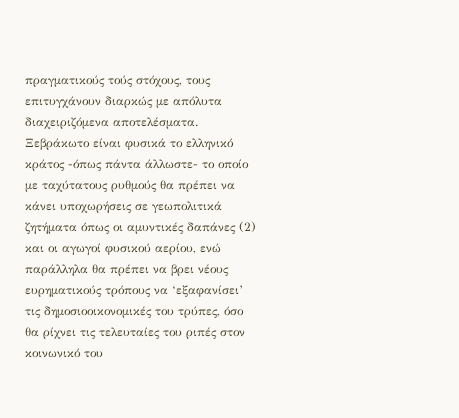πραγματικούς τούς στόχους, τους επιτυγχάνουν διαρκώς με απόλυτα διαχειριζόμενα αποτελέσματα. Ξεβράκωτο είναι φυσικά το ελληνικό κράτος -όπως πάντα άλλωστε- το οποίο με ταχύτατους ρυθμούς θα πρέπει να κάνει υποχωρήσεις σε γεωπολιτικά ζητήματα όπως οι αμυντικές δαπάνες (2) και οι αγωγοί φυσικού αερίου, ενώ παράλληλα θα πρέπει να βρει νέους ευρηματικούς τρόπους να ‘εξαφανίσει’ τις δημοσιοοικονομικές του τρύπες, όσο θα ρίχνει τις τελευταίες του ριπές στον κοινωνικό του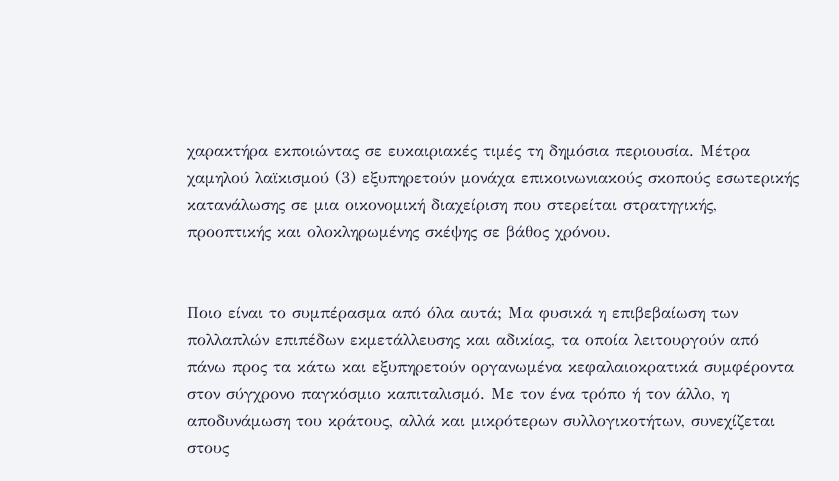χαρακτήρα εκποιώντας σε ευκαιριακές τιμές τη δημόσια περιουσία. Μέτρα χαμηλού λαϊκισμού (3) εξυπηρετούν μονάχα επικοινωνιακούς σκοπούς εσωτερικής κατανάλωσης σε μια οικονομική διαχείριση που στερείται στρατηγικής, προοπτικής και ολοκληρωμένης σκέψης σε βάθος χρόνου.


Ποιο είναι το συμπέρασμα από όλα αυτά; Μα φυσικά η επιβεβαίωση των πολλαπλών επιπέδων εκμετάλλευσης και αδικίας, τα οποία λειτουργούν από πάνω προς τα κάτω και εξυπηρετούν οργανωμένα κεφαλαιοκρατικά συμφέροντα στον σύγχρονο παγκόσμιο καπιταλισμό. Με τον ένα τρόπο ή τον άλλο, η αποδυνάμωση του κράτους, αλλά και μικρότερων συλλογικοτήτων, συνεχίζεται στους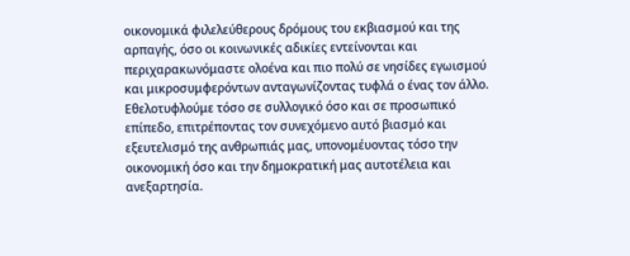οικονομικά φιλελεύθερους δρόμους του εκβιασμού και της αρπαγής, όσο οι κοινωνικές αδικίες εντείνονται και περιχαρακωνόμαστε ολοένα και πιο πολύ σε νησίδες εγωισμού και μικροσυμφερόντων ανταγωνίζοντας τυφλά ο ένας τον άλλο. Εθελοτυφλούμε τόσο σε συλλογικό όσο και σε προσωπικό επίπεδο, επιτρέποντας τον συνεχόμενο αυτό βιασμό και εξευτελισμό της ανθρωπιάς μας, υπονομέυοντας τόσο την οικονομική όσο και την δημοκρατική μας αυτοτέλεια και ανεξαρτησία.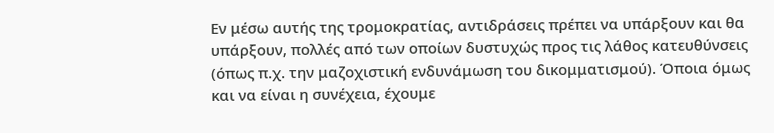Εν μέσω αυτής της τρομοκρατίας, αντιδράσεις πρέπει να υπάρξουν και θα υπάρξουν, πολλές από των οποίων δυστυχώς προς τις λάθος κατευθύνσεις (όπως π.χ. την μαζοχιστική ενδυνάμωση του δικομματισμού). Όποια όμως και να είναι η συνέχεια, έχουμε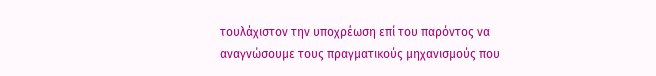τουλάχιστον την υποχρέωση επί του παρόντος να αναγνώσουμε τους πραγματικούς μηχανισμούς που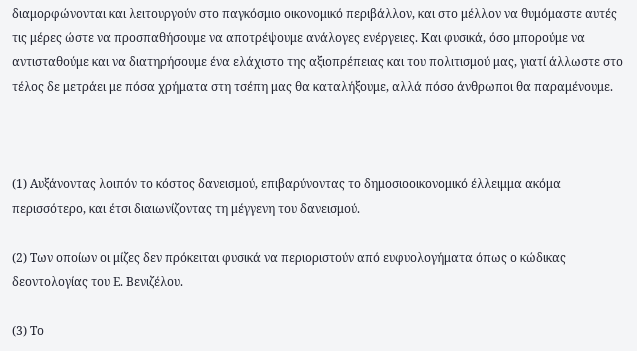διαμορφώνονται και λειτουργούν στο παγκόσμιο οικονομικό περιβάλλον, και στο μέλλον να θυμόμαστε αυτές τις μέρες ώστε να προσπαθήσουμε να αποτρέψουμε ανάλογες ενέργειες. Και φυσικά, όσο μπορούμε να αντισταθούμε και να διατηρήσουμε ένα ελάχιστο της αξιοπρέπειας και του πολιτισμού μας, γιατί άλλωστε στο τέλος δε μετράει με πόσα χρήματα στη τσέπη μας θα καταλήξουμε, αλλά πόσο άνθρωποι θα παραμένουμε.



(1) Αυξάνοντας λοιπόν το κόστος δανεισμού, επιβαρύνοντας το δημοσιοοικονομικό έλλειμμα ακόμα περισσότερο, και έτσι διαιωνίζοντας τη μέγγενη του δανεισμού.

(2) Των οποίων οι μίζες δεν πρόκειται φυσικά να περιοριστούν από ευφυολογήματα όπως ο κώδικας δεοντολογίας του Ε. Βενιζέλου.

(3) Το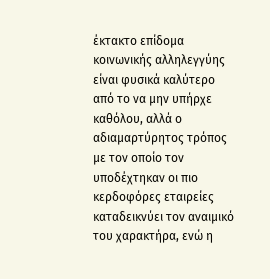έκτακτο επίδομα κοινωνικής αλληλεγγύης είναι φυσικά καλύτερο από το να μην υπήρχε καθόλου, αλλά ο αδιαμαρτύρητος τρόπος με τον οποίο τον υποδέχτηκαν οι πιο κερδοφόρες εταιρείες καταδεικνύει τον αναιμικό του χαρακτήρα, ενώ η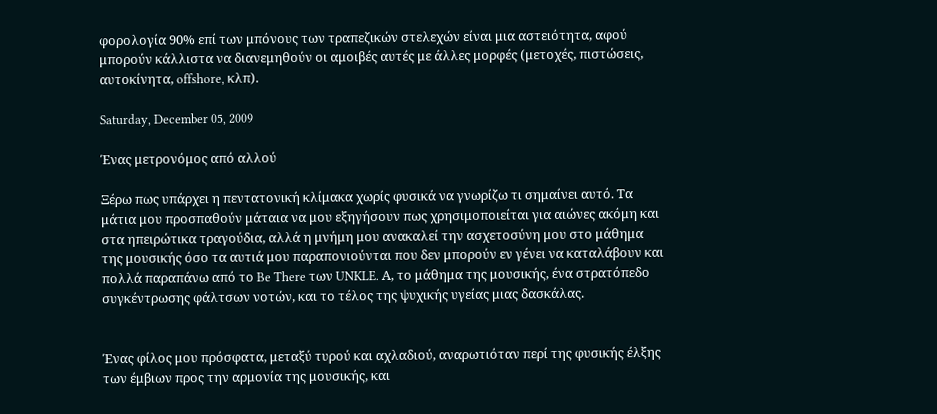φορολογία 90% επί των μπόνους των τραπεζικών στελεχών είναι μια αστειότητα, αφού μπορούν κάλλιστα να διανεμηθούν οι αμοιβές αυτές με άλλες μορφές (μετοχές, πιστώσεις, αυτοκίνητα, offshore, κλπ).

Saturday, December 05, 2009

Ένας μετρονόμος από αλλού

Ξέρω πως υπάρχει η πεντατονική κλίμακα χωρίς φυσικά να γνωρίζω τι σημαίνει αυτό. Τα μάτια μου προσπαθούν μάταια να μου εξηγήσουν πως χρησιμοποιείται για αιώνες ακόμη και στα ηπειρώτικα τραγούδια, αλλά η μνήμη μου ανακαλεί την ασχετοσύνη μου στο μάθημα της μουσικής όσο τα αυτιά μου παραπονιούνται που δεν μπορούν εν γένει να καταλάβουν και πολλά παραπάνω από το Be There των UNKLE. Α, το μάθημα της μουσικής, ένα στρατόπεδο συγκέντρωσης φάλτσων νοτών, και το τέλος της ψυχικής υγείας μιας δασκάλας.


Ένας φίλος μου πρόσφατα, μεταξύ τυρού και αχλαδιού, αναρωτιόταν περί της φυσικής έλξης των έμβιων προς την αρμονία της μουσικής, και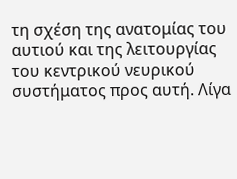τη σχέση της ανατομίας του αυτιού και της λειτουργίας του κεντρικού νευρικού συστήματος προς αυτή. Λίγα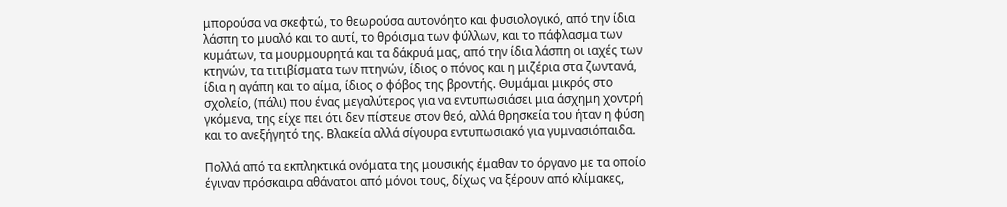μπορούσα να σκεφτώ, το θεωρούσα αυτονόητο και φυσιολογικό, από την ίδια λάσπη το μυαλό και το αυτί, το θρόισμα των φύλλων, και το πάφλασμα των κυμάτων, τα μουρμουρητά και τα δάκρυά μας, από την ίδια λάσπη οι ιαχές των κτηνών, τα τιτιβίσματα των πτηνών, ίδιος ο πόνος και η μιζέρια στα ζωντανά, ίδια η αγάπη και το αίμα, ίδιος ο φόβος της βροντής. Θυμάμαι μικρός στο σχολείο, (πάλι) που ένας μεγαλύτερος για να εντυπωσιάσει μια άσχημη χοντρή γκόμενα, της είχε πει ότι δεν πίστευε στον θεό, αλλά θρησκεία του ήταν η φύση και το ανεξήγητό της. Βλακεία αλλά σίγουρα εντυπωσιακό για γυμνασιόπαιδα.

Πολλά από τα εκπληκτικά ονόματα της μουσικής έμαθαν το όργανο με τα οποίο έγιναν πρόσκαιρα αθάνατοι από μόνοι τους, δίχως να ξέρουν από κλίμακες,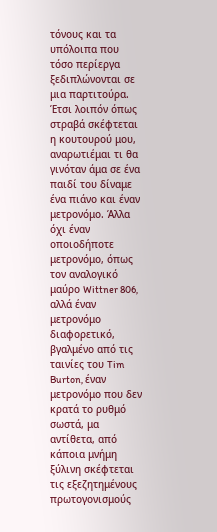τόνους και τα υπόλοιπα που τόσο περίεργα ξεδιπλώνονται σε μια παρτιτούρα. Έτσι λοιπόν όπως στραβά σκέφτεται η κουτουρού μου, αναρωτιέμαι τι θα γινόταν άμα σε ένα παιδί του δίναμε ένα πιάνο και έναν μετρονόμο. Άλλα όχι έναν οποιοδήποτε μετρονόμο, όπως τον αναλογικό μαύρο Wittner 806, αλλά έναν μετρονόμο διαφορετικό, βγαλμένο από τις ταινίες του Tim Burton, έναν μετρονόμο που δεν κρατά το ρυθμό σωστά, μα αντίθετα, από κάποια μνήμη ξύλινη σκέφτεται τις εξεζητημένους πρωτογονισμούς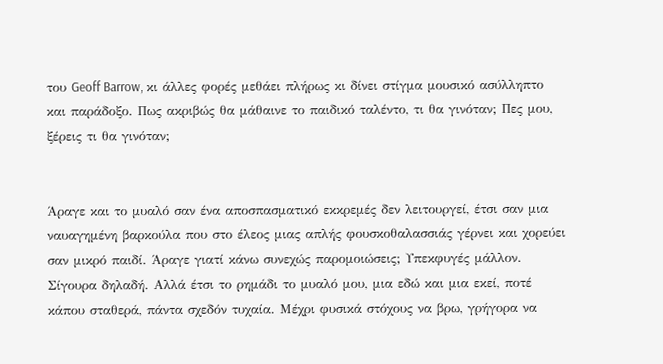του Geoff Barrow, κι άλλες φορές μεθάει πλήρως κι δίνει στίγμα μουσικό ασύλληπτο και παράδοξο. Πως ακριβώς θα μάθαινε το παιδικό ταλέντο, τι θα γινόταν; Πες μου, ξέρεις τι θα γινόταν;


Άραγε και το μυαλό σαν ένα αποσπασματικό εκκρεμές δεν λειτουργεί, έτσι σαν μια ναυαγημένη βαρκούλα που στο έλεος μιας απλής φουσκοθαλασσιάς γέρνει και χορεύει σαν μικρό παιδί. Άραγε γιατί κάνω συνεχώς παρομοιώσεις; Υπεκφυγές μάλλον. Σίγουρα δηλαδή. Αλλά έτσι το ρημάδι το μυαλό μου, μια εδώ και μια εκεί, ποτέ κάπου σταθερά, πάντα σχεδόν τυχαία. Μέχρι φυσικά στόχους να βρω, γρήγορα να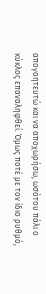απογοητευτώ και να αποχωρήσω, ωσότου πάλι ο κύκλος επαναληφθεί. Όμως ποτέ με τον ίδιο ρυθμό,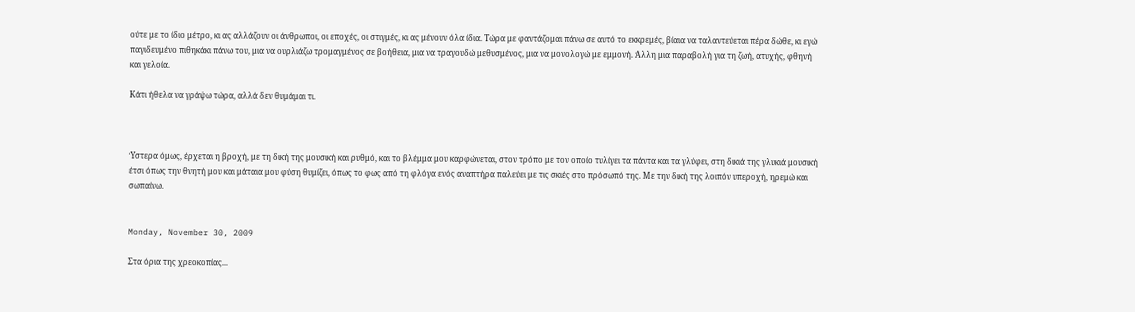ούτε με το ίδιο μέτρο, κι ας αλλάζουν οι άνθρωποι, οι εποχές, οι στιγμές, κι ας μένουν όλα ίδια. Τώρα με φαντάζομαι πάνω σε αυτό το εκκρεμές, βίαια να ταλαντεύεται πέρα δώθε, κι εγώ παγιδευμένο πιθηκάκι πάνω του, μια να ουρλιάζω τρομαγμένος σε βοήθεια, μια να τραγουδώ μεθυσμένος, μια να μονολογώ με εμμονή. Άλλη μια παραβολή για τη ζωή, ατυχής, φθηνή και γελοία.

Κάτι ήθελα να γράψω τώρα, αλλά δεν θυμάμαι τι.



Ύστερα όμως, έρχεται η βροχή, με τη δική της μουσική και ρυθμό, και το βλέμμα μου καρφώνεται, στον τρόπο με τον οποίο τυλίγει τα πάντα και τα γλύφει, στη δικιά της γλυκιά μουσική έτσι όπως την θνητή μου και μάταια μου φύση θυμίζει, όπως το φως από τη φλόγα ενός αναπτήρα παλεύει με τις σκιές στο πρόσωπό της. Με την δική της λοιπόν υπεροχή, ηρεμώ και σωπαίνω.


Monday, November 30, 2009

Στα όρια της χρεοκοπίας...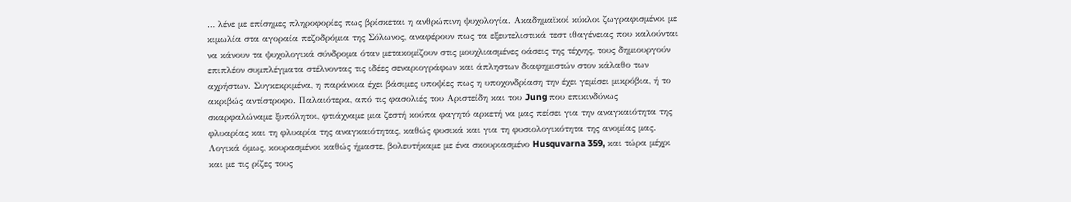… λένε με επίσημες πληροφορίες πως βρίσκεται η ανθρώπινη ψυχολογία. Ακαδημαϊκοί κύκλοι ζωγραφισμένοι με κιμωλία στα αγοραία πεζοδρόμια της Σόλωνος, αναφέρουν πως τα εξευτελιστικά τεστ ιθαγένειας που καλούνται να κάνουν τα ψυχολογικά σύνδρομα όταν μετακομίζουν στις μουχλιασμένες οάσεις της τέχνης, τους δημιουργούν επιπλέον συμπλέγματα στέλνοντας τις ιδέες σεναριογράφων και άπληστων διαφημιστών στον κάλαθο των αχρήστων. Συγκεκριμένα, η παράνοια έχει βάσιμες υποψίες πως η υποχονδρίαση την έχει γεμίσει μικρόβια, ή το ακριβώς αντίστροφο. Παλαιότερα, από τις φασολιές του Αριστείδη και του Jung που επικινδύνως σκαρφαλώναμε ξυπόλητοι, φτιάχναμε μια ζεστή κούπα φαγητό αρκετή να μας πείσει για την αναγκαιότητα της φλυαρίας και τη φλυαρία της αναγκαιότητας, καθώς φυσικά και για τη φυσιολογικότητα της ανομίας μας. Λογικά όμως, κουρασμένοι καθώς ήμαστε, βολευτήκαμε με ένα σκουριασμένο Husquvarna 359, και τώρα μέχρι και με τις ρίζες τους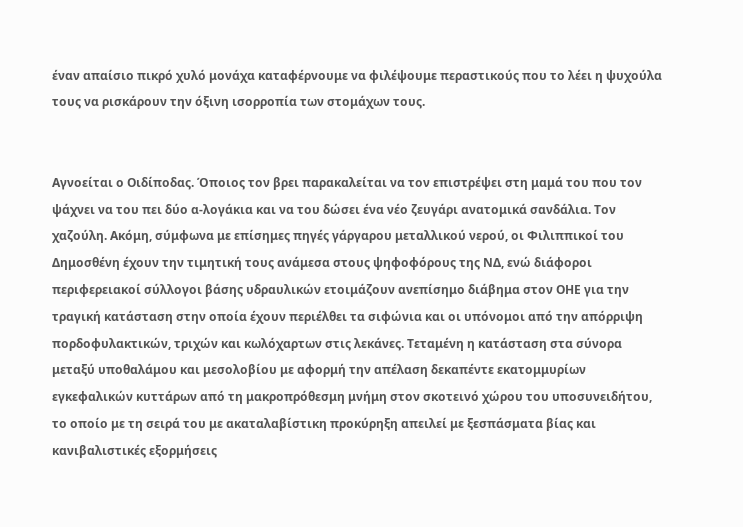έναν απαίσιο πικρό χυλό μονάχα καταφέρνουμε να φιλέψουμε περαστικούς που το λέει η ψυχούλα τους να ρισκάρουν την όξινη ισορροπία των στομάχων τους.


Αγνοείται ο Οιδίποδας. Όποιος τον βρει παρακαλείται να τον επιστρέψει στη μαμά του που τον ψάχνει να του πει δύο α-λογάκια και να του δώσει ένα νέο ζευγάρι ανατομικά σανδάλια. Τον χαζούλη. Ακόμη, σύμφωνα με επίσημες πηγές γάργαρου μεταλλικού νερού, οι Φιλιππικοί του Δημοσθένη έχουν την τιμητική τους ανάμεσα στους ψηφοφόρους της ΝΔ, ενώ διάφοροι περιφερειακοί σύλλογοι βάσης υδραυλικών ετοιμάζουν ανεπίσημο διάβημα στον ΟΗΕ για την τραγική κατάσταση στην οποία έχουν περιέλθει τα σιφώνια και οι υπόνομοι από την απόρριψη πορδοφυλακτικών, τριχών και κωλόχαρτων στις λεκάνες. Τεταμένη η κατάσταση στα σύνορα μεταξύ υποθαλάμου και μεσολοβίου με αφορμή την απέλαση δεκαπέντε εκατομμυρίων εγκεφαλικών κυττάρων από τη μακροπρόθεσμη μνήμη στον σκοτεινό χώρου του υποσυνειδήτου, το οποίο με τη σειρά του με ακαταλαβίστικη προκύρηξη απειλεί με ξεσπάσματα βίας και κανιβαλιστικές εξορμήσεις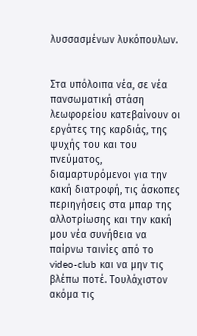λυσσασμένων λυκόπουλων.


Στα υπόλοιπα νέα, σε νέα πανσωματική στάση λεωφορείου κατεβαίνουν οι εργάτες της καρδιάς, της ψυχής του και του πνεύματος, διαμαρτυρόμενοι για την κακή διατροφή, τις άσκοπες περιηγήσεις στα μπαρ της αλλοτρίωσης και την κακή μου νέα συνήθεια να παίρνω ταινίες από το video-club και να μην τις βλέπω ποτέ. Τουλάχιστον ακόμα τις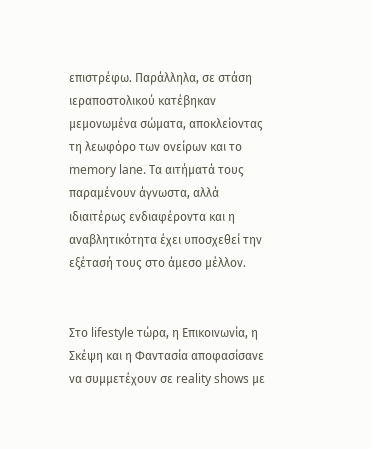επιστρέφω. Παράλληλα, σε στάση ιεραποστολικού κατέβηκαν μεμονωμένα σώματα, αποκλείοντας τη λεωφόρο των ονείρων και το memory lane. Τα αιτήματά τους παραμένουν άγνωστα, αλλά ιδιαιτέρως ενδιαφέροντα και η αναβλητικότητα έχει υποσχεθεί την εξέτασή τους στο άμεσο μέλλον.


Στο lifestyle τώρα, η Επικοινωνία, η Σκέψη και η Φαντασία αποφασίσανε να συμμετέχουν σε reality shows με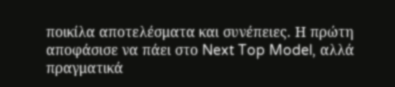ποικίλα αποτελέσματα και συνέπειες. Η πρώτη αποφάσισε να πάει στο Next Top Model, αλλά πραγματικά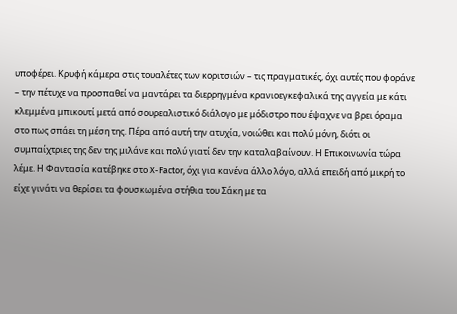υποφέρει. Κρυφή κάμερα στις τουαλέτες των κοριτσιών – τις πραγματικές, όχι αυτές που φοράνε – την πέτυχε να προσπαθεί να μαντάρει τα διερρηγμένα κρανιοεγκεφαλικά της αγγεία με κάτι κλεμμένα μπικουτί μετά από σουρεαλιστικό διάλογο με μόδιστρο που έψαχνε να βρει όραμα στο πως σπάει τη μέση της. Πέρα από αυτή την ατυχία, νοιώθει και πολύ μόνη, διότι οι συμπαίχτριες της δεν της μιλάνε και πολύ γιατί δεν την καταλαβαίνουν. Η Επικοινωνία τώρα λέμε. Η Φαντασία κατέβηκε στο X-Factor, όχι για κανένα άλλο λόγο, αλλά επειδή από μικρή το είχε γινάτι να θερίσει τα φουσκωμένα στήθια του Σάκη με τα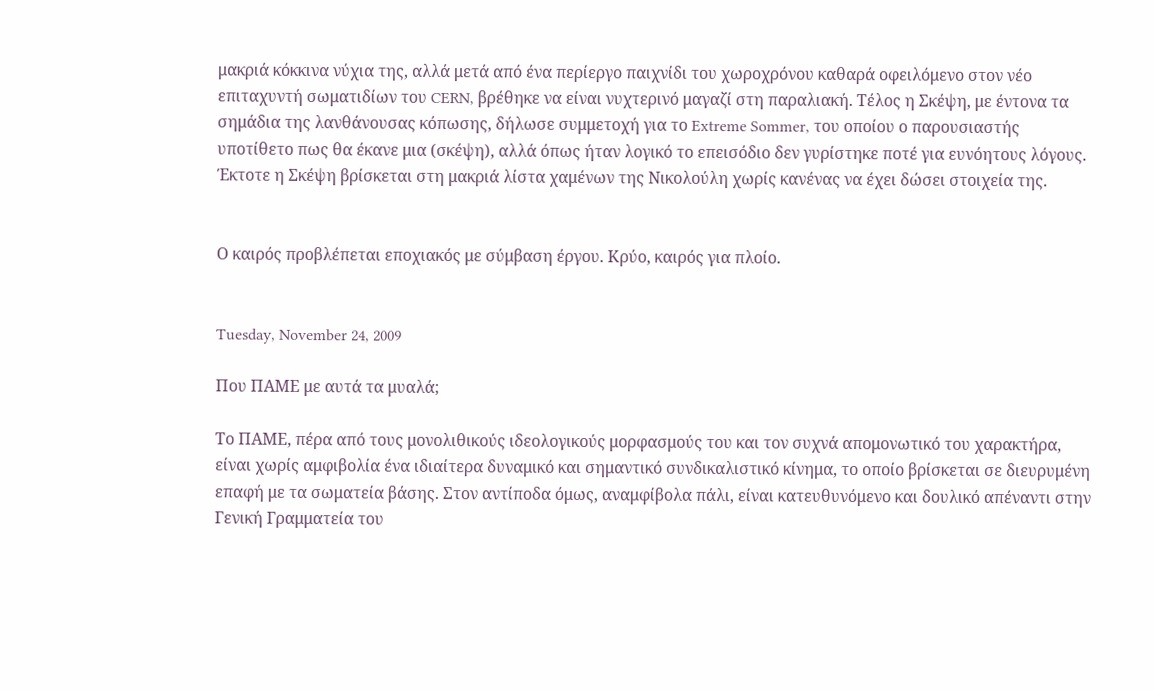μακριά κόκκινα νύχια της, αλλά μετά από ένα περίεργο παιχνίδι του χωροχρόνου καθαρά οφειλόμενο στον νέο επιταχυντή σωματιδίων του CERN, βρέθηκε να είναι νυχτερινό μαγαζί στη παραλιακή. Τέλος η Σκέψη, με έντονα τα σημάδια της λανθάνουσας κόπωσης, δήλωσε συμμετοχή για το Extreme Sommer, του οποίου ο παρουσιαστής υποτίθετο πως θα έκανε μια (σκέψη), αλλά όπως ήταν λογικό το επεισόδιο δεν γυρίστηκε ποτέ για ευνόητους λόγους. Έκτοτε η Σκέψη βρίσκεται στη μακριά λίστα χαμένων της Νικολούλη χωρίς κανένας να έχει δώσει στοιχεία της.


Ο καιρός προβλέπεται εποχιακός με σύμβαση έργου. Κρύο, καιρός για πλοίο.


Tuesday, November 24, 2009

Που ΠΑΜΕ με αυτά τα μυαλά;

Το ΠΑΜΕ, πέρα από τους μονολιθικούς ιδεολογικούς μορφασμούς του και τον συχνά απομονωτικό του χαρακτήρα, είναι χωρίς αμφιβολία ένα ιδιαίτερα δυναμικό και σημαντικό συνδικαλιστικό κίνημα, το οποίο βρίσκεται σε διευρυμένη επαφή με τα σωματεία βάσης. Στον αντίποδα όμως, αναμφίβολα πάλι, είναι κατευθυνόμενο και δουλικό απέναντι στην Γενική Γραμματεία του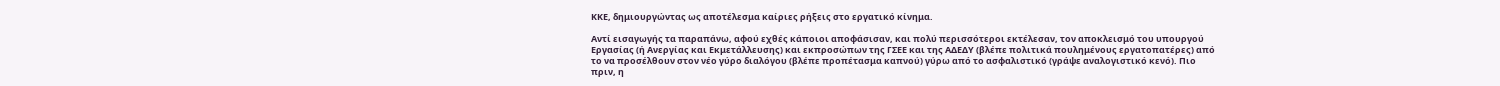ΚΚΕ, δημιουργώντας ως αποτέλεσμα καίριες ρήξεις στο εργατικό κίνημα.

Αντί εισαγωγής τα παραπάνω, αφού εχθές κάποιοι αποφάσισαν, και πολύ περισσότεροι εκτέλεσαν, τον αποκλεισμό του υπουργού Εργασίας (ή Ανεργίας και Εκμετάλλευσης) και εκπροσώπων της ΓΣΕΕ και της ΑΔΕΔΥ (βλέπε πολιτικά πουλημένους εργατοπατέρες) από το να προσέλθουν στον νέο γύρο διαλόγου (βλέπε προπέτασμα καπνού) γύρω από το ασφαλιστικό (γράψε αναλογιστικό κενό). Πιο πριν, η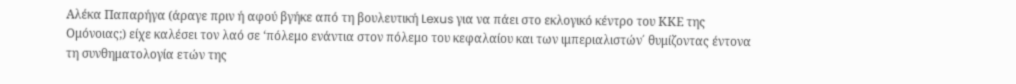Αλέκα Παπαρήγα (άραγε πριν ή αφού βγήκε από τη βουλευτική Lexus για να πάει στο εκλογικό κέντρο του ΚΚΕ της Ομόνοιας;) είχε καλέσει τον λαό σε ‘πόλεμο ενάντια στον πόλεμο του κεφαλαίου και των ιμπεριαλιστών΄ θυμίζοντας έντονα τη συνθηματολογία ετών της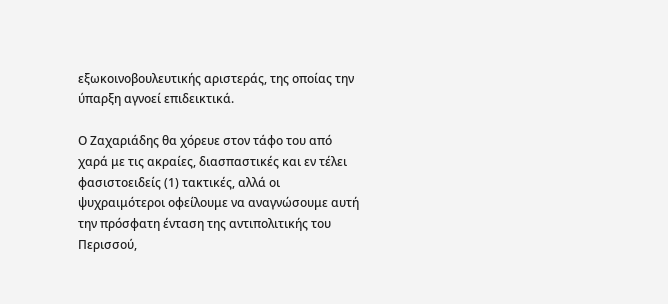εξωκοινοβουλευτικής αριστεράς, της οποίας την ύπαρξη αγνοεί επιδεικτικά.

Ο Ζαχαριάδης θα χόρευε στον τάφο του από χαρά με τις ακραίες, διασπαστικές και εν τέλει φασιστοειδείς (1) τακτικές, αλλά οι ψυχραιμότεροι οφείλουμε να αναγνώσουμε αυτή την πρόσφατη ένταση της αντιπολιτικής του Περισσού,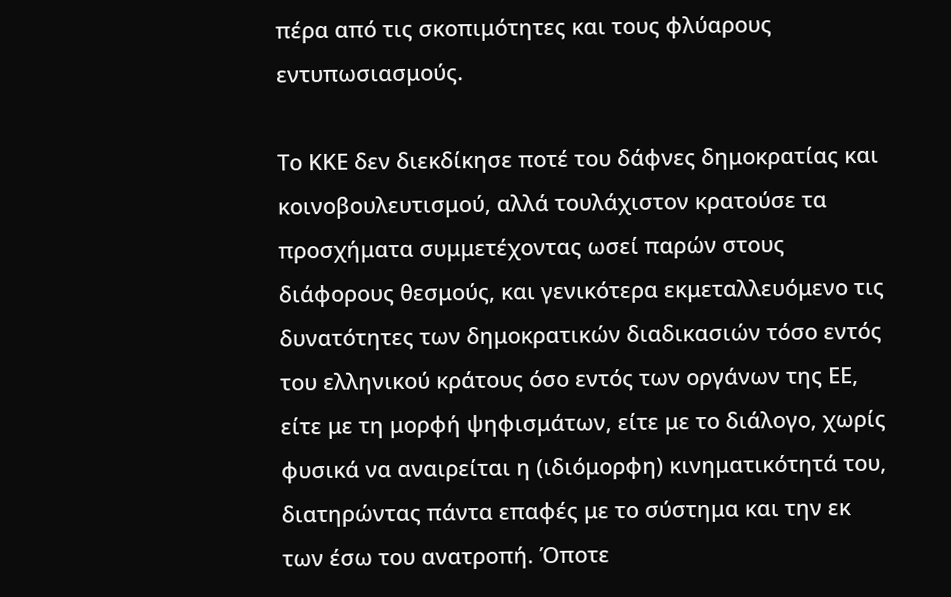πέρα από τις σκοπιμότητες και τους φλύαρους εντυπωσιασμούς.

Το ΚΚΕ δεν διεκδίκησε ποτέ του δάφνες δημοκρατίας και κοινοβουλευτισμού, αλλά τουλάχιστον κρατούσε τα προσχήματα συμμετέχοντας ωσεί παρών στους διάφορους θεσμούς, και γενικότερα εκμεταλλευόμενο τις δυνατότητες των δημοκρατικών διαδικασιών τόσο εντός του ελληνικού κράτους όσο εντός των οργάνων της ΕΕ, είτε με τη μορφή ψηφισμάτων, είτε με το διάλογο, χωρίς φυσικά να αναιρείται η (ιδιόμορφη) κινηματικότητά του, διατηρώντας πάντα επαφές με το σύστημα και την εκ των έσω του ανατροπή. Όποτε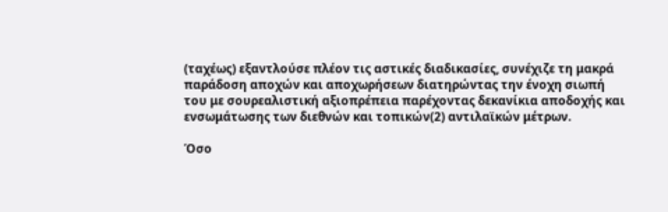(ταχέως) εξαντλούσε πλέον τις αστικές διαδικασίες, συνέχιζε τη μακρά παράδοση αποχών και αποχωρήσεων διατηρώντας την ένοχη σιωπή του με σουρεαλιστική αξιοπρέπεια παρέχοντας δεκανίκια αποδοχής και ενσωμάτωσης των διεθνών και τοπικών(2) αντιλαϊκών μέτρων.

Όσο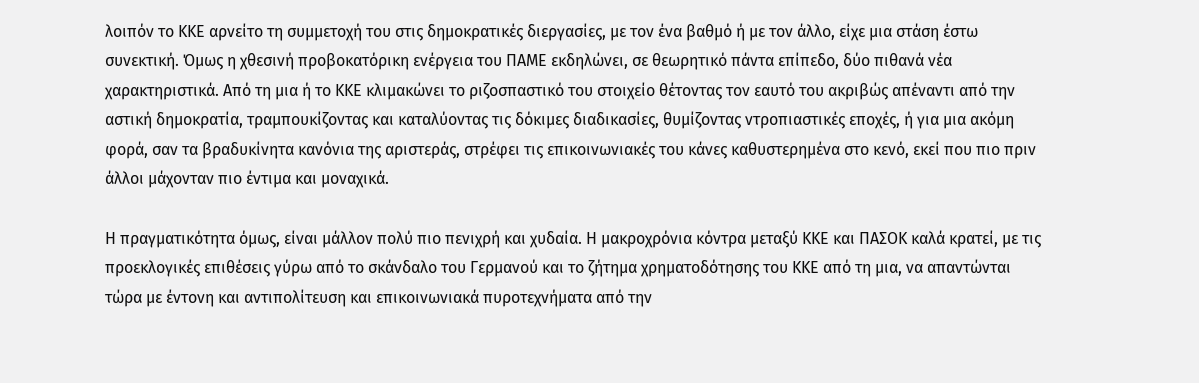λοιπόν το ΚΚΕ αρνείτο τη συμμετοχή του στις δημοκρατικές διεργασίες, με τον ένα βαθμό ή με τον άλλο, είχε μια στάση έστω συνεκτική. Όμως η χθεσινή προβοκατόρικη ενέργεια του ΠΑΜΕ εκδηλώνει, σε θεωρητικό πάντα επίπεδο, δύο πιθανά νέα χαρακτηριστικά. Από τη μια ή το ΚΚΕ κλιμακώνει το ριζοσπαστικό του στοιχείο θέτοντας τον εαυτό του ακριβώς απέναντι από την αστική δημοκρατία, τραμπουκίζοντας και καταλύοντας τις δόκιμες διαδικασίες, θυμίζοντας ντροπιαστικές εποχές, ή για μια ακόμη φορά, σαν τα βραδυκίνητα κανόνια της αριστεράς, στρέφει τις επικοινωνιακές του κάνες καθυστερημένα στο κενό, εκεί που πιο πριν άλλοι μάχονταν πιο έντιμα και μοναχικά.

Η πραγματικότητα όμως, είναι μάλλον πολύ πιο πενιχρή και χυδαία. Η μακροχρόνια κόντρα μεταξύ ΚΚΕ και ΠΑΣΟΚ καλά κρατεί, με τις προεκλογικές επιθέσεις γύρω από το σκάνδαλο του Γερμανού και το ζήτημα χρηματοδότησης του ΚΚΕ από τη μια, να απαντώνται τώρα με έντονη και αντιπολίτευση και επικοινωνιακά πυροτεχνήματα από την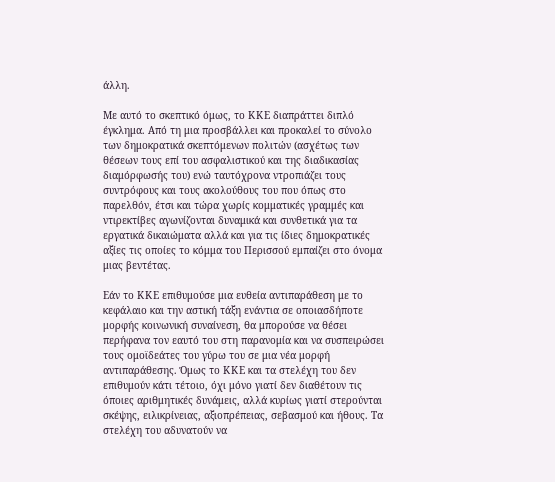άλλη.

Με αυτό το σκεπτικό όμως, το ΚΚΕ διαπράττει διπλό έγκλημα. Από τη μια προσβάλλει και προκαλεί το σύνολο των δημοκρατικά σκεπτόμενων πολιτών (ασχέτως των θέσεων τους επί του ασφαλιστικού και της διαδικασίας διαμόρφωσής του) ενώ ταυτόχρονα ντροπιάζει τους συντρόφους και τους ακολούθους του που όπως στο παρελθόν, έτσι και τώρα χωρίς κομματικές γραμμές και ντιρεκτίβες αγωνίζονται δυναμικά και συνθετικά για τα εργατικά δικαιώματα αλλά και για τις ίδιες δημοκρατικές αξίες τις οποίες το κόμμα του Περισσού εμπαίζει στο όνομα μιας βεντέτας.

Εάν το ΚΚΕ επιθυμούσε μια ευθεία αντιπαράθεση με το κεφάλαιο και την αστική τάξη ενάντια σε οποιασδήποτε μορφής κοινωνική συναίνεση, θα μπορούσε να θέσει περήφανα τον εαυτό του στη παρανομία και να συσπειρώσει τους ομοϊδεάτες του γύρω του σε μια νέα μορφή αντιπαράθεσης. Όμως το ΚΚΕ και τα στελέχη του δεν επιθυμούν κάτι τέτοιο, όχι μόνο γιατί δεν διαθέτουν τις όποιες αριθμητικές δυνάμεις, αλλά κυρίως γιατί στερούνται σκέψης, ειλικρίνειας, αξιοπρέπειας, σεβασμού και ήθους. Τα στελέχη του αδυνατούν να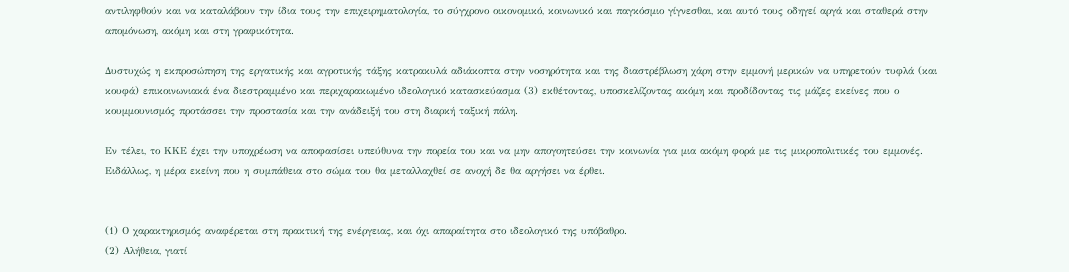αντιληφθούν και να καταλάβουν την ίδια τους την επιχειρηματολογία, το σύγχρονο οικονομικό, κοινωνικό και παγκόσμιο γίγνεσθαι, και αυτό τους οδηγεί αργά και σταθερά στην απομόνωση, ακόμη και στη γραφικότητα.

Δυστυχώς η εκπροσώπηση της εργατικής και αγροτικής τάξης κατρακυλά αδιάκοπτα στην νοσηρότητα και της διαστρέβλωση χάρη στην εμμονή μερικών να υπηρετούν τυφλά (και κουφά) επικοινωνιακά ένα διεστραμμένο και περιχαρακωμένο ιδεολογικό κατασκεύασμα (3) εκθέτοντας, υποσκελίζοντας ακόμη και προδίδοντας τις μάζες εκείνες που ο κουμμουνισμός προτάσσει την προστασία και την ανάδειξή του στη διαρκή ταξική πάλη.

Εν τέλει, το ΚΚΕ έχει την υποχρέωση να αποφασίσει υπεύθυνα την πορεία του και να μην απογοητεύσει την κοινωνία για μια ακόμη φορά με τις μικροπολιτικές του εμμονές. Ειδάλλως, η μέρα εκείνη που η συμπάθεια στο σώμα του θα μεταλλαχθεί σε ανοχή δε θα αργήσει να έρθει.


(1) Ο χαρακτηρισμός αναφέρεται στη πρακτική της ενέργειας, και όχι απαραίτητα στο ιδεολογικό της υπόβαθρο.
(2) Αλήθεια, γιατί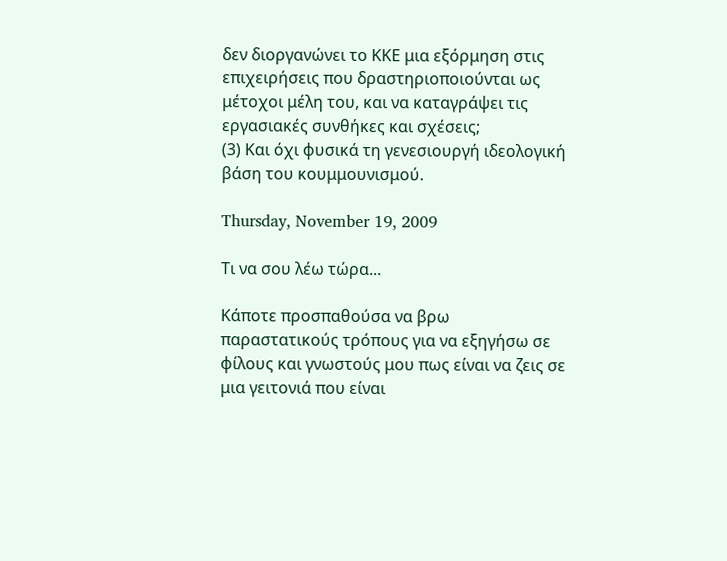δεν διοργανώνει το ΚΚΕ μια εξόρμηση στις επιχειρήσεις που δραστηριοποιούνται ως μέτοχοι μέλη του, και να καταγράψει τις εργασιακές συνθήκες και σχέσεις;
(3) Και όχι φυσικά τη γενεσιουργή ιδεολογική βάση του κουμμουνισμού.

Thursday, November 19, 2009

Τι να σου λέω τώρα...

Κάποτε προσπαθούσα να βρω παραστατικούς τρόπους για να εξηγήσω σε φίλους και γνωστούς μου πως είναι να ζεις σε μια γειτονιά που είναι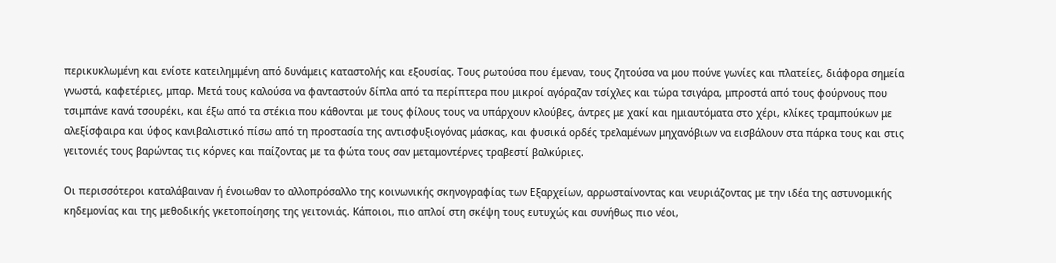περικυκλωμένη και ενίοτε κατειλημμένη από δυνάμεις καταστολής και εξουσίας. Τους ρωτούσα που έμεναν, τους ζητούσα να μου πούνε γωνίες και πλατείες, διάφορα σημεία γνωστά, καφετέριες, μπαρ. Μετά τους καλούσα να φανταστούν δίπλα από τα περίπτερα που μικροί αγόραζαν τσίχλες και τώρα τσιγάρα, μπροστά από τους φούρνους που τσιμπάνε κανά τσουρέκι, και έξω από τα στέκια που κάθονται με τους φίλους τους να υπάρχουν κλούβες, άντρες με χακί και ημιαυτόματα στο χέρι, κλίκες τραμπούκων με αλεξίσφαιρα και ύφος κανιβαλιστικό πίσω από τη προστασία της αντισφυξιογόνας μάσκας, και φυσικά ορδές τρελαμένων μηχανόβιων να εισβάλουν στα πάρκα τους και στις γειτονιές τους βαρώντας τις κόρνες και παίζοντας με τα φώτα τους σαν μεταμοντέρνες τραβεστί βαλκύριες.

Οι περισσότεροι καταλάβαιναν ή ένοιωθαν το αλλοπρόσαλλο της κοινωνικής σκηνογραφίας των Εξαρχείων, αρρωσταίνοντας και νευριάζοντας με την ιδέα της αστυνομικής κηδεμονίας και της μεθοδικής γκετοποίησης της γειτονιάς. Κάποιοι, πιο απλοί στη σκέψη τους ευτυχώς και συνήθως πιο νέοι,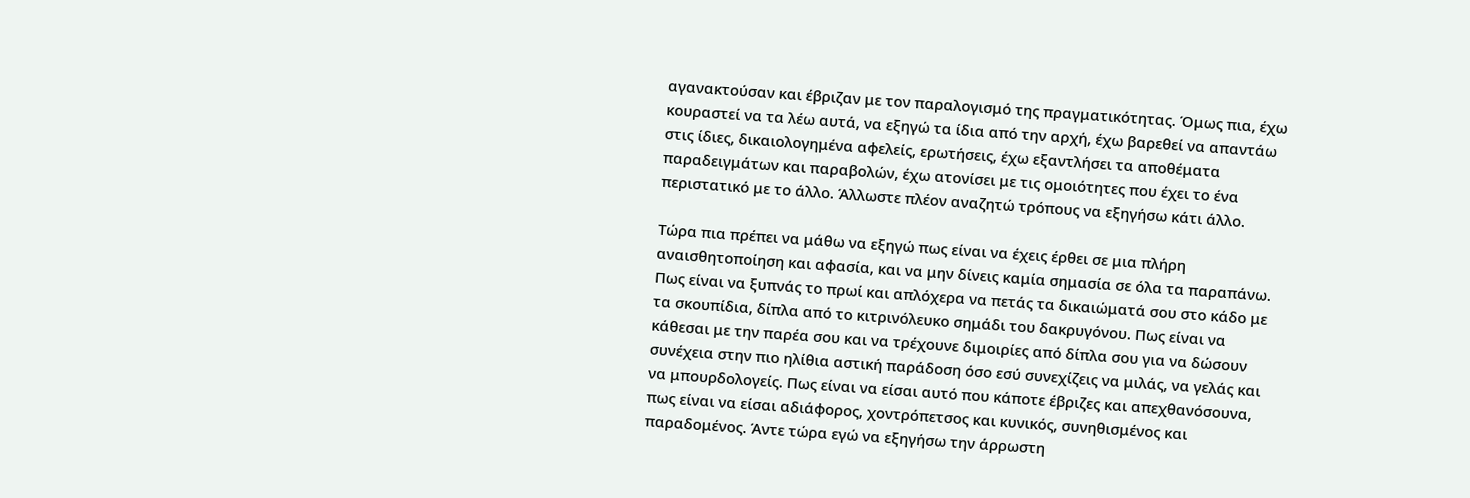αγανακτούσαν και έβριζαν με τον παραλογισμό της πραγματικότητας. Όμως πια, έχω κουραστεί να τα λέω αυτά, να εξηγώ τα ίδια από την αρχή, έχω βαρεθεί να απαντάω στις ίδιες, δικαιολογημένα αφελείς, ερωτήσεις, έχω εξαντλήσει τα αποθέματα παραδειγμάτων και παραβολών, έχω ατονίσει με τις ομοιότητες που έχει το ένα περιστατικό με το άλλο. Άλλωστε πλέον αναζητώ τρόπους να εξηγήσω κάτι άλλο.

Τώρα πια πρέπει να μάθω να εξηγώ πως είναι να έχεις έρθει σε μια πλήρη αναισθητοποίηση και αφασία, και να μην δίνεις καμία σημασία σε όλα τα παραπάνω. Πως είναι να ξυπνάς το πρωί και απλόχερα να πετάς τα δικαιώματά σου στο κάδο με τα σκουπίδια, δίπλα από το κιτρινόλευκο σημάδι του δακρυγόνου. Πως είναι να κάθεσαι με την παρέα σου και να τρέχουνε διμοιρίες από δίπλα σου για να δώσουν συνέχεια στην πιο ηλίθια αστική παράδοση όσο εσύ συνεχίζεις να μιλάς, να γελάς και να μπουρδολογείς. Πως είναι να είσαι αυτό που κάποτε έβριζες και απεχθανόσουνα, πως είναι να είσαι αδιάφορος, χοντρόπετσος και κυνικός, συνηθισμένος και παραδομένος. Άντε τώρα εγώ να εξηγήσω την άρρωστη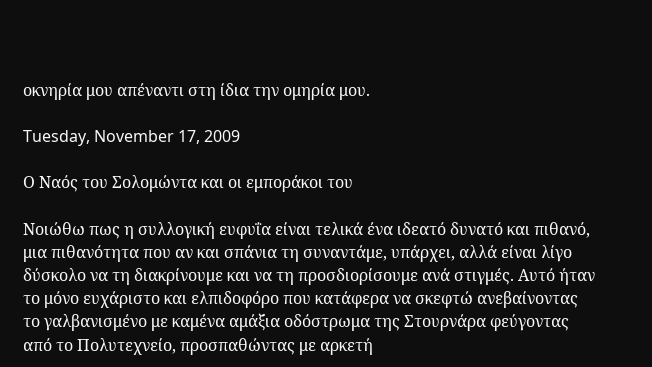οκνηρία μου απέναντι στη ίδια την ομηρία μου.

Tuesday, November 17, 2009

Ο Ναός του Σολομώντα και οι εμποράκοι του

Νοιώθω πως η συλλογική ευφυΐα είναι τελικά ένα ιδεατό δυνατό και πιθανό, μια πιθανότητα που αν και σπάνια τη συναντάμε, υπάρχει, αλλά είναι λίγο δύσκολο να τη διακρίνουμε και να τη προσδιορίσουμε ανά στιγμές. Αυτό ήταν το μόνο ευχάριστο και ελπιδοφόρο που κατάφερα να σκεφτώ ανεβαίνοντας το γαλβανισμένο με καμένα αμάξια οδόστρωμα της Στουρνάρα φεύγοντας από το Πολυτεχνείο, προσπαθώντας με αρκετή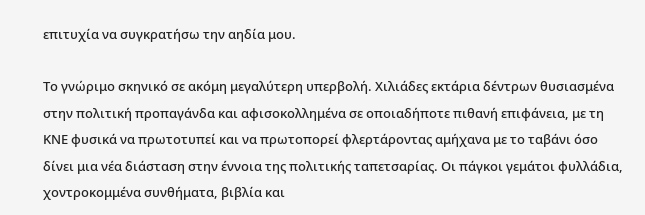επιτυχία να συγκρατήσω την αηδία μου.

Το γνώριμο σκηνικό σε ακόμη μεγαλύτερη υπερβολή. Χιλιάδες εκτάρια δέντρων θυσιασμένα στην πολιτική προπαγάνδα και αφισοκολλημένα σε οποιαδήποτε πιθανή επιφάνεια, με τη ΚΝΕ φυσικά να πρωτοτυπεί και να πρωτοπορεί φλερτάροντας αμήχανα με το ταβάνι όσο δίνει μια νέα διάσταση στην έννοια της πολιτικής ταπετσαρίας. Οι πάγκοι γεμάτοι φυλλάδια, χοντροκομμένα συνθήματα, βιβλία και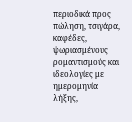περιοδικά προς πώληση, τσιγάρα, καφέδες, ψωριασμένους ρομαντισμούς και ιδεολογίες με ημερομηνία λήξης,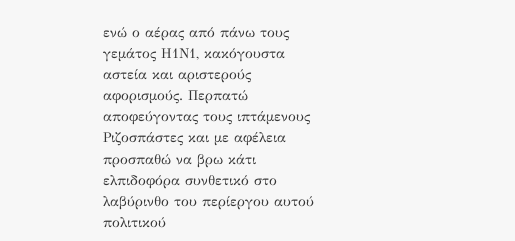ενώ ο αέρας από πάνω τους γεμάτος Η1Ν1, κακόγουστα αστεία και αριστερούς αφορισμούς. Περπατώ αποφεύγοντας τους ιπτάμενους Ριζοσπάστες και με αφέλεια προσπαθώ να βρω κάτι ελπιδοφόρα συνθετικό στο λαβύρινθο του περίεργου αυτού πολιτικού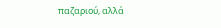παζαριού, αλλά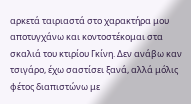αρκετά ταιριαστά στο χαρακτήρα μου αποτυγχάνω και κοντοστέκομαι στα σκαλιά του κτιρίου Γκίνη. Δεν ανάβω καν τσιγάρο, έχω σαστίσει ξανά, αλλά μόλις φέτος διαπιστώνω με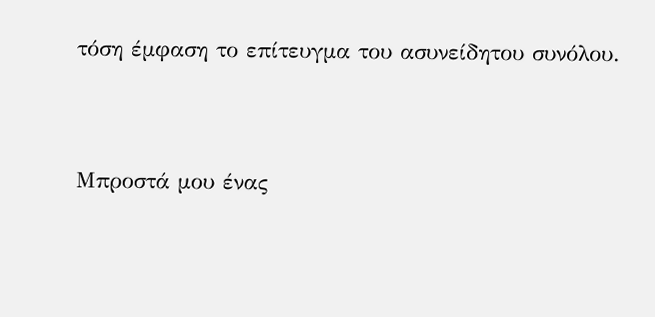τόση έμφαση το επίτευγμα του ασυνείδητου συνόλου.


Μπροστά μου ένας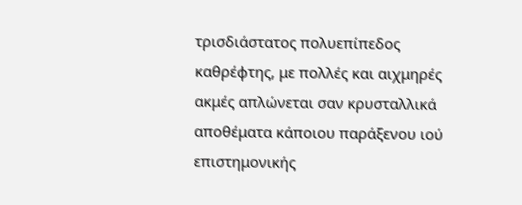τρισδιάστατος πολυεπίπεδος καθρέφτης, με πολλές και αιχμηρές ακμές απλώνεται σαν κρυσταλλικά αποθέματα κάποιου παράξενου ιού επιστημονικής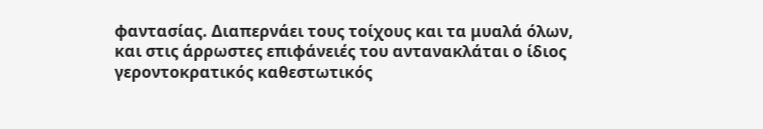φαντασίας. Διαπερνάει τους τοίχους και τα μυαλά όλων, και στις άρρωστες επιφάνειές του αντανακλάται ο ίδιος γεροντοκρατικός καθεστωτικός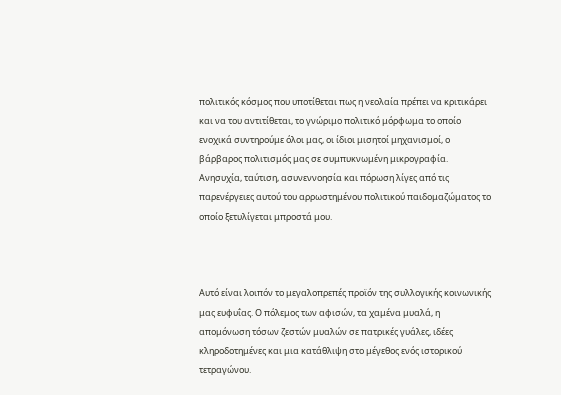πολιτικός κόσμος που υποτίθεται πως η νεολαία πρέπει να κριτικάρει και να του αντιτίθεται, το γνώριμο πολιτικό μόρφωμα το οποίο ενοχικά συντηρούμε όλοι μας, οι ίδιοι μισητοί μηχανισμοί, ο βάρβαρος πολιτισμός μας σε συμπυκνωμένη μικρογραφία. Ανησυχία, ταύτιση, ασυνεννοησία και πόρωση λίγες από τις παρενέργειες αυτού του αρρωστημένου πολιτικού παιδομαζώματος το οποίο ξετυλίγεται μπροστά μου.



Αυτό είναι λοιπόν το μεγαλοπρεπές προϊόν της συλλογικής κοινωνικής μας ευφυΐας. Ο πόλεμος των αφισών, τα χαμένα μυαλά, η απομόνωση τόσων ζεστών μυαλών σε πατρικές γυάλες, ιδέες κληροδοτημένες και μια κατάθλιψη στο μέγεθος ενός ιστορικού τετραγώνου.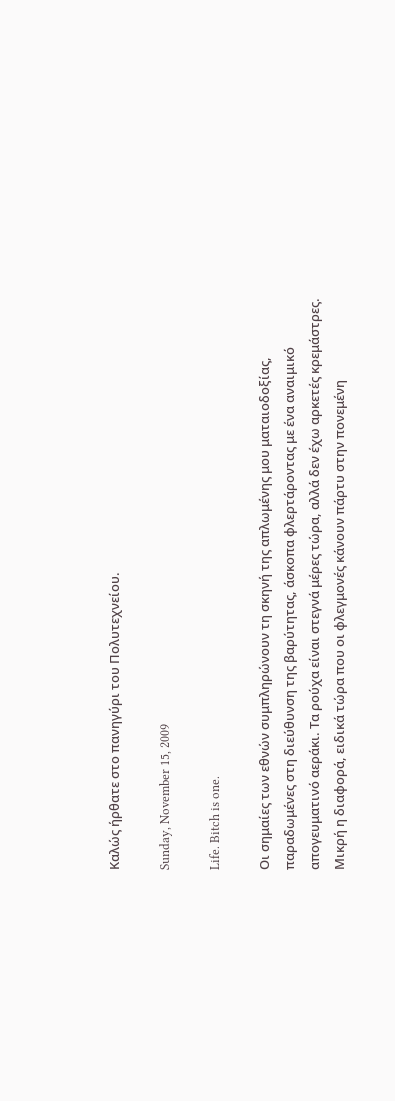Καλώς ήρθατε στo πανηγύρι του Πολυτεχνείου.

Sunday, November 15, 2009

Life. Bitch is one.

Οι σημαίες των εθνών συμπληρώνουν τη σκηνή της απλωμένης μου ματαιοδοξίας, παραδωμένες στη διεύθυνση της βαρύτητας, άσκοπα φλερτάροντας με ένα αναιμικό απογευματινό αεράκι. Τα ρούχα είναι στεγνά μέρες τώρα, αλλά δεν έχω αρκετές κρεμάστρες. Μικρή η διαφορά, ειδικά τώρα που οι φλεγμονές κάνουν πάρτυ στην πονεμένη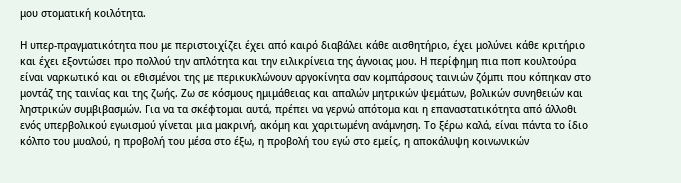μου στοματική κοιλότητα.

Η υπερ-πραγματικότητα που με περιστοιχίζει έχει από καιρό διαβάλει κάθε αισθητήριο, έχει μολύνει κάθε κριτήριο και έχει εξοντώσει προ πολλού την απλότητα και την ειλικρίνεια της άγνοιας μου. Η περίφημη πια ποπ κουλτούρα είναι ναρκωτικό και οι εθισμένοι της με περικυκλώνουν αργοκίνητα σαν κομπάρσους ταινιών ζόμπι που κόπηκαν στο μοντάζ της ταινίας και της ζωής. Ζω σε κόσμους ημιμάθειας και απαλών μητρικών ψεμάτων, βολικών συνηθειών και ληστρικών συμβιβασμών. Για να τα σκέφτομαι αυτά, πρέπει να γερνώ απότομα και η επαναστατικότητα από άλλοθι ενός υπερβολικού εγωισμού γίνεται μια μακρινή, ακόμη και χαριτωμένη ανάμνηση. Το ξέρω καλά, είναι πάντα το ίδιο κόλπο του μυαλού, η προβολή του μέσα στο έξω, η προβολή του εγώ στο εμείς, η αποκάλυψη κοινωνικών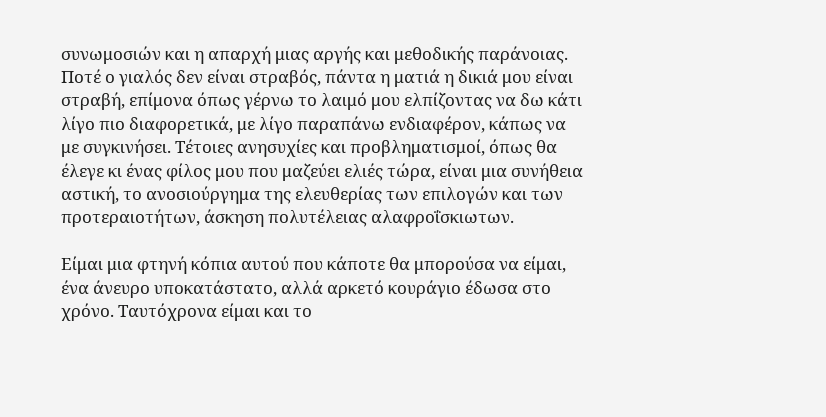συνωμοσιών και η απαρχή μιας αργής και μεθοδικής παράνοιας. Ποτέ ο γιαλός δεν είναι στραβός, πάντα η ματιά η δικιά μου είναι στραβή, επίμονα όπως γέρνω το λαιμό μου ελπίζοντας να δω κάτι λίγο πιο διαφορετικά, με λίγο παραπάνω ενδιαφέρον, κάπως να με συγκινήσει. Τέτοιες ανησυχίες και προβληματισμοί, όπως θα έλεγε κι ένας φίλος μου που μαζεύει ελιές τώρα, είναι μια συνήθεια αστική, το ανοσιούργημα της ελευθερίας των επιλογών και των προτεραιοτήτων, άσκηση πολυτέλειας αλαφροΐσκιωτων.

Είμαι μια φτηνή κόπια αυτού που κάποτε θα μπορούσα να είμαι, ένα άνευρο υποκατάστατο, αλλά αρκετό κουράγιο έδωσα στο χρόνο. Ταυτόχρονα είμαι και το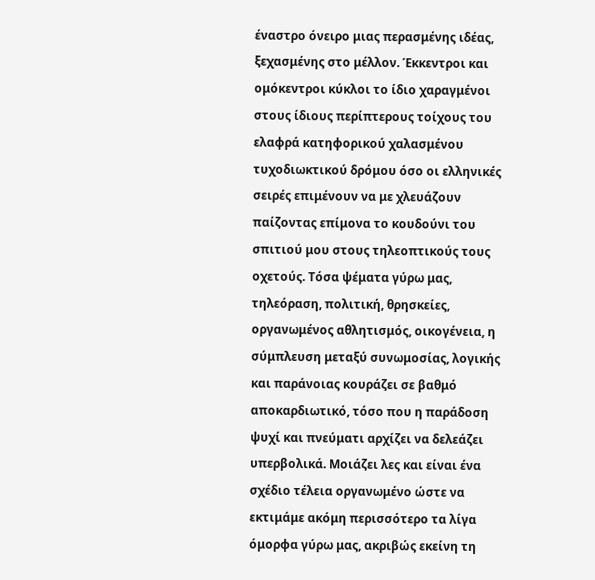έναστρο όνειρο μιας περασμένης ιδέας, ξεχασμένης στο μέλλον. Έκκεντροι και ομόκεντροι κύκλοι το ίδιο χαραγμένοι στους ίδιους περίπτερους τοίχους του ελαφρά κατηφορικού χαλασμένου τυχοδιωκτικού δρόμου όσο οι ελληνικές σειρές επιμένουν να με χλευάζουν παίζοντας επίμονα το κουδούνι του σπιτιού μου στους τηλεοπτικούς τους οχετούς. Τόσα ψέματα γύρω μας, τηλεόραση, πολιτική, θρησκείες, οργανωμένος αθλητισμός, οικογένεια, η σύμπλευση μεταξύ συνωμοσίας, λογικής και παράνοιας κουράζει σε βαθμό αποκαρδιωτικό, τόσο που η παράδοση ψυχί και πνεύματι αρχίζει να δελεάζει υπερβολικά. Μοιάζει λες και είναι ένα σχέδιο τέλεια οργανωμένο ώστε να εκτιμάμε ακόμη περισσότερο τα λίγα όμορφα γύρω μας, ακριβώς εκείνη τη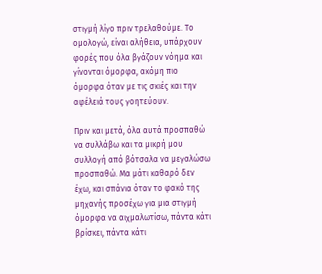στιγμή λίγο πριν τρελαθούμε. Το ομολογώ, είναι αλήθεια, υπάρχουν φορές που όλα βγάζουν νόημα και γίνονται όμορφα, ακόμη πιο όμορφα όταν με τις σκιές και την αφέλειά τους γοητεύουν.

Πριν και μετά, όλα αυτά προσπαθώ να συλλάβω και τα μικρή μου συλλογή από βότσαλα να μεγαλώσω προσπαθώ. Μα μάτι καθαρό δεν έχω, και σπάνια όταν το φακό της μηχανής προσέχω για μια στιγμή όμορφα να αιχμαλωτίσω, πάντα κάτι βρίσκει, πάντα κάτι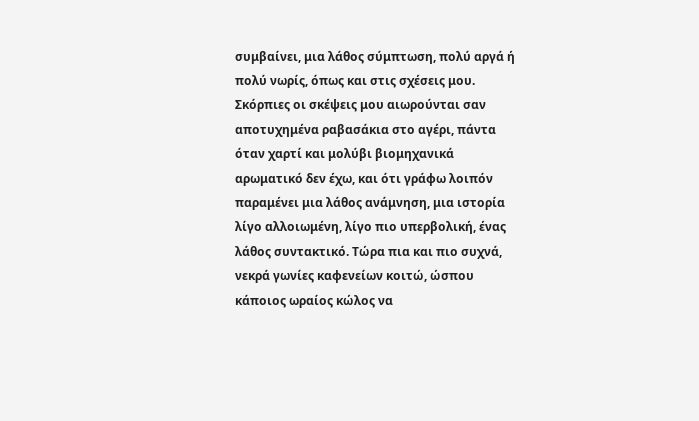συμβαίνει, μια λάθος σύμπτωση, πολύ αργά ή πολύ νωρίς, όπως και στις σχέσεις μου. Σκόρπιες οι σκέψεις μου αιωρούνται σαν αποτυχημένα ραβασάκια στο αγέρι, πάντα όταν χαρτί και μολύβι βιομηχανικά αρωματικό δεν έχω, και ότι γράφω λοιπόν παραμένει μια λάθος ανάμνηση, μια ιστορία λίγο αλλοιωμένη, λίγο πιο υπερβολική, ένας λάθος συντακτικό. Τώρα πια και πιο συχνά, νεκρά γωνίες καφενείων κοιτώ, ώσπου κάποιος ωραίος κώλος να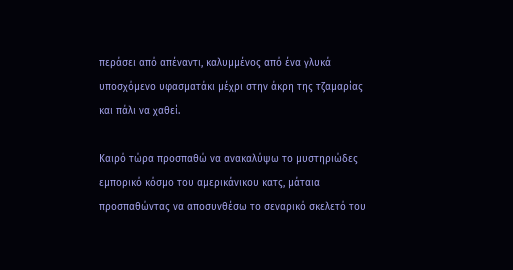περάσει από απέναντι, καλυμμένος από ένα γλυκά υποσχόμενο υφασματάκι μέχρι στην άκρη της τζαμαρίας και πάλι να χαθεί.

Καιρό τώρα προσπαθώ να ανακαλύψω το μυστηριώδες εμπορικό κόσμο του αμερικάνικου κατς, μάταια προσπαθώντας να αποσυνθέσω το σεναρικό σκελετό του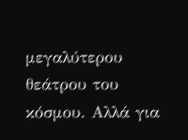μεγαλύτερου θεάτρου του κόσμου. Αλλά για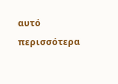αυτό περισσότερα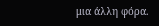μια άλλη φόρα.